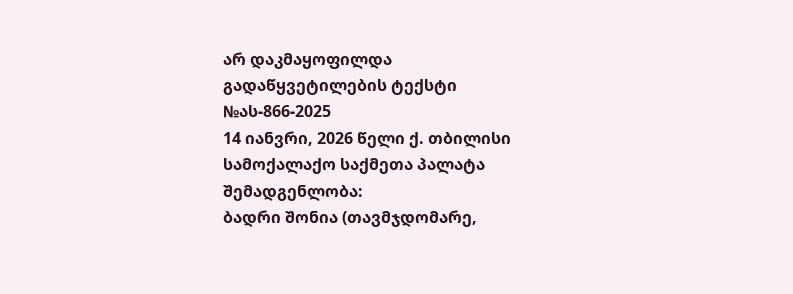არ დაკმაყოფილდა
გადაწყვეტილების ტექსტი
№ას-866-2025
14 იანვრი, 2026 წელი ქ. თბილისი
სამოქალაქო საქმეთა პალატა
შემადგენლობა:
ბადრი შონია (თავმჯდომარე,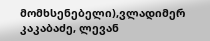მომხსენებელი),ვლადიმერ კაკაბაძე, ლევან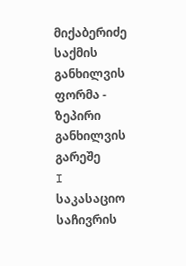მიქაბერიძე
საქმის განხილვის ფორმა - ზეპირი განხილვის გარეშე
I საკასაციო საჩივრის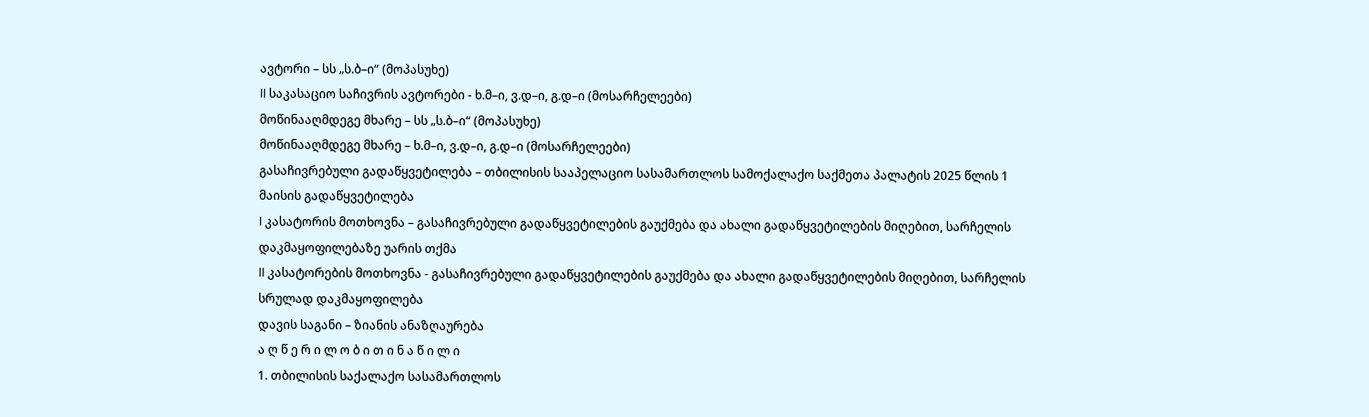ავტორი – სს „ს.ბ–ი“ (მოპასუხე)
II საკასაციო საჩივრის ავტორები - ხ.მ–ი, ვ.დ–ი, გ.დ–ი (მოსარჩელეები)
მოწინააღმდეგე მხარე – სს „ს.ბ–ი“ (მოპასუხე)
მოწინააღმდეგე მხარე – ხ.მ–ი, ვ.დ–ი, გ.დ–ი (მოსარჩელეები)
გასაჩივრებული გადაწყვეტილება – თბილისის სააპელაციო სასამართლოს სამოქალაქო საქმეთა პალატის 2025 წლის 1 მაისის გადაწყვეტილება
I კასატორის მოთხოვნა – გასაჩივრებული გადაწყვეტილების გაუქმება და ახალი გადაწყვეტილების მიღებით, სარჩელის დაკმაყოფილებაზე უარის თქმა
II კასატორების მოთხოვნა - გასაჩივრებული გადაწყვეტილების გაუქმება და ახალი გადაწყვეტილების მიღებით, სარჩელის სრულად დაკმაყოფილება
დავის საგანი – ზიანის ანაზღაურება
ა ღ წ ე რ ი ლ ო ბ ი თ ი ნ ა წ ი ლ ი
1. თბილისის საქალაქო სასამართლოს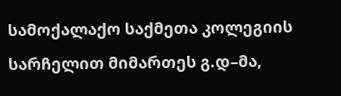სამოქალაქო საქმეთა კოლეგიის სარჩელით მიმართეს გ.დ–მა,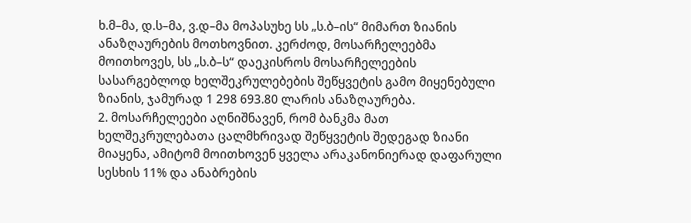ხ.მ–მა, დ.ს–მა, ვ.დ–მა მოპასუხე სს „ს.ბ–ის“ მიმართ ზიანის ანაზღაურების მოთხოვნით. კერძოდ, მოსარჩელეებმა მოითხოვეს, სს „ს.ბ–ს“ დაეკისროს მოსარჩელეების სასარგებლოდ ხელშეკრულებების შეწყვეტის გამო მიყენებული ზიანის, ჯამურად 1 298 693.80 ლარის ანაზღაურება.
2. მოსარჩელეები აღნიშნავენ, რომ ბანკმა მათ ხელშეკრულებათა ცალმხრივად შეწყვეტის შედეგად ზიანი მიაყენა, ამიტომ მოითხოვენ ყველა არაკანონიერად დაფარული სესხის 11% და ანაბრების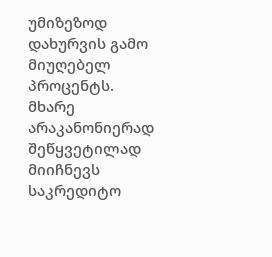უმიზეზოდ დახურვის გამო მიუღებელ პროცენტს. მხარე არაკანონიერად შეწყვეტილად მიიჩნევს საკრედიტო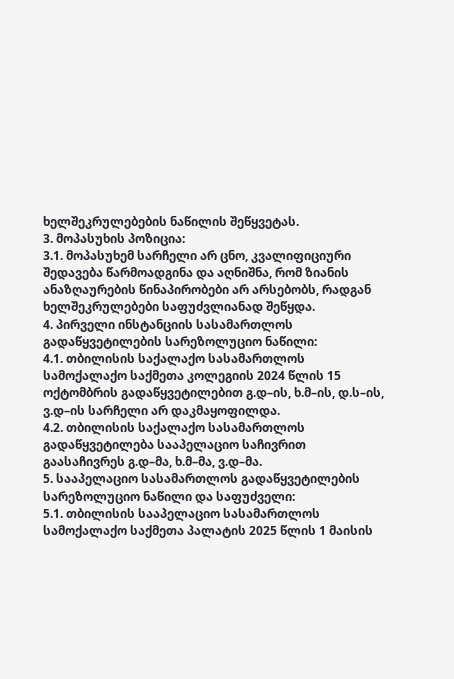ხელშეკრულებების ნაწილის შეწყვეტას.
3. მოპასუხის პოზიცია:
3.1. მოპასუხემ სარჩელი არ ცნო, კვალიფიციური შედავება წარმოადგინა და აღნიშნა, რომ ზიანის ანაზღაურების წინაპირობები არ არსებობს, რადგან ხელშეკრულებები საფუძვლიანად შეწყდა.
4. პირველი ინსტანციის სასამართლოს გადაწყვეტილების სარეზოლუციო ნაწილი:
4.1. თბილისის საქალაქო სასამართლოს სამოქალაქო საქმეთა კოლეგიის 2024 წლის 15 ოქტომბრის გადაწყვეტილებით გ.დ–ის, ხ.მ–ის, დ.ს–ის, ვ.დ–ის სარჩელი არ დაკმაყოფილდა.
4.2. თბილისის საქალაქო სასამართლოს გადაწყვეტილება სააპელაციო საჩივრით გაასაჩივრეს გ.დ–მა, ხ.მ–მა, ვ.დ–მა.
5. სააპელაციო სასამართლოს გადაწყვეტილების სარეზოლუციო ნაწილი და საფუძველი:
5.1. თბილისის სააპელაციო სასამართლოს სამოქალაქო საქმეთა პალატის 2025 წლის 1 მაისის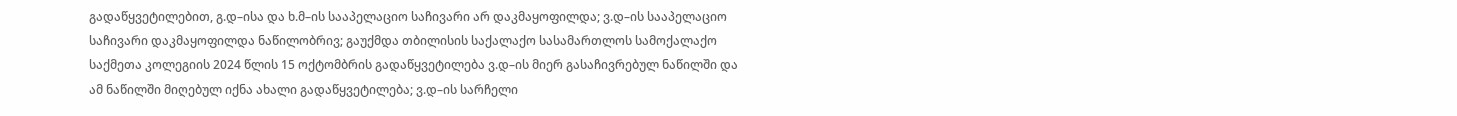გადაწყვეტილებით, გ.დ–ისა და ხ.მ–ის სააპელაციო საჩივარი არ დაკმაყოფილდა; ვ.დ–ის სააპელაციო საჩივარი დაკმაყოფილდა ნაწილობრივ; გაუქმდა თბილისის საქალაქო სასამართლოს სამოქალაქო საქმეთა კოლეგიის 2024 წლის 15 ოქტომბრის გადაწყვეტილება ვ.დ–ის მიერ გასაჩივრებულ ნაწილში და ამ ნაწილში მიღებულ იქნა ახალი გადაწყვეტილება; ვ.დ–ის სარჩელი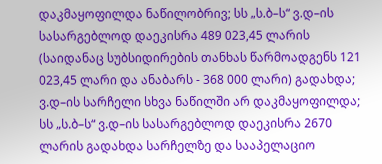დაკმაყოფილდა ნაწილობრივ; სს „ს.ბ–ს“ ვ.დ–ის სასარგებლოდ დაეკისრა 489 023,45 ლარის (საიდანაც სუბსიდირების თანხას წარმოადგენს 121 023,45 ლარი და ანაბარს - 368 000 ლარი) გადახდა; ვ.დ–ის სარჩელი სხვა ნაწილში არ დაკმაყოფილდა; სს „ს.ბ–ს“ ვ.დ–ის სასარგებლოდ დაეკისრა 2670 ლარის გადახდა სარჩელზე და სააპელაციო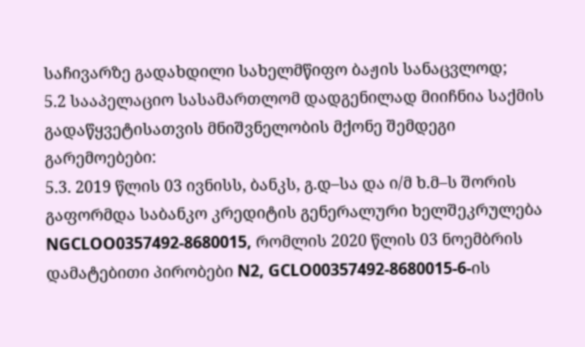საჩივარზე გადახდილი სახელმწიფო ბაჟის სანაცვლოდ;
5.2 სააპელაციო სასამართლომ დადგენილად მიიჩნია საქმის გადაწყვეტისათვის მნიშვნელობის მქონე შემდეგი გარემოებები:
5.3. 2019 წლის 03 ივნისს, ბანკს, გ.დ–სა და ი/მ ხ.მ–ს შორის გაფორმდა საბანკო კრედიტის გენერალური ხელშეკრულება NGCLOO0357492-8680015, რომლის 2020 წლის 03 ნოემბრის დამატებითი პირობები N2, GCLO00357492-8680015-6-ის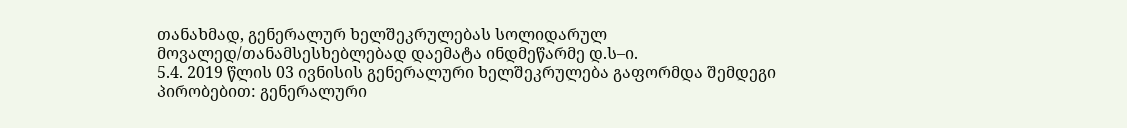თანახმად, გენერალურ ხელშეკრულებას სოლიდარულ მოვალედ/თანამსესხებლებად დაემატა ინდმეწარმე დ.ს–ი.
5.4. 2019 წლის 03 ივნისის გენერალური ხელშეკრულება გაფორმდა შემდეგი პირობებით: გენერალური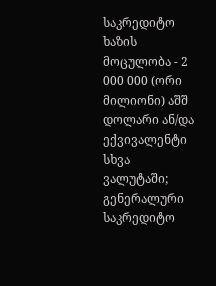საკრედიტო ხაზის მოცულობა - 2 000 000 (ორი მილიონი) აშშ დოლარი ან/და ექვივალენტი სხვა ვალუტაში; გენერალური საკრედიტო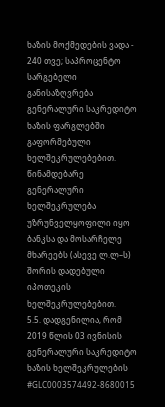ხაზის მოქმედების ვადა - 240 თვე; საპროცენტო სარგებელი განისაზღვრება გენერალური საკრედიტო ხაზის ფარგლებში გაფორმებული ხელშეკრულებებით. წინამდებარე გენერალური ხელშეკრულება უზრუნველყოფილი იყო ბანკსა და მოსარჩელე მხარეებს (ასევე ლ.ლ–ს) შორის დადებული იპოთეკის ხელშეკრულებებით.
5.5. დადგენილია, რომ 2019 წლის 03 ივნისის გენერალური საკრედიტო ხაზის ხელშეკრულების #GLC0003574492-8680015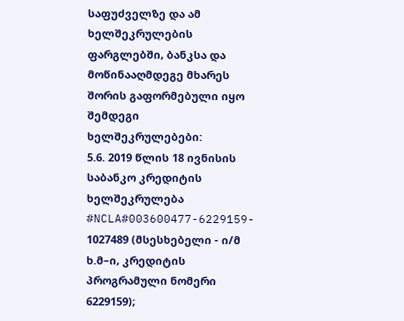საფუძველზე და ამ ხელშეკრულების ფარგლებში, ბანკსა და მოწინააღმდეგე მხარეს შორის გაფორმებული იყო შემდეგი ხელშეკრულებები:
5.6. 2019 წლის 18 ივნისის საბანკო კრედიტის ხელშეკრულება #NCLA#003600477-6229159- 1027489 (მსესხებელი - ი/მ ხ.მ–ი, კრედიტის პროგრამული ნომერი 6229159);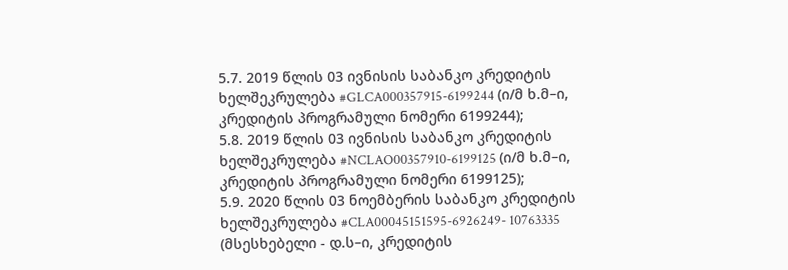5.7. 2019 წლის 03 ივნისის საბანკო კრედიტის ხელშეკრულება #GLCA000357915-6199244 (ი/მ ხ.მ–ი, კრედიტის პროგრამული ნომერი 6199244);
5.8. 2019 წლის 03 ივნისის საბანკო კრედიტის ხელშეკრულება #NCLAO00357910-6199125 (ი/მ ხ.მ–ი, კრედიტის პროგრამული ნომერი 6199125);
5.9. 2020 წლის 03 ნოემბერის საბანკო კრედიტის ხელშეკრულება #CLA00045151595-6926249- 10763335 (მსესხებელი - დ.ს–ი, კრედიტის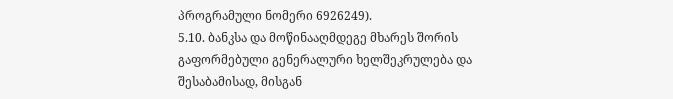პროგრამული ნომერი 6926249).
5.10. ბანკსა და მოწინააღმდეგე მხარეს შორის გაფორმებული გენერალური ხელშეკრულება და შესაბამისად, მისგან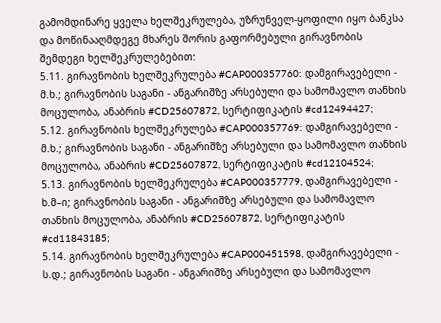გამომდინარე ყველა ხელშეკრულება, უზრუნველ-ყოფილი იყო ბანკსა და მოწინააღმდეგე მხარეს შორის გაფორმებული გირავნობის შემდეგი ხელშეკრულებებით:
5.11. გირავნობის ხელშეკრულება #CAP000357760: დამგირავებელი - მ.ხ.; გირავნობის საგანი - ანგარიშზე არსებული და სამომავლო თანხის მოცულობა, ანაბრის #CD25607872, სერტიფიკატის #cd12494427;
5.12. გირავნობის ხელშეკრულება #CAP000357769: დამგირავებელი - მ.ხ.; გირავნობის საგანი - ანგარიშზე არსებული და სამომავლო თანხის მოცულობა, ანაბრის #CD25607872, სერტიფიკატის #cd12104524;
5.13. გირავნობის ხელშეკრულება #CAP000357779, დამგირავებელი - ხ.მ–ი; გირავნობის საგანი - ანგარიშზე არსებული და სამომავლო თანხის მოცულობა, ანაბრის #CD25607872, სერტიფიკატის #cd11843185;
5.14. გირავნობის ხელშეკრულება #CAP000451598, დამგირავებელი - ს.დ.; გირავნობის საგანი - ანგარიშზე არსებული და სამომავლო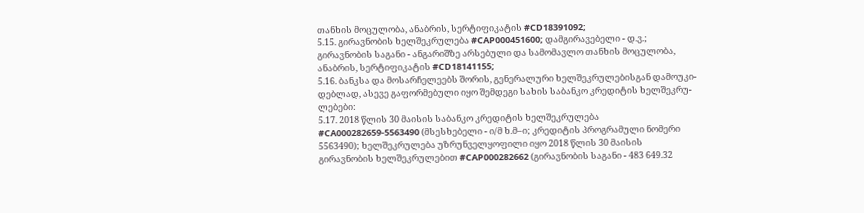თანხის მოცულობა, ანაბრის, სერტიფიკატის #CD18391092;
5.15. გირავნობის ხელშეკრულება #CAP000451600; დამგირავებელი - დ.ვ.; გირავნობის საგანი - ანგარიშზე არსებული და სამომავლო თანხის მოცულობა, ანაბრის, სერტიფიკატის #CD18141155;
5.16. ბანკსა და მოსარჩელეებს შორის, გენერალური ხელშეკრულებისგან დამოუკი-დებლად, ასევე გაფორმებული იყო შემდეგი სახის საბანკო კრედიტის ხელშეკრუ-ლებები:
5.17. 2018 წლის 30 მაისის საბანკო კრედიტის ხელშეკრულება #CA000282659-5563490 (მსესხებელი - ი/მ ხ.მ–ი; კრედიტის პროგრამული ნომერი 5563490); ხელშეკრულება უზრუნველყოფილი იყო 2018 წლის 30 მაისის გირავნობის ხელშეკრულებით #CAP000282662 (გირავნობის საგანი - 483 649.32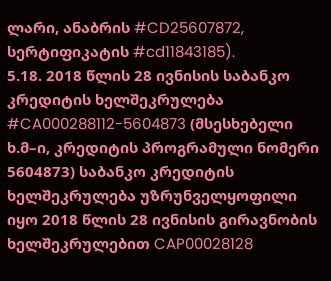ლარი, ანაბრის #CD25607872, სერტიფიკატის #cd11843185).
5.18. 2018 წლის 28 ივნისის საბანკო კრედიტის ხელშეკრულება #CA000288112-5604873 (მსესხებელი ხ.მ–ი, კრედიტის პროგრამული ნომერი 5604873) საბანკო კრედიტის ხელშეკრულება უზრუნველყოფილი იყო 2018 წლის 28 ივნისის გირავნობის ხელშეკრულებით CAP00028128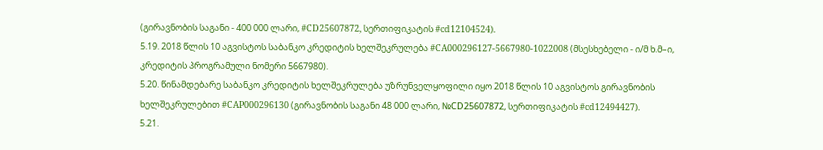(გირავნობის საგანი - 400 000 ლარი, #CD25607872, სერთიფიკატის #cd12104524).
5.19. 2018 წლის 10 აგვისტოს საბანკო კრედიტის ხელშეკრულება #CA000296127-5667980-1022008 (მსესხებელი - ი/მ ხ.მ–ი, კრედიტის პროგრამული ნომერი 5667980).
5.20. წინამდებარე საბანკო კრედიტის ხელშეკრულება უზრუნველყოფილი იყო 2018 წლის 10 აგვისტოს გირავნობის ხელშეკრულებით #CAP000296130 (გირავნობის საგანი 48 000 ლარი, №СD25607872, სერთიფიკატის #cd12494427).
5.21.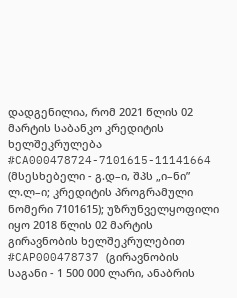დადგენილია, რომ 2021 წლის 02 მარტის საბანკო კრედიტის ხელშეკრულება #CA000478724-7101615-11141664 (მსესხებელი - გ.დ–ი, შპს „ი–ნი” ლ.ლ–ი; კრედიტის პროგრამული ნომერი 7101615); უზრუნველყოფილი იყო 2018 წლის 02 მარტის გირავნობის ხელშეკრულებით #CAP000478737 (გირავნობის საგანი - 1 500 000 ლარი, ანაბრის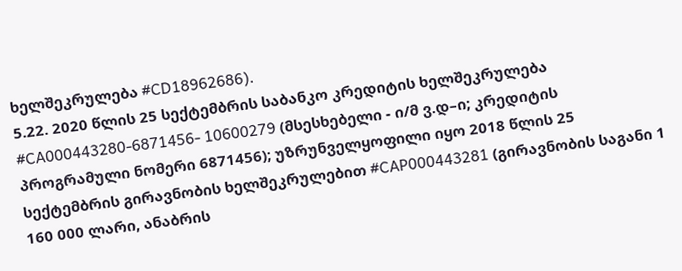ხელშეკრულება #CD18962686).
5.22. 2020 წლის 25 სექტემბრის საბანკო კრედიტის ხელშეკრულება #CA000443280-6871456- 10600279 (მსესხებელი - ი/მ ვ.დ–ი; კრედიტის პროგრამული ნომერი 6871456); უზრუნველყოფილი იყო 2018 წლის 25 სექტემბრის გირავნობის ხელშეკრულებით #CAP000443281 (გირავნობის საგანი 1 160 000 ლარი, ანაბრის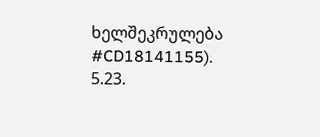ხელშეკრულება #CD18141155).
5.23.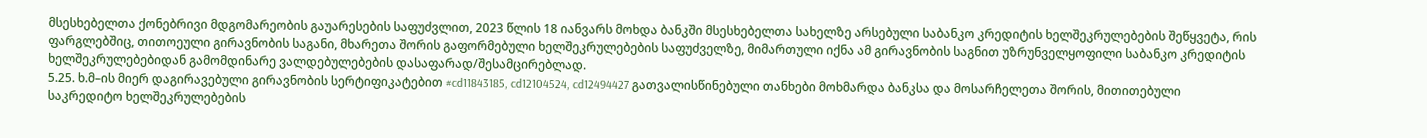მსესხებელთა ქონებრივი მდგომარეობის გაუარესების საფუძვლით, 2023 წლის 18 იანვარს მოხდა ბანკში მსესხებელთა სახელზე არსებული საბანკო კრედიტის ხელშეკრულებების შეწყვეტა, რის ფარგლებშიც, თითოეული გირავნობის საგანი, მხარეთა შორის გაფორმებული ხელშეკრულებების საფუძველზე, მიმართული იქნა ამ გირავნობის საგნით უზრუნველყოფილი საბანკო კრედიტის ხელშეკრულებებიდან გამომდინარე ვალდებულებების დასაფარად/შესამცირებლად.
5.25. ხ.მ–ის მიერ დაგირავებული გირავნობის სერტიფიკატებით #cd11843185, cd12104524, cd12494427 გათვალისწინებული თანხები მოხმარდა ბანკსა და მოსარჩელეთა შორის, მითითებული საკრედიტო ხელშეკრულებების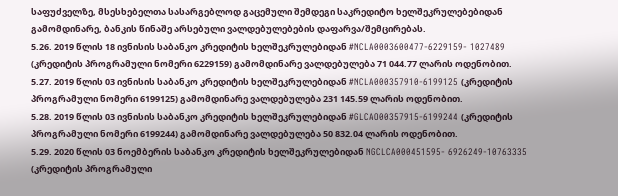საფუძველზე, მსესხებელთა სასარგებლოდ გაცემული შემდეგი საკრედიტო ხელშეკრულებებიდან გამომდინარე, ბანკის წინაშე არსებული ვალდებულებების დაფარვა/შემცირებას.
5.26. 2019 წლის 18 ივნისის საბანკო კრედიტის ხელშეკრულებიდან #NCLA0003600477-6229159- 1027489 (კრედიტის პროგრამული ნომერი 6229159) გამომდინარე ვალდებულება 71 044.77 ლარის ოდენობით.
5.27. 2019 წლის 03 ივნისის საბანკო კრედიტის ხელშეკრულებიდან #NCLA000357910-6199125 (კრედიტის პროგრამული ნომერი 6199125) გამომდინარე ვალდებულება 231 145.59 ლარის ოდენობით.
5.28. 2019 წლის 03 ივნისის საბანკო კრედიტის ხელშეკრულებიდან #GLCAO00357915-6199244 (კრედიტის პროგრამული ნომერი 6199244) გამომდინარე ვალდებულება 50 832.04 ლარის ოდენობით.
5.29. 2020 წლის 03 ნოემბერის საბანკო კრედიტის ხელშეკრულებიდან NGCLCA000451595- 6926249-10763335 (კრედიტის პროგრამული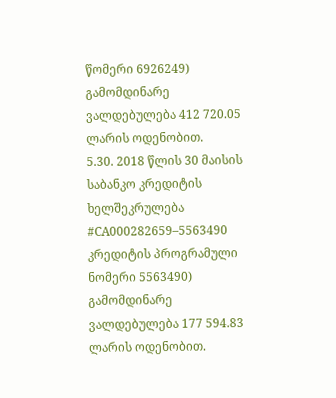წომერი 6926249) გამომდინარე ვალდებულება 412 720.05 ლარის ოდენობით.
5.30. 2018 წლის 30 მაისის საბანკო კრედიტის ხელშეკრულება #CA000282659–5563490 კრედიტის პროგრამული ნომერი 5563490) გამომდინარე ვალდებულება 177 594.83 ლარის ოდენობით.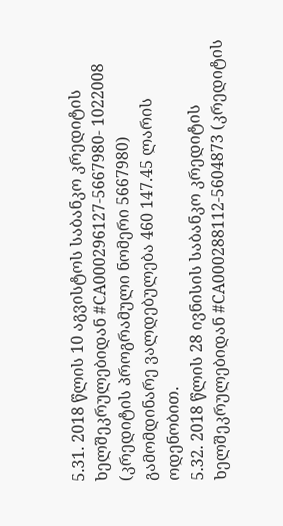5.31. 2018 წლის 10 აგვისტოს საბანკო კრედიტის ხელშეკრულებიდან #CA000296127-5667980- 1022008 (კრედიტის პროგრამული ნომერი 5667980) გამომდინარე ვალდებულება 460 147.45 ლარის ოდენობით.
5.32. 2018 წლის 28 ივნისის საბანკო კრედიტის ხელშეკრულებიდან #CA000288112-5604873 (კრედიტის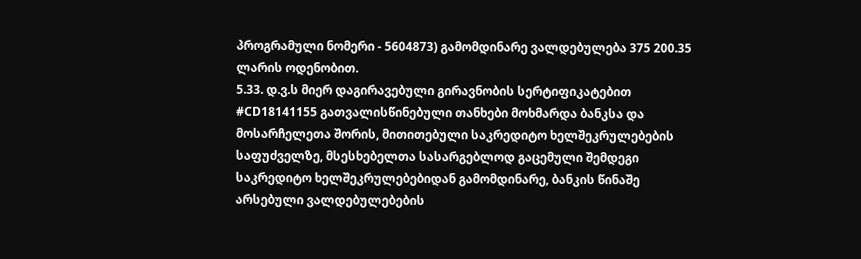პროგრამული ნომერი - 5604873) გამომდინარე ვალდებულება 375 200.35 ლარის ოდენობით.
5.33. დ.ვ.ს მიერ დაგირავებული გირავნობის სერტიფიკატებით #CD18141155 გათვალისწინებული თანხები მოხმარდა ბანკსა და მოსარჩელეთა შორის, მითითებული საკრედიტო ხელშეკრულებების საფუძველზე, მსესხებელთა სასარგებლოდ გაცემული შემდეგი საკრედიტო ხელშეკრულებებიდან გამომდინარე, ბანკის წინაშე არსებული ვალდებულებების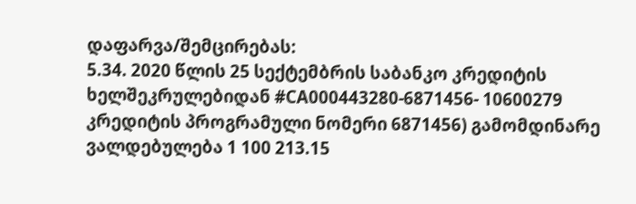დაფარვა/შემცირებას:
5.34. 2020 წლის 25 სექტემბრის საბანკო კრედიტის ხელშეკრულებიდან #CA000443280-6871456- 10600279 კრედიტის პროგრამული ნომერი 6871456) გამომდინარე ვალდებულება 1 100 213.15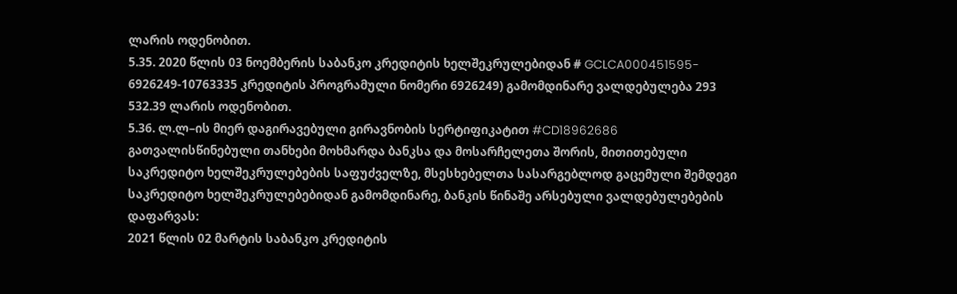ლარის ოდენობით.
5.35. 2020 წლის 03 ნოემბერის საბანკო კრედიტის ხელშეკრულებიდან # GCLCA000451595- 6926249-10763335 კრედიტის პროგრამული ნომერი 6926249) გამომდინარე ვალდებულება 293 532.39 ლარის ოდენობით.
5.36. ლ.ლ–ის მიერ დაგირავებული გირავნობის სერტიფიკატით #CD18962686 გათვალისწინებული თანხები მოხმარდა ბანკსა და მოსარჩელეთა შორის, მითითებული საკრედიტო ხელშეკრულებების საფუძველზე, მსესხებელთა სასარგებლოდ გაცემული შემდეგი საკრედიტო ხელშეკრულებებიდან გამომდინარე, ბანკის წინაშე არსებული ვალდებულებების დაფარვას:
2021 წლის 02 მარტის საბანკო კრედიტის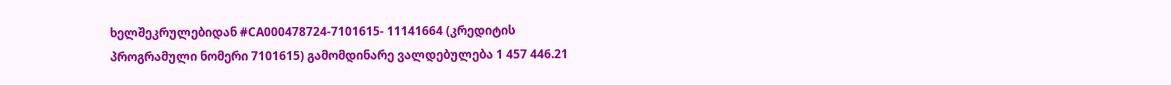ხელშეკრულებიდან #CA000478724-7101615- 11141664 (კრედიტის პროგრამული ნომერი 7101615) გამომდინარე ვალდებულება 1 457 446.21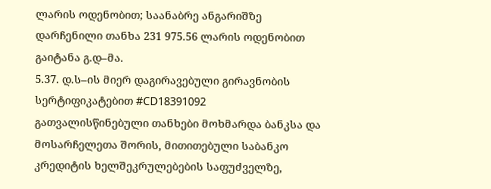ლარის ოდენობით; საანაბრე ანგარიშზე დარჩენილი თანხა 231 975.56 ლარის ოდენობით გაიტანა გ.დ–მა.
5.37. დ.ს–ის მიერ დაგირავებული გირავნობის სერტიფიკატებით #CD18391092 გათვალისწინებული თანხები მოხმარდა ბანკსა და მოსარჩელეთა შორის, მითითებული საბანკო კრედიტის ხელშეკრულებების საფუძველზე,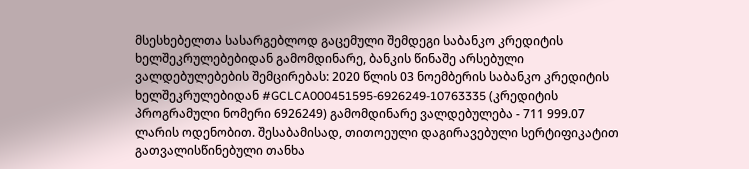მსესხებელთა სასარგებლოდ გაცემული შემდეგი საბანკო კრედიტის ხელშეკრულებებიდან გამომდინარე, ბანკის წინაშე არსებული ვალდებულებების შემცირებას: 2020 წლის 03 ნოემბერის საბანკო კრედიტის ხელშეკრულებიდან #GCLCA000451595-6926249-10763335 (კრედიტის პროგრამული ნომერი 6926249) გამომდინარე ვალდებულება - 711 999.07 ლარის ოდენობით. შესაბამისად, თითოეული დაგირავებული სერტიფიკატით გათვალისწინებული თანხა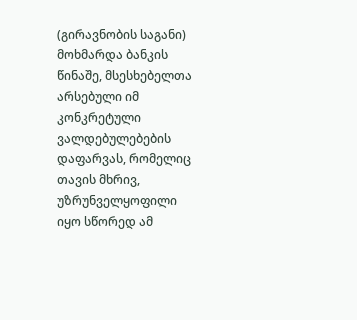(გირავნობის საგანი) მოხმარდა ბანკის წინაშე, მსესხებელთა არსებული იმ კონკრეტული ვალდებულებების დაფარვას, რომელიც თავის მხრივ, უზრუნველყოფილი იყო სწორედ ამ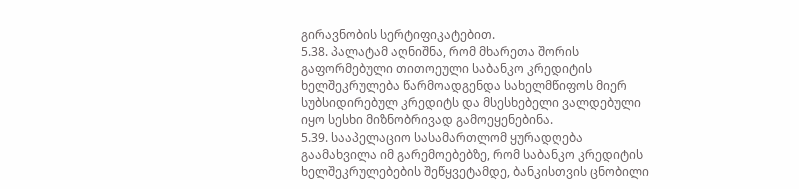გირავნობის სერტიფიკატებით.
5.38. პალატამ აღნიშნა, რომ მხარეთა შორის გაფორმებული თითოეული საბანკო კრედიტის ხელშეკრულება წარმოადგენდა სახელმწიფოს მიერ სუბსიდირებულ კრედიტს და მსესხებელი ვალდებული იყო სესხი მიზნობრივად გამოეყენებინა.
5.39. სააპელაციო სასამართლომ ყურადღება გაამახვილა იმ გარემოებებზე, რომ საბანკო კრედიტის ხელშეკრულებების შეწყვეტამდე, ბანკისთვის ცნობილი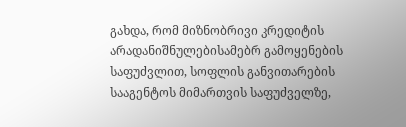გახდა, რომ მიზნობრივი კრედიტის არადანიშნულებისამებრ გამოყენების საფუძვლით, სოფლის განვითარების სააგენტოს მიმართვის საფუძველზე,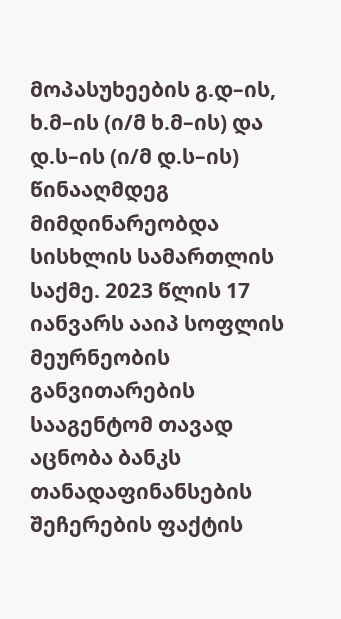მოპასუხეების გ.დ–ის, ხ.მ–ის (ი/მ ხ.მ–ის) და დ.ს–ის (ი/მ დ.ს–ის) წინააღმდეგ მიმდინარეობდა სისხლის სამართლის საქმე. 2023 წლის 17 იანვარს ააიპ სოფლის მეურნეობის განვითარების სააგენტომ თავად აცნობა ბანკს თანადაფინანსების შეჩერების ფაქტის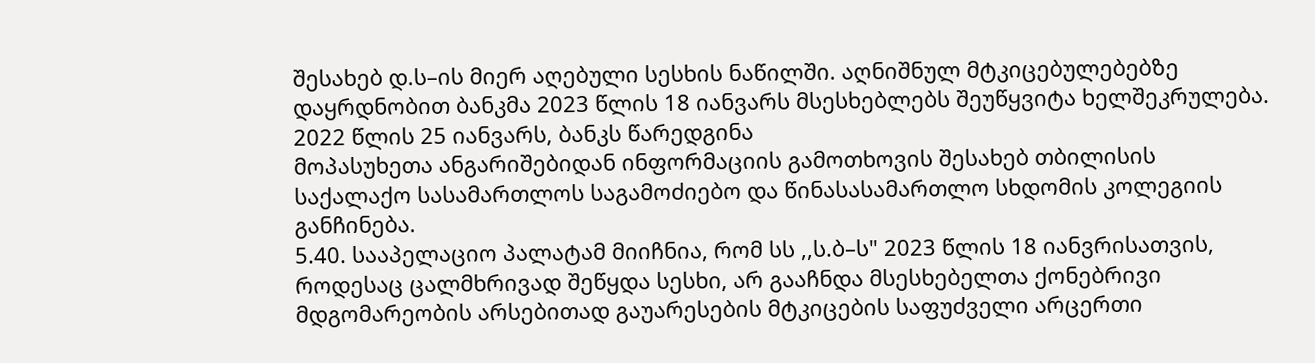შესახებ დ.ს–ის მიერ აღებული სესხის ნაწილში. აღნიშნულ მტკიცებულებებზე დაყრდნობით ბანკმა 2023 წლის 18 იანვარს მსესხებლებს შეუწყვიტა ხელშეკრულება. 2022 წლის 25 იანვარს, ბანკს წარედგინა
მოპასუხეთა ანგარიშებიდან ინფორმაციის გამოთხოვის შესახებ თბილისის საქალაქო სასამართლოს საგამოძიებო და წინასასამართლო სხდომის კოლეგიის განჩინება.
5.40. სააპელაციო პალატამ მიიჩნია, რომ სს ,,ს.ბ–ს" 2023 წლის 18 იანვრისათვის, როდესაც ცალმხრივად შეწყდა სესხი, არ გააჩნდა მსესხებელთა ქონებრივი მდგომარეობის არსებითად გაუარესების მტკიცების საფუძველი არცერთი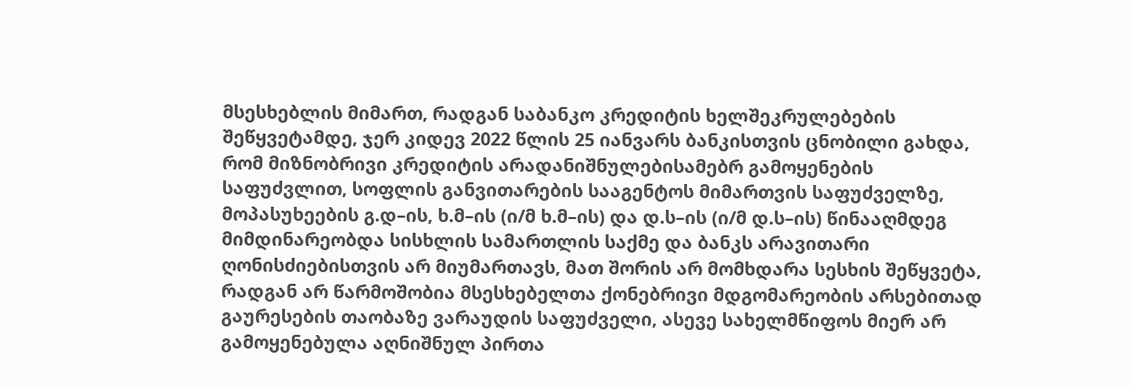მსესხებლის მიმართ, რადგან საბანკო კრედიტის ხელშეკრულებების შეწყვეტამდე, ჯერ კიდევ 2022 წლის 25 იანვარს ბანკისთვის ცნობილი გახდა, რომ მიზნობრივი კრედიტის არადანიშნულებისამებრ გამოყენების საფუძვლით, სოფლის განვითარების სააგენტოს მიმართვის საფუძველზე, მოპასუხეების გ.დ–ის, ხ.მ–ის (ი/მ ხ.მ–ის) და დ.ს–ის (ი/მ დ.ს–ის) წინააღმდეგ მიმდინარეობდა სისხლის სამართლის საქმე და ბანკს არავითარი ღონისძიებისთვის არ მიუმართავს, მათ შორის არ მომხდარა სესხის შეწყვეტა, რადგან არ წარმოშობია მსესხებელთა ქონებრივი მდგომარეობის არსებითად გაურესების თაობაზე ვარაუდის საფუძველი, ასევე სახელმწიფოს მიერ არ გამოყენებულა აღნიშნულ პირთა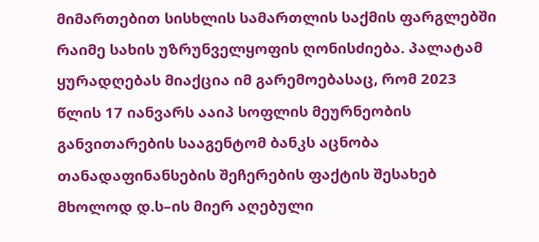მიმართებით სისხლის სამართლის საქმის ფარგლებში რაიმე სახის უზრუნველყოფის ღონისძიება. პალატამ ყურადღებას მიაქცია იმ გარემოებასაც, რომ 2023 წლის 17 იანვარს ააიპ სოფლის მეურნეობის განვითარების სააგენტომ ბანკს აცნობა თანადაფინანსების შეჩერების ფაქტის შესახებ მხოლოდ დ.ს–ის მიერ აღებული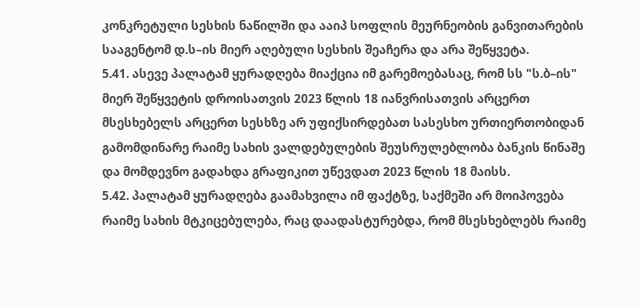კონკრეტული სესხის ნაწილში და ააიპ სოფლის მეურნეობის განვითარების სააგენტომ დ.ს–ის მიერ აღებული სესხის შეაჩერა და არა შეწყვეტა.
5.41. ასევე პალატამ ყურადღება მიაქცია იმ გარემოებასაც, რომ სს "ს.ბ–ის" მიერ შეწყვეტის დროისათვის 2023 წლის 18 იანვრისათვის არცერთ მსესხებელს არცერთ სესხზე არ უფიქსირდებათ სასესხო ურთიერთობიდან გამომდინარე რაიმე სახის ვალდებულების შეუსრულებლობა ბანკის წინაშე და მომდევნო გადახდა გრაფიკით უწევდათ 2023 წლის 18 მაისს.
5.42. პალატამ ყურადღება გაამახვილა იმ ფაქტზე, საქმეში არ მოიპოვება რაიმე სახის მტკიცებულება, რაც დაადასტურებდა, რომ მსესხებლებს რაიმე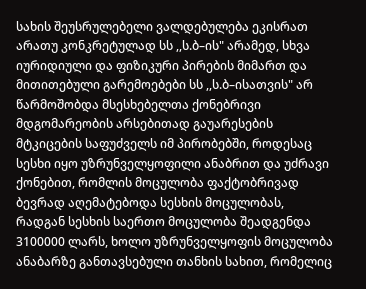სახის შეუსრულებელი ვალდებულება ეკისრათ არათუ კონკრეტულად სს ,,ს.ბ–ის" არამედ, სხვა იურიდიული და ფიზიკური პირების მიმართ და მითითებული გარემოებები სს ,,ს.ბ–ისათვის" არ წარმოშობდა მსესხებელთა ქონებრივი მდგომარეობის არსებითად გაუარესების მტკიცების საფუძველს იმ პირობებში, როდესაც სესხი იყო უზრუნველყოფილი ანაბრით და უძრავი ქონებით, რომლის მოცულობა ფაქტობრივად ბევრად აღემატებოდა სესხის მოცულობას, რადგან სესხის საერთო მოცულობა შეადგენდა 3100000 ლარს, ხოლო უზრუნველყოფის მოცულობა ანაბარზე განთავსებული თანხის სახით, რომელიც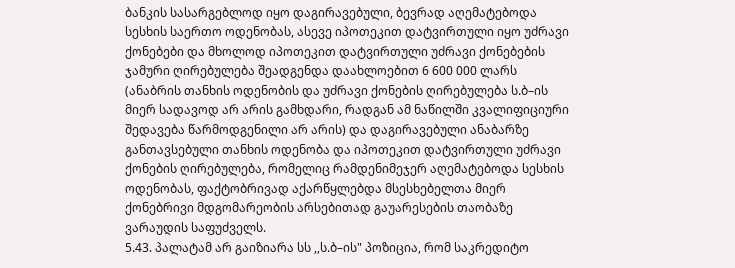ბანკის სასარგებლოდ იყო დაგირავებული, ბევრად აღემატებოდა სესხის საერთო ოდენობას, ასევე იპოთეკით დატვირთული იყო უძრავი ქონებები და მხოლოდ იპოთეკით დატვირთული უძრავი ქონებების ჯამური ღირებულება შეადგენდა დაახლოებით 6 600 000 ლარს (ანაბრის თანხის ოდენობის და უძრავი ქონების ღირებულება ს.ბ–ის მიერ სადავოდ არ არის გამხდარი, რადგან ამ ნაწილში კვალიფიციური შედავება წარმოდგენილი არ არის) და დაგირავებული ანაბარზე განთავსებული თანხის ოდენობა და იპოთეკით დატვირთული უძრავი ქონების ღირებულება, რომელიც რამდენიმეჯერ აღემატებოდა სესხის ოდენობას, ფაქტობრივად აქარწყლებდა მსესხებელთა მიერ ქონებრივი მდგომარეობის არსებითად გაუარესების თაობაზე ვარაუდის საფუძველს.
5.43. პალატამ არ გაიზიარა სს ,,ს.ბ–ის" პოზიცია, რომ საკრედიტო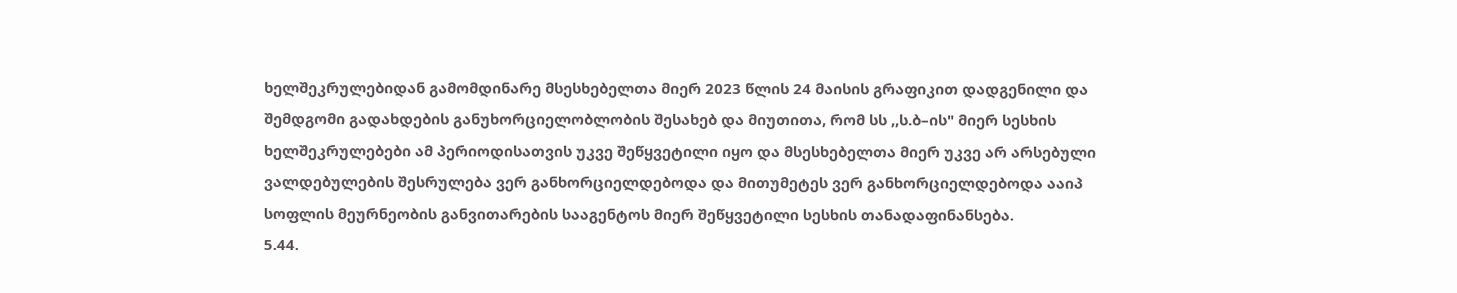ხელშეკრულებიდან გამომდინარე მსესხებელთა მიერ 2023 წლის 24 მაისის გრაფიკით დადგენილი და შემდგომი გადახდების განუხორციელობლობის შესახებ და მიუთითა, რომ სს ,,ს.ბ–ის" მიერ სესხის ხელშეკრულებები ამ პერიოდისათვის უკვე შეწყვეტილი იყო და მსესხებელთა მიერ უკვე არ არსებული ვალდებულების შესრულება ვერ განხორციელდებოდა და მითუმეტეს ვერ განხორციელდებოდა ააიპ სოფლის მეურნეობის განვითარების სააგენტოს მიერ შეწყვეტილი სესხის თანადაფინანსება.
5.44.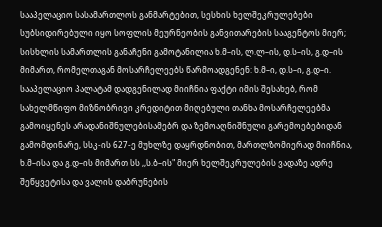სააპელაციო სასამართლოს განმარტებით, სესხის ხელშეკრულებები სუბსიდირებული იყო სოფლის მეურნეობის განვითარების სააგენტოს მიერ; სისხლის სამართლის განაჩენი გამოტანილია ხ.მ–ის, ლ.ლ–ის, დ.ს–ის, გ.დ–ის მიმართ, რომელთაგან მოსარჩელეებს წარმოადგენენ: ხ.მ–ი, დ.ს–ი, გ.დ–ი. სააპელაციო პალატამ დადგენილად მიიჩნია ფაქტი იმის შესახებ, რომ სახელმწიფო მიზნობრივი კრედიტით მიღებული თანხა მოსარჩელეებმა გამოიყენეს არადანიშნულებისამებრ და ზემოაღნიშნული გარემოებებიდან გამომდინარე, სსკ-ის 627-ე მუხლზე დაყრდნობით, მართლზომიერად მიიჩნია, ხ.მ–ისა და გ.დ–ის მიმართ სს ,,ს.ბ–ის" მიერ ხელშეკრულების ვადაზე ადრე შეწყვეტისა და ვალის დაბრუნების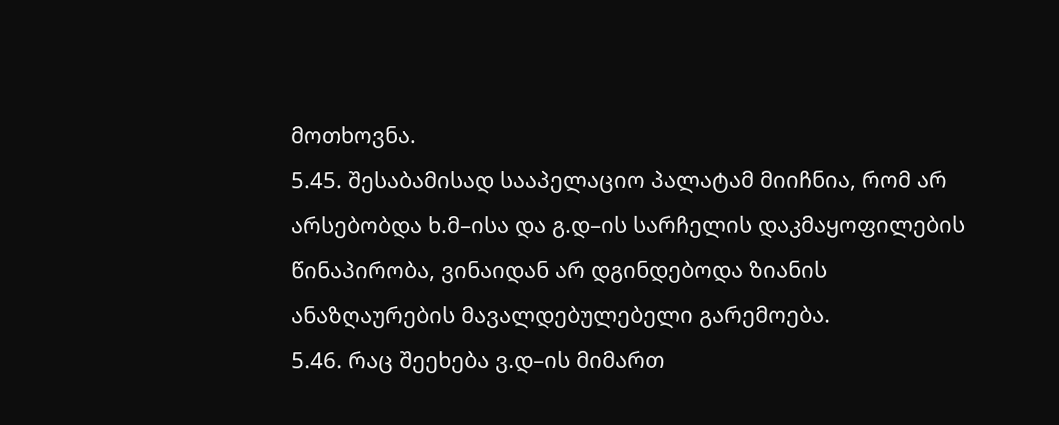მოთხოვნა.
5.45. შესაბამისად სააპელაციო პალატამ მიიჩნია, რომ არ არსებობდა ხ.მ–ისა და გ.დ–ის სარჩელის დაკმაყოფილების წინაპირობა, ვინაიდან არ დგინდებოდა ზიანის ანაზღაურების მავალდებულებელი გარემოება.
5.46. რაც შეეხება ვ.დ–ის მიმართ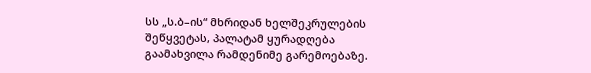სს „ს.ბ–ის“ მხრიდან ხელშეკრულების შეწყვეტას, პალატამ ყურადღება გაამახვილა რამდენიმე გარემოებაზე.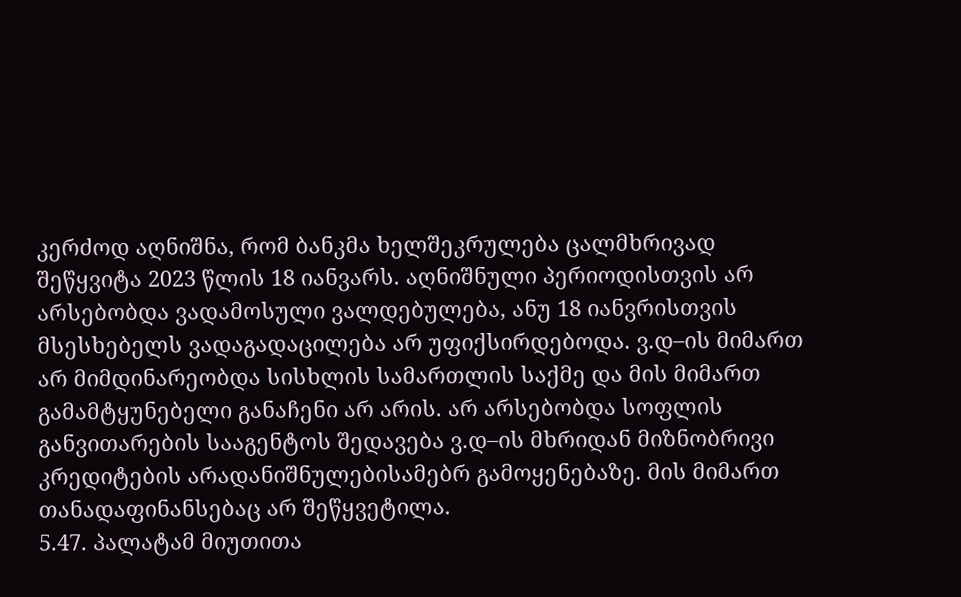კერძოდ აღნიშნა, რომ ბანკმა ხელშეკრულება ცალმხრივად შეწყვიტა 2023 წლის 18 იანვარს. აღნიშნული პერიოდისთვის არ არსებობდა ვადამოსული ვალდებულება, ანუ 18 იანვრისთვის მსესხებელს ვადაგადაცილება არ უფიქსირდებოდა. ვ.დ–ის მიმართ არ მიმდინარეობდა სისხლის სამართლის საქმე და მის მიმართ გამამტყუნებელი განაჩენი არ არის. არ არსებობდა სოფლის განვითარების სააგენტოს შედავება ვ.დ–ის მხრიდან მიზნობრივი კრედიტების არადანიშნულებისამებრ გამოყენებაზე. მის მიმართ თანადაფინანსებაც არ შეწყვეტილა.
5.47. პალატამ მიუთითა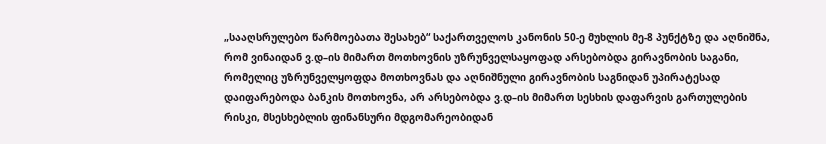„სააღსრულებო წარმოებათა შესახებ“ საქართველოს კანონის 50-ე მუხლის მე-8 პუნქტზე და აღნიშნა, რომ ვინაიდან ვ.დ–ის მიმართ მოთხოვნის უზრუნველსაყოფად არსებობდა გირავნობის საგანი, რომელიც უზრუნველყოფდა მოთხოვნას და აღნიშნული გირავნობის საგნიდან უპირატესად დაიფარებოდა ბანკის მოთხოვნა, არ არსებობდა ვ.დ–ის მიმართ სესხის დაფარვის გართულების რისკი, მსესხებლის ფინანსური მდგომარეობიდან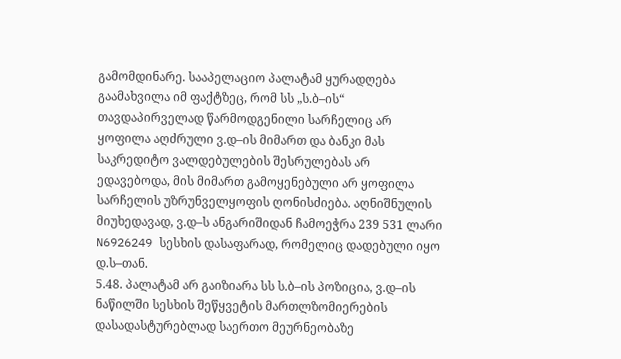გამომდინარე. სააპელაციო პალატამ ყურადღება გაამახვილა იმ ფაქტზეც, რომ სს „ს.ბ–ის“ თავდაპირველად წარმოდგენილი სარჩელიც არ ყოფილა აღძრული ვ.დ–ის მიმართ და ბანკი მას საკრედიტო ვალდებულების შესრულებას არ ედავებოდა, მის მიმართ გამოყენებული არ ყოფილა სარჩელის უზრუნველყოფის ღონისძიება. აღნიშნულის მიუხედავად, ვ.დ–ს ანგარიშიდან ჩამოეჭრა 239 531 ლარი N6926249 სესხის დასაფარად, რომელიც დადებული იყო დ.ს–თან.
5.48. პალატამ არ გაიზიარა სს ს.ბ–ის პოზიცია, ვ.დ–ის ნაწილში სესხის შეწყვეტის მართლზომიერების დასადასტურებლად საერთო მეურნეობაზე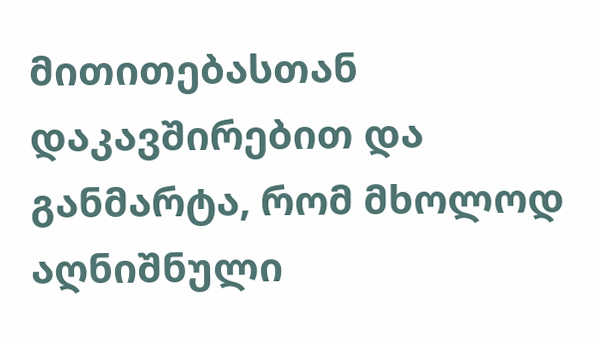მითითებასთან დაკავშირებით და განმარტა, რომ მხოლოდ აღნიშნული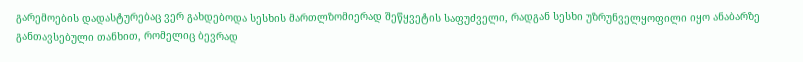გარემოების დადასტურებაც ვერ გახდებოდა სესხის მართლზომიერად შეწყვეტის საფუძველი, რადგან სესხი უზრუნველყოფილი იყო ანაბარზე განთავსებული თანხით, რომელიც ბევრად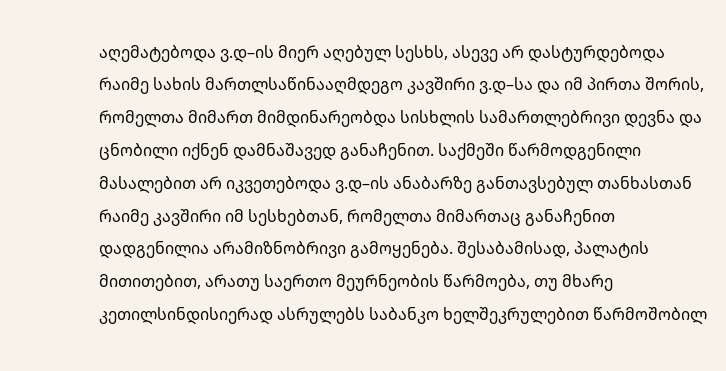აღემატებოდა ვ.დ–ის მიერ აღებულ სესხს, ასევე არ დასტურდებოდა რაიმე სახის მართლსაწინააღმდეგო კავშირი ვ.დ–სა და იმ პირთა შორის, რომელთა მიმართ მიმდინარეობდა სისხლის სამართლებრივი დევნა და ცნობილი იქნენ დამნაშავედ განაჩენით. საქმეში წარმოდგენილი მასალებით არ იკვეთებოდა ვ.დ–ის ანაბარზე განთავსებულ თანხასთან რაიმე კავშირი იმ სესხებთან, რომელთა მიმართაც განაჩენით დადგენილია არამიზნობრივი გამოყენება. შესაბამისად, პალატის მითითებით, არათუ საერთო მეურნეობის წარმოება, თუ მხარე კეთილსინდისიერად ასრულებს საბანკო ხელშეკრულებით წარმოშობილ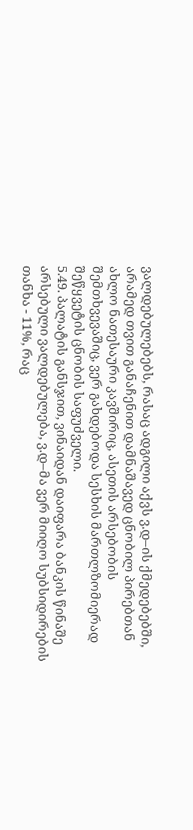ვალდებულებებს, რასაც ადგილი აქვს ვ.დ–ის ქმედებებში, არამედ თვით განაჩენით დამნაშავედ ცნობილ პირებთან ახლო ნათესაური კავშირიც, ასეთის არსებობის შემთხვევაშიც, ვერ გახდებოდა სესხის მართლზომიერად შეწყვეტის ცნობის საფუძველი.
5.49. პალატის განსჯით, ვინაიდან დაიფარა ბანკის წინაშე არსებული ვალდებულება, ვ.დ–მა ვერ მიიღო სუბსიდირების თანხა - 11%, რაც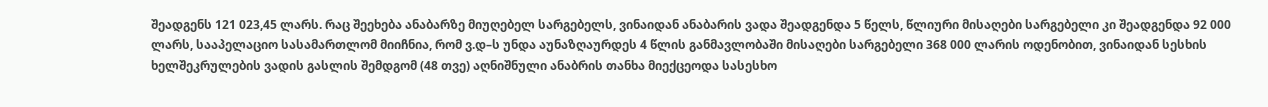შეადგენს 121 023,45 ლარს. რაც შეეხება ანაბარზე მიუღებელ სარგებელს, ვინაიდან ანაბარის ვადა შეადგენდა 5 წელს, წლიური მისაღები სარგებელი კი შეადგენდა 92 000 ლარს, სააპელაციო სასამართლომ მიიჩნია, რომ ვ.დ–ს უნდა აუნაზღაურდეს 4 წლის განმავლობაში მისაღები სარგებელი 368 000 ლარის ოდენობით, ვინაიდან სესხის ხელშეკრულების ვადის გასლის შემდგომ (48 თვე) აღნიშნული ანაბრის თანხა მიექცეოდა სასესხო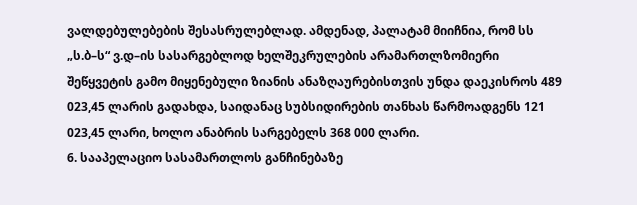ვალდებულებების შესასრულებლად. ამდენად, პალატამ მიიჩნია, რომ სს „ს.ბ–ს“ ვ.დ–ის სასარგებლოდ ხელშეკრულების არამართლზომიერი შეწყვეტის გამო მიყენებული ზიანის ანაზღაურებისთვის უნდა დაეკისროს 489 023,45 ლარის გადახდა, საიდანაც სუბსიდირების თანხას წარმოადგენს 121 023,45 ლარი, ხოლო ანაბრის სარგებელს 368 000 ლარი.
6. სააპელაციო სასამართლოს განჩინებაზე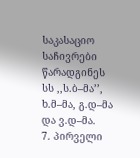საკასაციო საჩივრები წარადგინეს სს ,,ს.ბ–მა’’, ხ.მ–მა, გ.დ–მა და ვ.დ–მა.
7. პირველი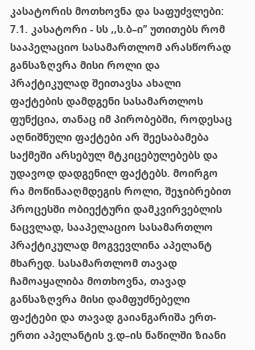კასატორის მოთხოვნა და საფუძვლები:
7.1. კასატორი - სს ,,ს.ბ–ი’’ უთითებს რომ სააპელაციო სასამართლომ არასწორად განსაზღვრა მისი როლი და პრაქტიკულად შეითავსა ახალი ფაქტების დამდგენი სასამართლოს ფუნქცია, თანაც იმ პირობებში, როდესაც აღნიშნული ფაქტები არ შეესაბამება საქმეში არსებულ მტკიცებულებებს და უდავოდ დადგენილ ფაქტებს. მოირგო რა მოწინააღმდეგის როლი, შეჯიბრებით პროცესში ობიექტური დამკვირვებლის ნაცვლად, სააპელაციო სასამართლო პრაქტიკულად მოგვევლინა აპელანტ მხარედ. სასამართლომ თავად ჩამოაყალიბა მოთხოვნა, თავად განსაზღვრა მისი დამფუძნებელი ფაქტები და თავად გაიანგარიშა ერთ-ერთი აპელანტის ვ.დ–ის ნაწილში ზიანი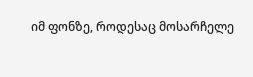იმ ფონზე, როდესაც მოსარჩელე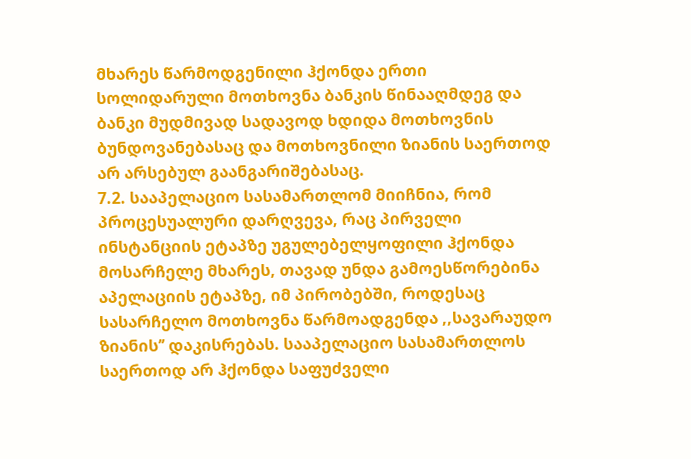მხარეს წარმოდგენილი ჰქონდა ერთი სოლიდარული მოთხოვნა ბანკის წინააღმდეგ და ბანკი მუდმივად სადავოდ ხდიდა მოთხოვნის ბუნდოვანებასაც და მოთხოვნილი ზიანის საერთოდ არ არსებულ გაანგარიშებასაც.
7.2. სააპელაციო სასამართლომ მიიჩნია, რომ პროცესუალური დარღვევა, რაც პირველი ინსტანციის ეტაპზე უგულებელყოფილი ჰქონდა მოსარჩელე მხარეს, თავად უნდა გამოესწორებინა აპელაციის ეტაპზე, იმ პირობებში, როდესაც სასარჩელო მოთხოვნა წარმოადგენდა ,,სავარაუდო ზიანის’’ დაკისრებას. სააპელაციო სასამართლოს საერთოდ არ ჰქონდა საფუძველი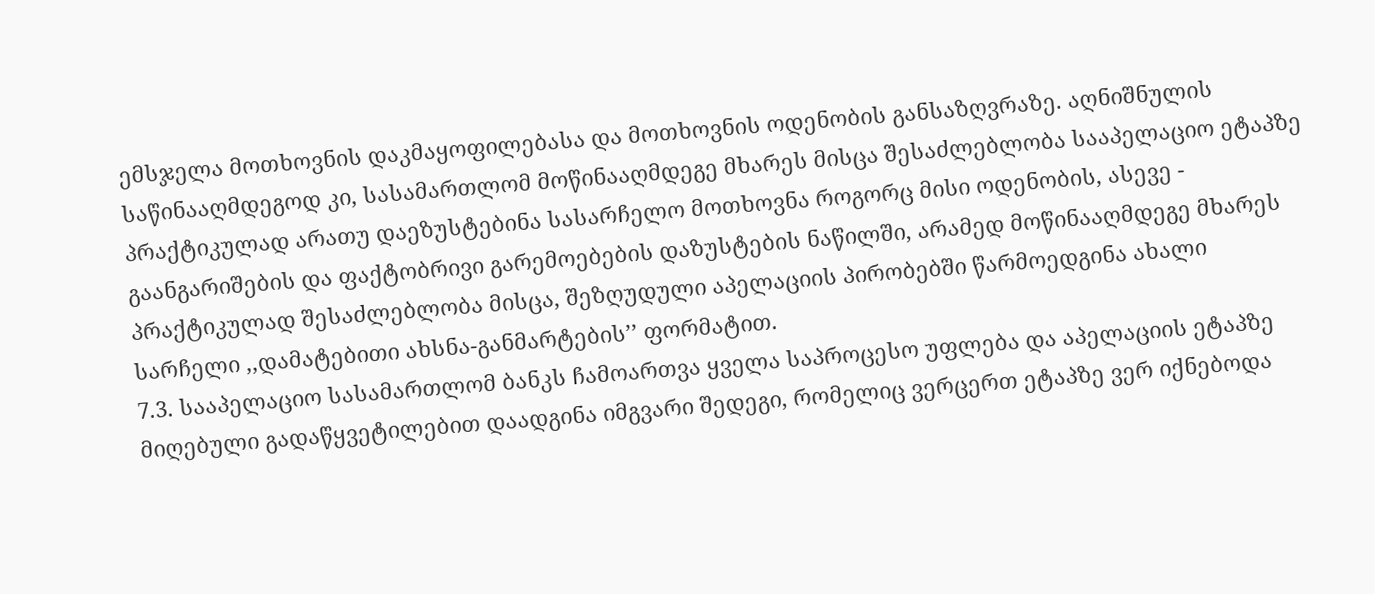ემსჯელა მოთხოვნის დაკმაყოფილებასა და მოთხოვნის ოდენობის განსაზღვრაზე. აღნიშნულის საწინააღმდეგოდ კი, სასამართლომ მოწინააღმდეგე მხარეს მისცა შესაძლებლობა სააპელაციო ეტაპზე პრაქტიკულად არათუ დაეზუსტებინა სასარჩელო მოთხოვნა როგორც მისი ოდენობის, ასევე - გაანგარიშების და ფაქტობრივი გარემოებების დაზუსტების ნაწილში, არამედ მოწინააღმდეგე მხარეს პრაქტიკულად შესაძლებლობა მისცა, შეზღუდული აპელაციის პირობებში წარმოედგინა ახალი სარჩელი ,,დამატებითი ახსნა-განმარტების’’ ფორმატით.
7.3. სააპელაციო სასამართლომ ბანკს ჩამოართვა ყველა საპროცესო უფლება და აპელაციის ეტაპზე მიღებული გადაწყვეტილებით დაადგინა იმგვარი შედეგი, რომელიც ვერცერთ ეტაპზე ვერ იქნებოდა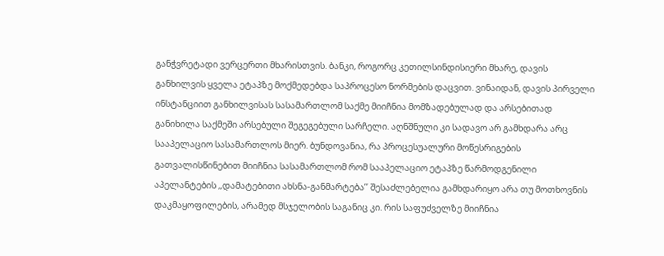განჭვრეტადი ვერცერთი მხარისთვის. ბანკი, როგორც კეთილსინდისიერი მხარე, დავის განხილვის ყველა ეტაპზე მოქმედებდა საპროცესო ნორმების დაცვით. ვინაიდან, დავის პირველი ინსტანციით განხილვისას სასამართლომ საქმე მიიჩნია მომზადებულად და არსებითად განიხილა საქმეში არსებული შეგეგებული სარჩელი. აღნშნული კი სადავო არ გამხდარა არც სააპელაციო სასამართლოს მიერ. ბუნდოვანია, რა პროცესუალური მოწესრიგების გათვალისწინებით მიიჩნია სასამართლომ რომ სააპელაციო ეტაპზე წარმოდგენილი აპელანტების ,,დამატებითი ახსნა-განმარტება’’ შესაძლებელია გამხდარიყო არა თუ მოთხოვნის დაკმაყოფილების, არამედ მსჯელობის საგანიც კი. რის საფუძველზე მიიჩნია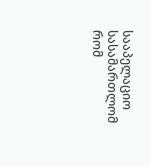სააპელაციო სასამართლომ რომ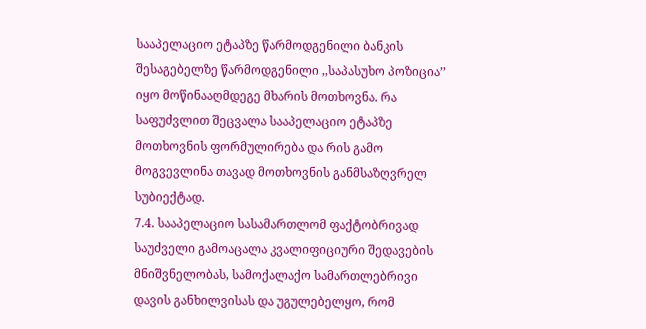სააპელაციო ეტაპზე წარმოდგენილი ბანკის შესაგებელზე წარმოდგენილი ,,საპასუხო პოზიცია’’ იყო მოწინააღმდეგე მხარის მოთხოვნა. რა საფუძვლით შეცვალა სააპელაციო ეტაპზე მოთხოვნის ფორმულირება და რის გამო მოგვევლინა თავად მოთხოვნის განმსაზღვრელ სუბიექტად.
7.4. სააპელაციო სასამართლომ ფაქტობრივად საუძველი გამოაცალა კვალიფიციური შედავების მნიშვნელობას, სამოქალაქო სამართლებრივი დავის განხილვისას და უგულებელყო, რომ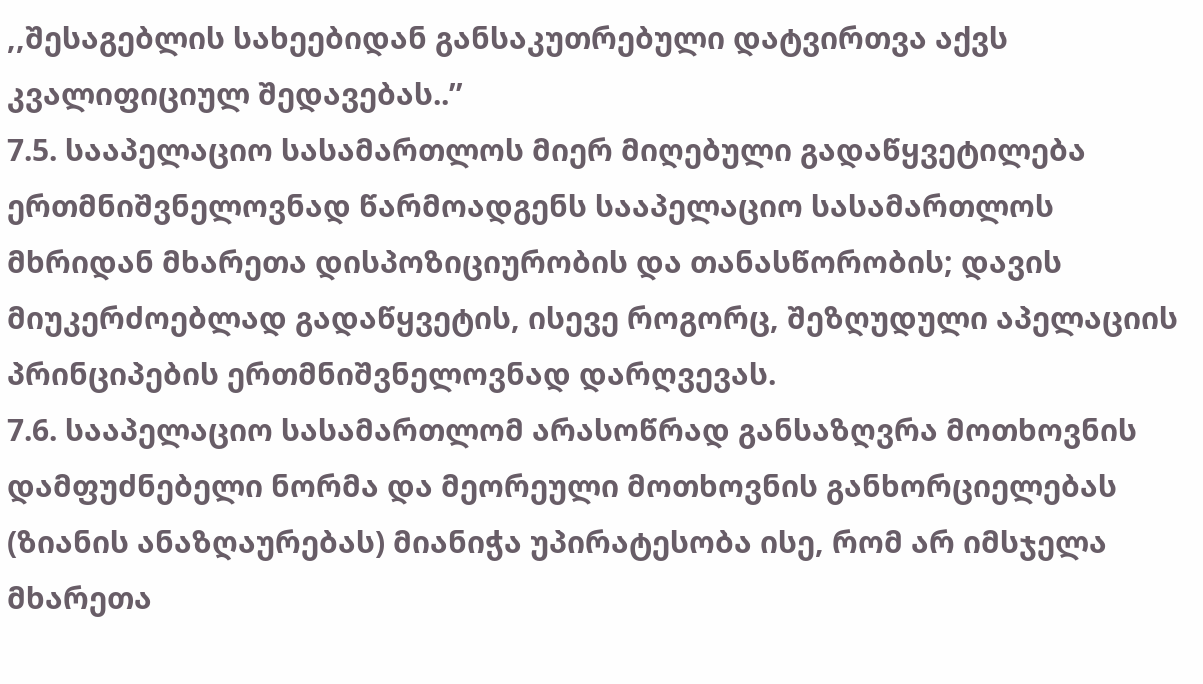,,შესაგებლის სახეებიდან განსაკუთრებული დატვირთვა აქვს კვალიფიციულ შედავებას..’’
7.5. სააპელაციო სასამართლოს მიერ მიღებული გადაწყვეტილება ერთმნიშვნელოვნად წარმოადგენს სააპელაციო სასამართლოს მხრიდან მხარეთა დისპოზიციურობის და თანასწორობის; დავის მიუკერძოებლად გადაწყვეტის, ისევე როგორც, შეზღუდული აპელაციის პრინციპების ერთმნიშვნელოვნად დარღვევას.
7.6. სააპელაციო სასამართლომ არასოწრად განსაზღვრა მოთხოვნის დამფუძნებელი ნორმა და მეორეული მოთხოვნის განხორციელებას (ზიანის ანაზღაურებას) მიანიჭა უპირატესობა ისე, რომ არ იმსჯელა მხარეთა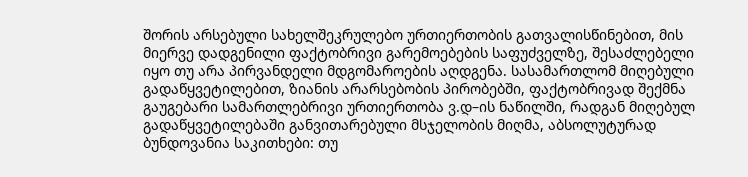შორის არსებული სახელშეკრულებო ურთიერთობის გათვალისწინებით, მის მიერვე დადგენილი ფაქტობრივი გარემოებების საფუძველზე, შესაძლებელი იყო თუ არა პირვანდელი მდგომაროების აღდგენა. სასამართლომ მიღებული გადაწყვეტილებით, ზიანის არარსებობის პირობებში, ფაქტობრივად შექმნა გაუგებარი სამართლებრივი ურთიერთობა ვ.დ–ის ნაწილში, რადგან მიღებულ გადაწყვეტილებაში განვითარებული მსჯელობის მიღმა, აბსოლუტურად ბუნდოვანია საკითხები: თუ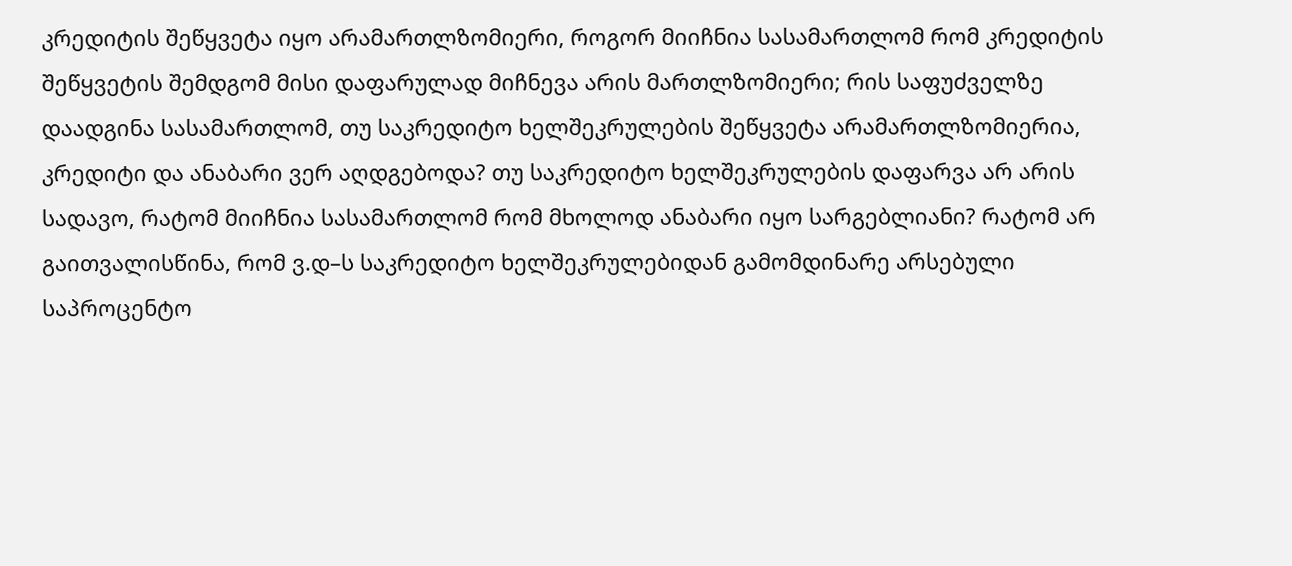კრედიტის შეწყვეტა იყო არამართლზომიერი, როგორ მიიჩნია სასამართლომ რომ კრედიტის შეწყვეტის შემდგომ მისი დაფარულად მიჩნევა არის მართლზომიერი; რის საფუძველზე დაადგინა სასამართლომ, თუ საკრედიტო ხელშეკრულების შეწყვეტა არამართლზომიერია, კრედიტი და ანაბარი ვერ აღდგებოდა? თუ საკრედიტო ხელშეკრულების დაფარვა არ არის სადავო, რატომ მიიჩნია სასამართლომ რომ მხოლოდ ანაბარი იყო სარგებლიანი? რატომ არ გაითვალისწინა, რომ ვ.დ–ს საკრედიტო ხელშეკრულებიდან გამომდინარე არსებული საპროცენტო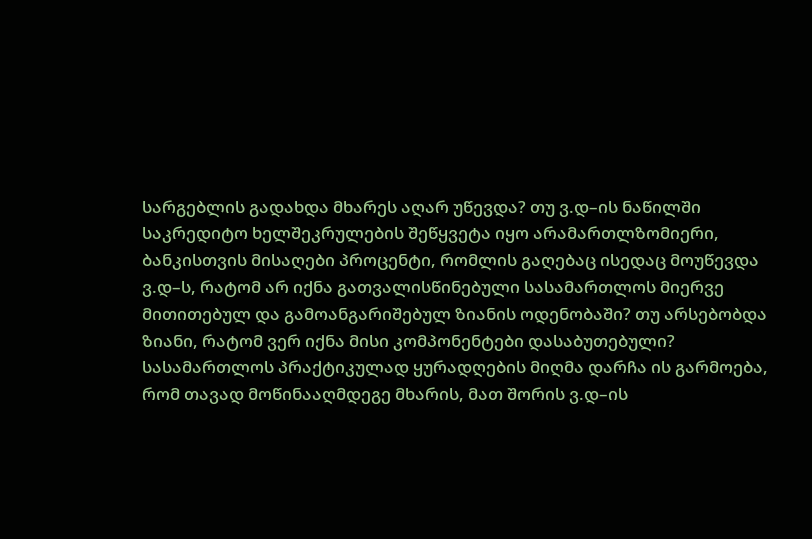სარგებლის გადახდა მხარეს აღარ უწევდა? თუ ვ.დ–ის ნაწილში საკრედიტო ხელშეკრულების შეწყვეტა იყო არამართლზომიერი, ბანკისთვის მისაღები პროცენტი, რომლის გაღებაც ისედაც მოუწევდა ვ.დ–ს, რატომ არ იქნა გათვალისწინებული სასამართლოს მიერვე მითითებულ და გამოანგარიშებულ ზიანის ოდენობაში? თუ არსებობდა ზიანი, რატომ ვერ იქნა მისი კომპონენტები დასაბუთებული? სასამართლოს პრაქტიკულად ყურადღების მიღმა დარჩა ის გარმოება, რომ თავად მოწინააღმდეგე მხარის, მათ შორის ვ.დ–ის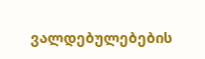ვალდებულებების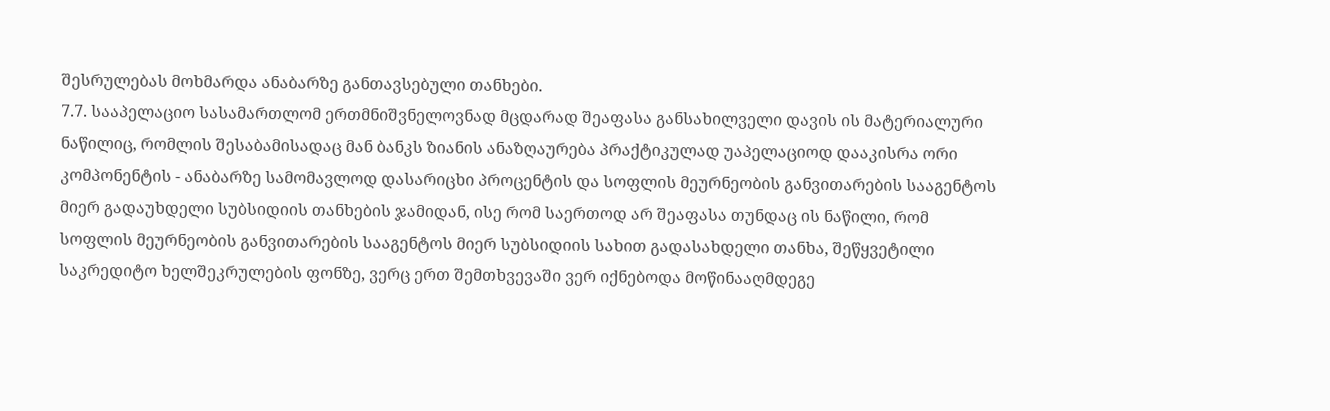შესრულებას მოხმარდა ანაბარზე განთავსებული თანხები.
7.7. სააპელაციო სასამართლომ ერთმნიშვნელოვნად მცდარად შეაფასა განსახილველი დავის ის მატერიალური ნაწილიც, რომლის შესაბამისადაც მან ბანკს ზიანის ანაზღაურება პრაქტიკულად უაპელაციოდ დააკისრა ორი კომპონენტის - ანაბარზე სამომავლოდ დასარიცხი პროცენტის და სოფლის მეურნეობის განვითარების სააგენტოს მიერ გადაუხდელი სუბსიდიის თანხების ჯამიდან, ისე რომ საერთოდ არ შეაფასა თუნდაც ის ნაწილი, რომ სოფლის მეურნეობის განვითარების სააგენტოს მიერ სუბსიდიის სახით გადასახდელი თანხა, შეწყვეტილი საკრედიტო ხელშეკრულების ფონზე, ვერც ერთ შემთხვევაში ვერ იქნებოდა მოწინააღმდეგე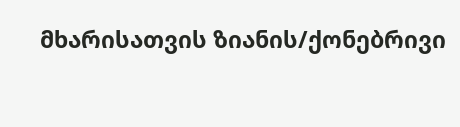მხარისათვის ზიანის/ქონებრივი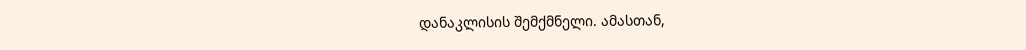დანაკლისის შემქმნელი. ამასთან,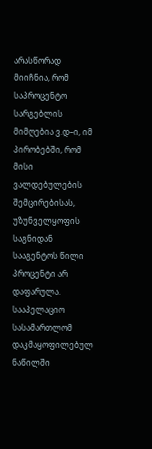არასწორად მიიჩნია, რომ საპროცენტო სარგებლის მიმღებია ვ.დ–ი, იმ პირობებში, რომ მისი ვალდებულების შემცირებისას, უზუნველყოფის საგნიდან სააგენტოს წილი პროცენტი არ დაფარულა. სააპელაციო სასამართლომ დაკმაყოფილებულ ნაწილში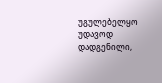უგულებელყო უდავოდ დადგენილი,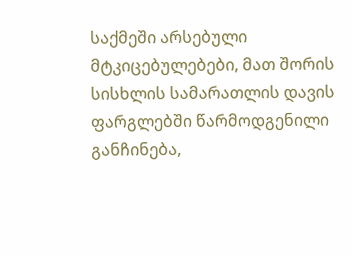საქმეში არსებული მტკიცებულებები, მათ შორის სისხლის სამარათლის დავის ფარგლებში წარმოდგენილი განჩინება,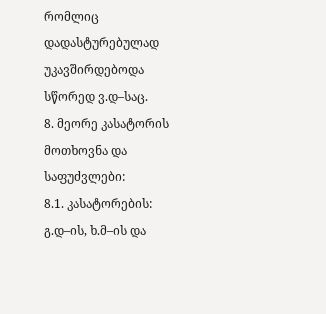რომლიც დადასტურებულად უკავშირდებოდა სწორედ ვ.დ–საც.
8. მეორე კასატორის მოთხოვნა და საფუძვლები:
8.1. კასატორების: გ.დ–ის, ხ.მ–ის და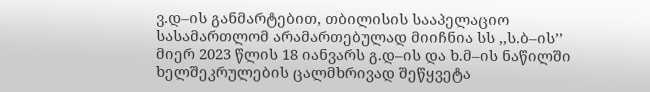ვ.დ–ის განმარტებით, თბილისის სააპელაციო სასამართლომ არამართებულად მიიჩნია სს ,,ს.ბ–ის’’ მიერ 2023 წლის 18 იანვარს გ.დ–ის და ხ.მ–ის ნაწილში ხელშეკრულების ცალმხრივად შეწყვეტა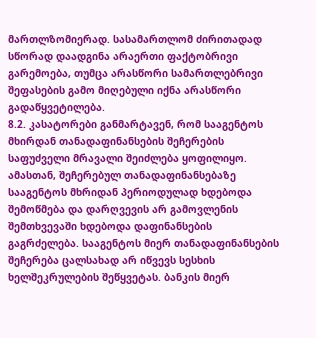მართლზომიერად. სასამართლომ ძირითადად სწორად დაადგინა არაერთი ფაქტობრივი გარემოება, თუმცა არასწორი სამართლებრივი შეფასების გამო მიღებული იქნა არასწორი გადაწყვეტილება.
8.2. კასატორები განმარტავენ, რომ სააგენტოს მხირდან თანადაფინანსების შეჩერების საფუძველი მრავალი შეიძლება ყოფილიყო. ამასთან, შეჩერებულ თანადაფინანსებაზე სააგენტოს მხრიდან პერიოდულად ხდებოდა შემოწმება და დარღვევის არ გამოვლენის შემთხვევაში ხდებოდა დაფინანსების გაგრძელება. სააგენტოს მიერ თანადაფინანსების შეჩერება ცალსახად არ იწვევს სესხის ხელშეკრულების შეწყვეტას. ბანკის მიერ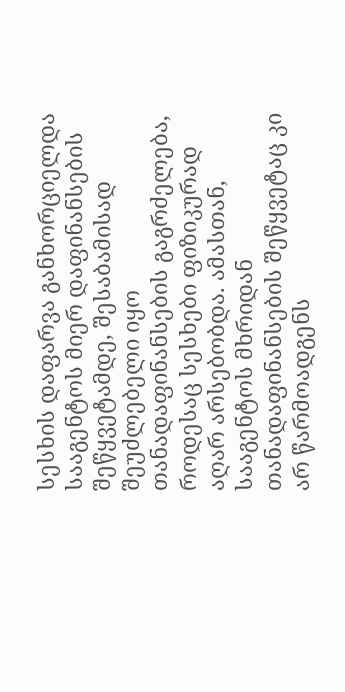სესხის დაფარვა განხორციელდა სააგენტოს მიერ დაფინანსების შეწყვეტამდე, შესაბამისად შეუძლებელი იყო თანადაფინანსების გაგრძელება, როდესაც სესხები ფიზიკურად აღარ არსებობდა. ამასთან, სააგენტოს მხრიდან თანადაფინანსების შეწყვეტაც კი არ წარმოადგენს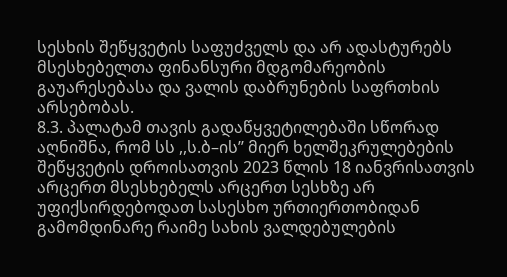სესხის შეწყვეტის საფუძველს და არ ადასტურებს მსესხებელთა ფინანსური მდგომარეობის გაუარესებასა და ვალის დაბრუნების საფრთხის არსებობას.
8.3. პალატამ თავის გადაწყვეტილებაში სწორად აღნიშნა, რომ სს ,,ს.ბ–ის’’ მიერ ხელშეკრულებების შეწყვეტის დროისათვის 2023 წლის 18 იანვრისათვის არცერთ მსესხებელს არცერთ სესხზე არ უფიქსირდებოდათ სასესხო ურთიერთობიდან გამომდინარე რაიმე სახის ვალდებულების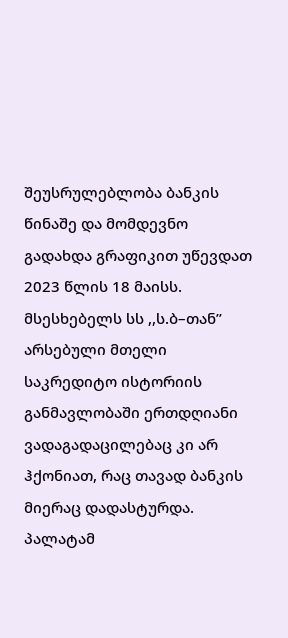შეუსრულებლობა ბანკის წინაშე და მომდევნო გადახდა გრაფიკით უწევდათ 2023 წლის 18 მაისს. მსესხებელს სს ,,ს.ბ–თან’’ არსებული მთელი საკრედიტო ისტორიის განმავლობაში ერთდღიანი ვადაგადაცილებაც კი არ ჰქონიათ, რაც თავად ბანკის მიერაც დადასტურდა. პალატამ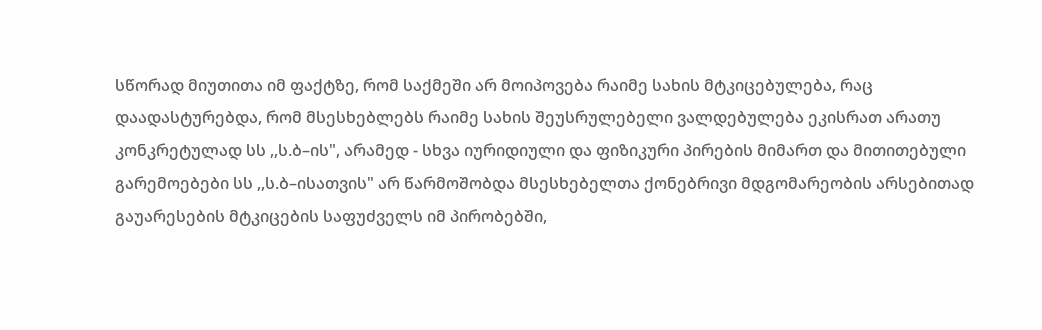სწორად მიუთითა იმ ფაქტზე, რომ საქმეში არ მოიპოვება რაიმე სახის მტკიცებულება, რაც დაადასტურებდა, რომ მსესხებლებს რაიმე სახის შეუსრულებელი ვალდებულება ეკისრათ არათუ კონკრეტულად სს ,,ს.ბ–ის", არამედ - სხვა იურიდიული და ფიზიკური პირების მიმართ და მითითებული გარემოებები სს ,,ს.ბ–ისათვის" არ წარმოშობდა მსესხებელთა ქონებრივი მდგომარეობის არსებითად გაუარესების მტკიცების საფუძველს იმ პირობებში,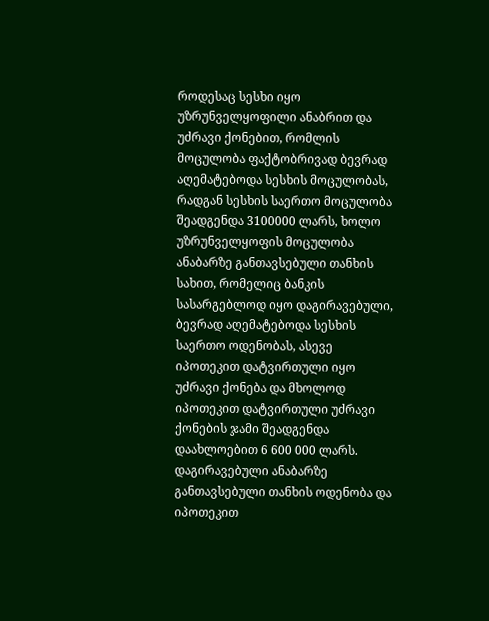როდესაც სესხი იყო უზრუნველყოფილი ანაბრით და უძრავი ქონებით, რომლის მოცულობა ფაქტობრივად ბევრად აღემატებოდა სესხის მოცულობას, რადგან სესხის საერთო მოცულობა შეადგენდა 3100000 ლარს, ხოლო უზრუნველყოფის მოცულობა ანაბარზე განთავსებული თანხის სახით, რომელიც ბანკის სასარგებლოდ იყო დაგირავებული, ბევრად აღემატებოდა სესხის საერთო ოდენობას, ასევე იპოთეკით დატვირთული იყო უძრავი ქონება და მხოლოდ იპოთეკით დატვირთული უძრავი ქონების ჯამი შეადგენდა დაახლოებით 6 600 000 ლარს. დაგირავებული ანაბარზე განთავსებული თანხის ოდენობა და იპოთეკით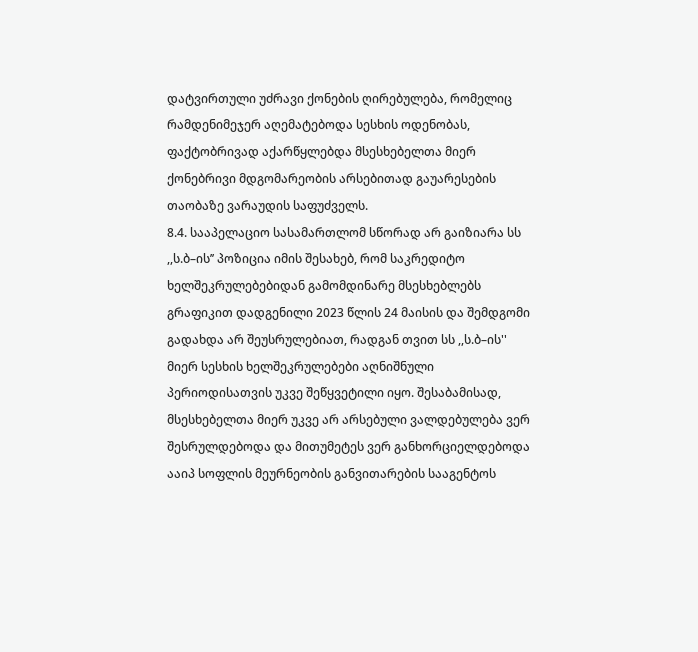დატვირთული უძრავი ქონების ღირებულება, რომელიც რამდენიმეჯერ აღემატებოდა სესხის ოდენობას, ფაქტობრივად აქარწყლებდა მსესხებელთა მიერ ქონებრივი მდგომარეობის არსებითად გაუარესების თაობაზე ვარაუდის საფუძველს.
8.4. სააპელაციო სასამართლომ სწორად არ გაიზიარა სს ,,ს.ბ–ის’’ პოზიცია იმის შესახებ, რომ საკრედიტო ხელშეკრულებებიდან გამომდინარე მსესხებლებს გრაფიკით დადგენილი 2023 წლის 24 მაისის და შემდგომი გადახდა არ შეუსრულებიათ, რადგან თვით სს ,,ს.ბ–ის'' მიერ სესხის ხელშეკრულებები აღნიშნული პერიოდისათვის უკვე შეწყვეტილი იყო. შესაბამისად, მსესხებელთა მიერ უკვე არ არსებული ვალდებულება ვერ შესრულდებოდა და მითუმეტეს ვერ განხორციელდებოდა ააიპ სოფლის მეურნეობის განვითარების სააგენტოს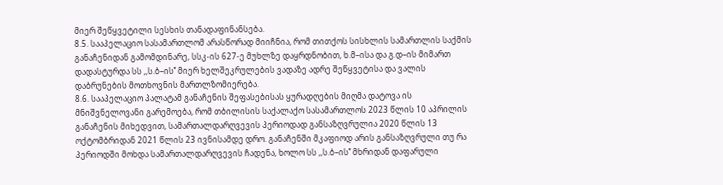მიერ შეწყვეტილი სესხის თანადაფინანსება.
8.5. სააპელაციო სასამართლომ არასწორად მიიჩნია, რომ თითქოს სისხლის სამართლის საქმის განაჩენიდან გამომდინარე, სსკ-ის 627-ე მუხლზე დაყრდნობით, ხ.მ–ისა და გ.დ–ის მიმართ დადასტურდა სს ,,ს.ბ–ის’’ მიერ ხელშეკრულების ვადაზე ადრე შეწყვეტისა და ვალის დაბრუნების მოთხოვნის მართლზომიერება.
8.6. სააპელაციო პალატამ განაჩენის შეფასებისას ყურადღების მიღმა დატოვა ის მნიშვნელოვანი გარემოება, რომ თბილისის საქალაქო სასამართლოს 2023 წლის 10 აპრილის განაჩენის მიხედვით, სამართალდარღვევის პერიოდად განსაზღვრულია 2020 წლის 13 ოქტომბრიდან 2021 წლის 23 ივნისამდე დრო. განაჩენში მკაფიოდ არის განსაზღვრული თუ რა პერიოდში მოხდა სამართალდარღვევის ჩადენა, ხოლო სს ,,ს.ბ–ის’’ მხრიდან დაფარული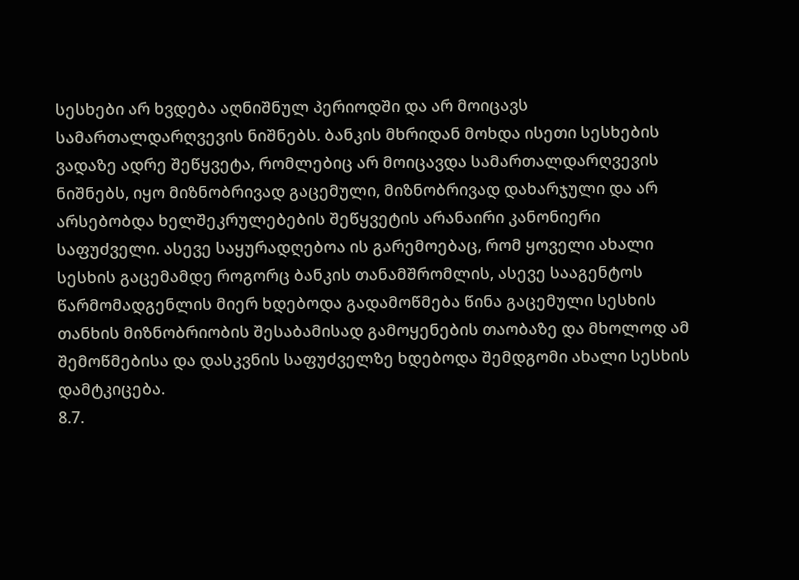სესხები არ ხვდება აღნიშნულ პერიოდში და არ მოიცავს სამართალდარღვევის ნიშნებს. ბანკის მხრიდან მოხდა ისეთი სესხების ვადაზე ადრე შეწყვეტა, რომლებიც არ მოიცავდა სამართალდარღვევის ნიშნებს, იყო მიზნობრივად გაცემული, მიზნობრივად დახარჯული და არ არსებობდა ხელშეკრულებების შეწყვეტის არანაირი კანონიერი საფუძველი. ასევე საყურადღებოა ის გარემოებაც, რომ ყოველი ახალი სესხის გაცემამდე როგორც ბანკის თანამშრომლის, ასევე სააგენტოს წარმომადგენლის მიერ ხდებოდა გადამოწმება წინა გაცემული სესხის თანხის მიზნობრიობის შესაბამისად გამოყენების თაობაზე და მხოლოდ ამ შემოწმებისა და დასკვნის საფუძველზე ხდებოდა შემდგომი ახალი სესხის დამტკიცება.
8.7.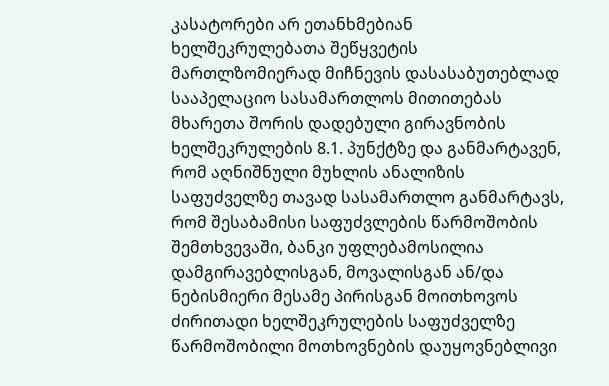კასატორები არ ეთანხმებიან ხელშეკრულებათა შეწყვეტის მართლზომიერად მიჩნევის დასასაბუთებლად სააპელაციო სასამართლოს მითითებას მხარეთა შორის დადებული გირავნობის ხელშეკრულების 8.1. პუნქტზე და განმარტავენ, რომ აღნიშნული მუხლის ანალიზის საფუძველზე თავად სასამართლო განმარტავს, რომ შესაბამისი საფუძვლების წარმოშობის შემთხვევაში, ბანკი უფლებამოსილია დამგირავებლისგან, მოვალისგან ან/და ნებისმიერი მესამე პირისგან მოითხოვოს ძირითადი ხელშეკრულების საფუძველზე წარმოშობილი მოთხოვნების დაუყოვნებლივი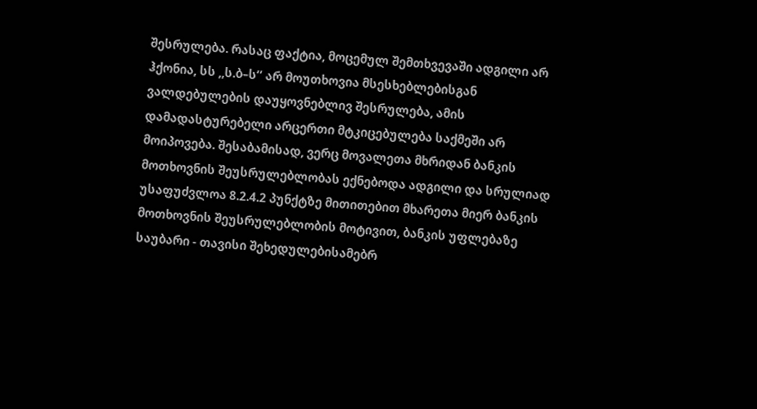შესრულება. რასაც ფაქტია, მოცემულ შემთხვევაში ადგილი არ ჰქონია, სს ,,ს.ბ–ს’’ არ მოუთხოვია მსესხებლებისგან ვალდებულების დაუყოვნებლივ შესრულება, ამის დამადასტურებელი არცერთი მტკიცებულება საქმეში არ მოიპოვება. შესაბამისად, ვერც მოვალეთა მხრიდან ბანკის მოთხოვნის შეუსრულებლობას ექნებოდა ადგილი და სრულიად უსაფუძვლოა 8.2.4.2 პუნქტზე მითითებით მხარეთა მიერ ბანკის მოთხოვნის შეუსრულებლობის მოტივით, ბანკის უფლებაზე საუბარი - თავისი შეხედულებისამებრ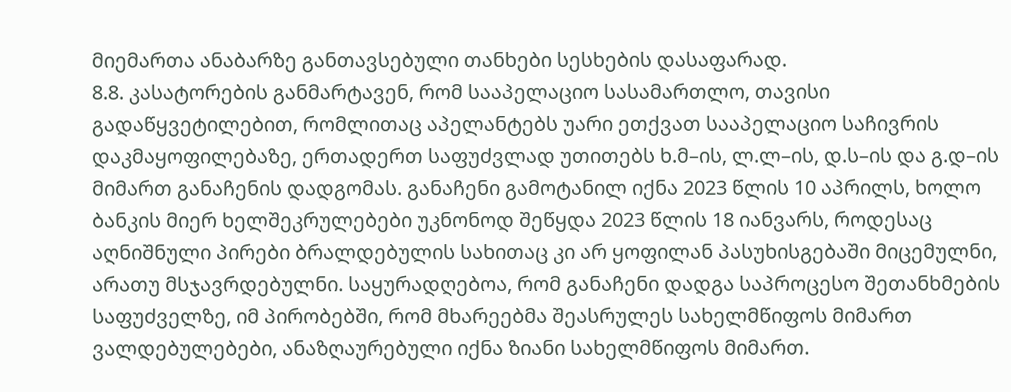მიემართა ანაბარზე განთავსებული თანხები სესხების დასაფარად.
8.8. კასატორების განმარტავენ, რომ სააპელაციო სასამართლო, თავისი გადაწყვეტილებით, რომლითაც აპელანტებს უარი ეთქვათ სააპელაციო საჩივრის დაკმაყოფილებაზე, ერთადერთ საფუძვლად უთითებს ხ.მ–ის, ლ.ლ–ის, დ.ს–ის და გ.დ–ის მიმართ განაჩენის დადგომას. განაჩენი გამოტანილ იქნა 2023 წლის 10 აპრილს, ხოლო ბანკის მიერ ხელშეკრულებები უკნონოდ შეწყდა 2023 წლის 18 იანვარს, როდესაც აღნიშნული პირები ბრალდებულის სახითაც კი არ ყოფილან პასუხისგებაში მიცემულნი, არათუ მსჯავრდებულნი. საყურადღებოა, რომ განაჩენი დადგა საპროცესო შეთანხმების საფუძველზე, იმ პირობებში, რომ მხარეებმა შეასრულეს სახელმწიფოს მიმართ ვალდებულებები, ანაზღაურებული იქნა ზიანი სახელმწიფოს მიმართ.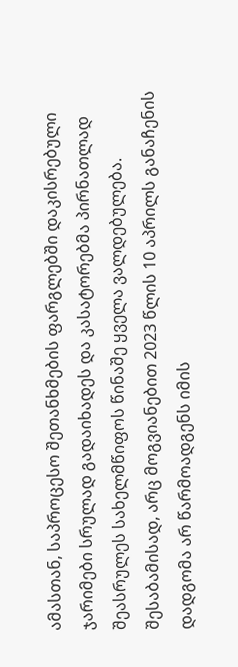ამასთან, საპროცესო შეთანხმების ფარგლებში დაკისრებული ჯარიმები სრულად გადაიხადეს და კასატორებმა პირნათლად შეასრულეს სახელმწიფოს წინაშე ყველა ვალდებულება. შესაბამისად, არც მოგვიანებით 2023 წლის 10 აპრილს განაჩენის დადგომა არ წარმოადგენს იმის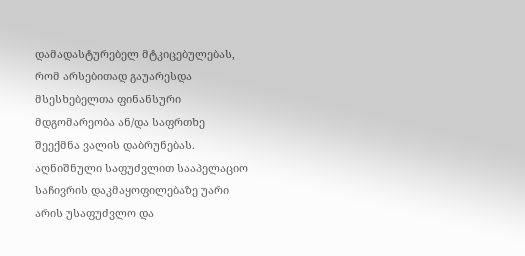დამადასტურებელ მტკიცებულებას, რომ არსებითად გაუარესდა მსესხებელთა ფინანსური მდგომარეობა ან/და საფრთხე შეექმნა ვალის დაბრუნებას. აღნიშნული საფუძვლით სააპელაციო საჩივრის დაკმაყოფილებაზე უარი არის უსაფუძვლო და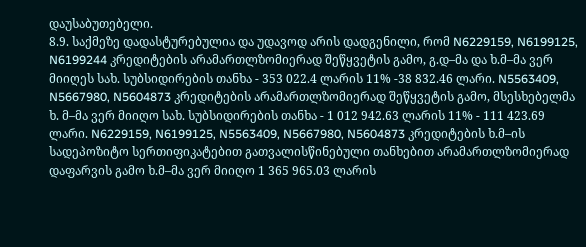დაუსაბუთებელი.
8.9. საქმეზე დადასტურებულია და უდავოდ არის დადგენილი, რომ N6229159, N6199125, N6199244 კრედიტების არამართლზომიერად შეწყვეტის გამო, გ.დ–მა და ხ.მ–მა ვერ მიიღეს სახ. სუბსიდირების თანხა - 353 022.4 ლარის 11% -38 832.46 ლარი. N5563409, N5667980, N5604873 კრედიტების არამართლზომიერად შეწყვეტის გამო, მსესხებელმა ხ. მ–მა ვერ მიიღო სახ. სუბსიდირების თანხა - 1 012 942.63 ლარის 11% - 111 423.69 ლარი. N6229159, N6199125, N5563409, N5667980, N5604873 კრედიტების ხ.მ–ის სადეპოზიტო სერთიფიკატებით გათვალისწინებული თანხებით არამართლზომიერად დაფარვის გამო ხ.მ–მა ვერ მიიღო 1 365 965.03 ლარის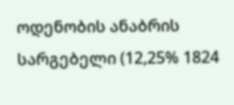ოდენობის ანაბრის სარგებელი (12,25% 1824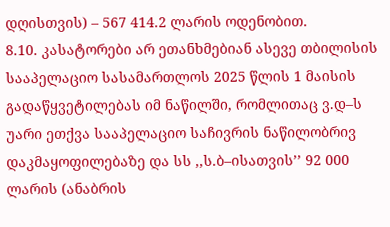დღისთვის) – 567 414.2 ლარის ოდენობით.
8.10. კასატორები არ ეთანხმებიან ასევე თბილისის სააპელაციო სასამართლოს 2025 წლის 1 მაისის გადაწყვეტილებას იმ ნაწილში, რომლითაც ვ.დ–ს უარი ეთქვა სააპელაციო საჩივრის ნაწილობრივ დაკმაყოფილებაზე და სს ,,ს.ბ–ისათვის’’ 92 000 ლარის (ანაბრის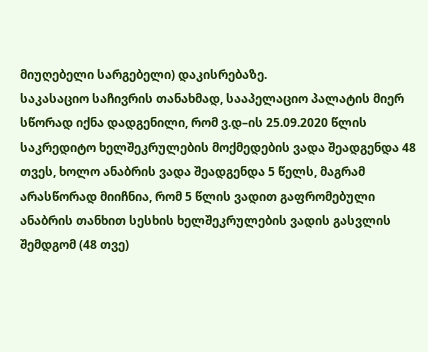მიუღებელი სარგებელი) დაკისრებაზე.
საკასაციო საჩივრის თანახმად, სააპელაციო პალატის მიერ სწორად იქნა დადგენილი, რომ ვ.დ–ის 25.09.2020 წლის საკრედიტო ხელშეკრულების მოქმედების ვადა შეადგენდა 48 თვეს, ხოლო ანაბრის ვადა შეადგენდა 5 წელს, მაგრამ არასწორად მიიჩნია, რომ 5 წლის ვადით გაფრომებული ანაბრის თანხით სესხის ხელშეკრულების ვადის გასვლის შემდგომ (48 თვე)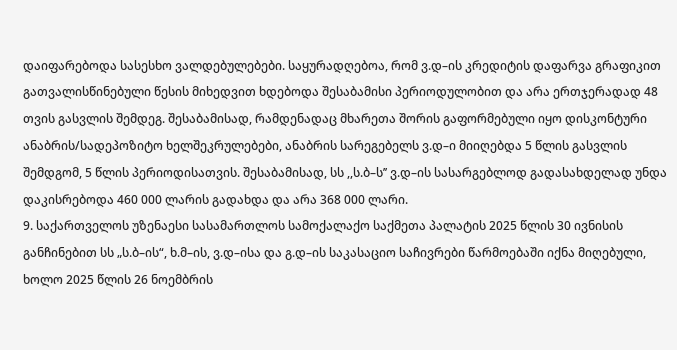დაიფარებოდა სასესხო ვალდებულებები. საყურადღებოა, რომ ვ.დ–ის კრედიტის დაფარვა გრაფიკით გათვალისწინებული წესის მიხედვით ხდებოდა შესაბამისი პერიოდულობით და არა ერთჯერადად 48 თვის გასვლის შემდეგ. შესაბამისად, რამდენადაც მხარეთა შორის გაფორმებული იყო დისკონტური ანაბრის/სადეპოზიტო ხელშეკრულებები, ანაბრის სარეგებელს ვ.დ–ი მიიღებდა 5 წლის გასვლის შემდგომ, 5 წლის პერიოდისათვის. შესაბამისად, სს ,,ს.ბ–ს’’ ვ.დ–ის სასარგებლოდ გადასახდელად უნდა დაკისრებოდა 460 000 ლარის გადახდა და არა 368 000 ლარი.
9. საქართველოს უზენაესი სასამართლოს სამოქალაქო საქმეთა პალატის 2025 წლის 30 ივნისის განჩინებით სს „ს.ბ–ის“, ხ.მ–ის, ვ.დ–ისა და გ.დ–ის საკასაციო საჩივრები წარმოებაში იქნა მიღებული, ხოლო 2025 წლის 26 ნოემბრის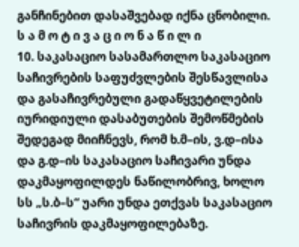განჩინებით დასაშვებად იქნა ცნობილი.
ს ა მ ო ტ ი ვ ა ც ი ო ნ ა წ ი ლ ი
10. საკასაციო სასამართლო საკასაციო საჩივრების საფუძვლების შესწავლისა და გასაჩივრებული გადაწყვეტილების იურიდიული დასაბუთების შემოწმების შედეგად მიიჩნევს, რომ ხ.მ–ის, ვ.დ–ისა და გ.დ–ის საკასაციო საჩივარი უნდა დაკმაყოფილდეს ნაწილობრივ, ხოლო სს „ს.ბ–ს“ უარი უნდა ეთქვას საკასაციო საჩივრის დაკმაყოფილებაზე.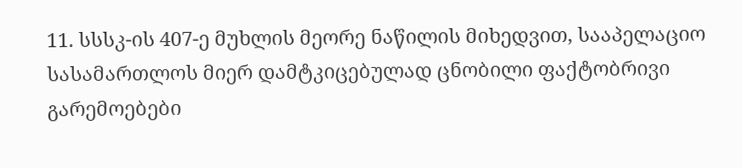11. სსსკ-ის 407-ე მუხლის მეორე ნაწილის მიხედვით, სააპელაციო სასამართლოს მიერ დამტკიცებულად ცნობილი ფაქტობრივი გარემოებები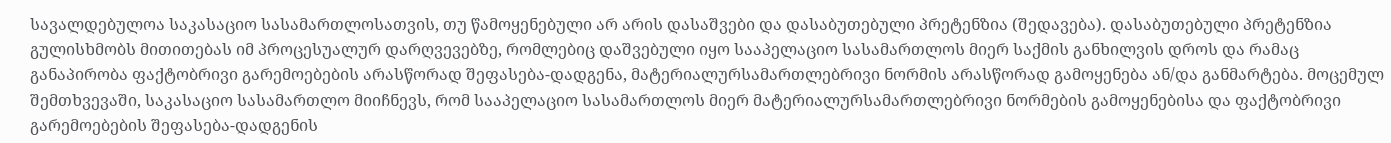სავალდებულოა საკასაციო სასამართლოსათვის, თუ წამოყენებული არ არის დასაშვები და დასაბუთებული პრეტენზია (შედავება). დასაბუთებული პრეტენზია გულისხმობს მითითებას იმ პროცესუალურ დარღვევებზე, რომლებიც დაშვებული იყო სააპელაციო სასამართლოს მიერ საქმის განხილვის დროს და რამაც განაპირობა ფაქტობრივი გარემოებების არასწორად შეფასება-დადგენა, მატერიალურსამართლებრივი ნორმის არასწორად გამოყენება ან/და განმარტება. მოცემულ შემთხვევაში, საკასაციო სასამართლო მიიჩნევს, რომ სააპელაციო სასამართლოს მიერ მატერიალურსამართლებრივი ნორმების გამოყენებისა და ფაქტობრივი გარემოებების შეფასება-დადგენის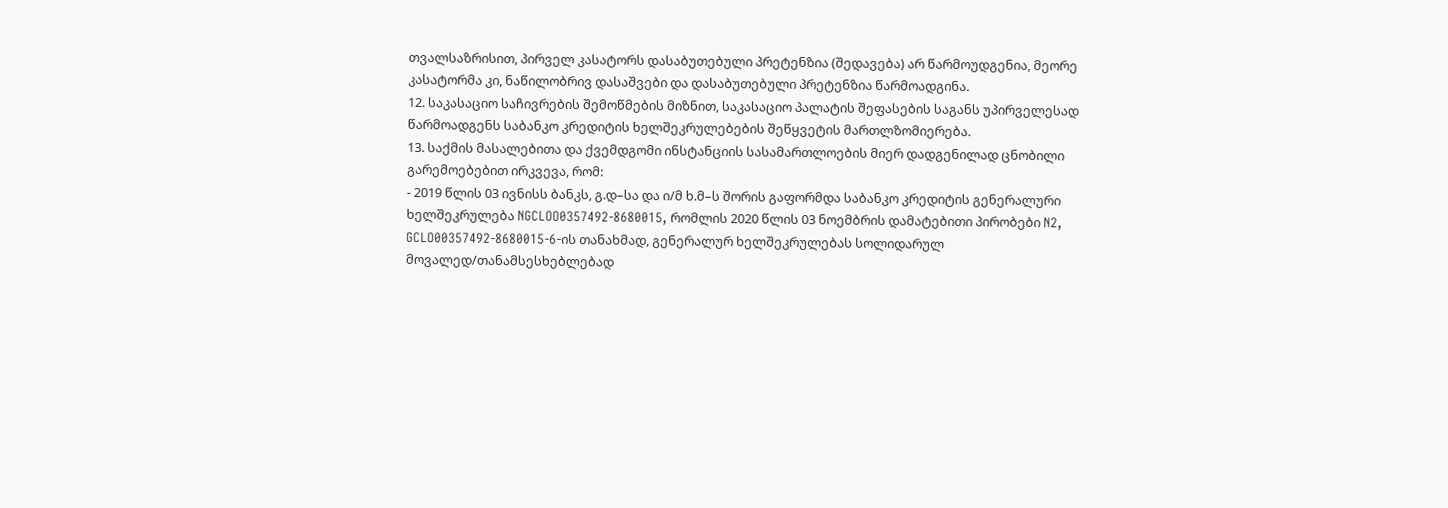თვალსაზრისით, პირველ კასატორს დასაბუთებული პრეტენზია (შედავება) არ წარმოუდგენია, მეორე კასატორმა კი, ნაწილობრივ დასაშვები და დასაბუთებული პრეტენზია წარმოადგინა.
12. საკასაციო საჩივრების შემოწმების მიზნით, საკასაციო პალატის შეფასების საგანს უპირველესად წარმოადგენს საბანკო კრედიტის ხელშეკრულებების შეწყვეტის მართლზომიერება.
13. საქმის მასალებითა და ქვემდგომი ინსტანციის სასამართლოების მიერ დადგენილად ცნობილი გარემოებებით ირკვევა, რომ:
- 2019 წლის 03 ივნისს ბანკს, გ.დ–სა და ი/მ ხ.მ–ს შორის გაფორმდა საბანკო კრედიტის გენერალური ხელშეკრულება NGCLOO0357492-8680015, რომლის 2020 წლის 03 ნოემბრის დამატებითი პირობები N2, GCLO00357492-8680015-6-ის თანახმად, გენერალურ ხელშეკრულებას სოლიდარულ მოვალედ/თანამსესხებლებად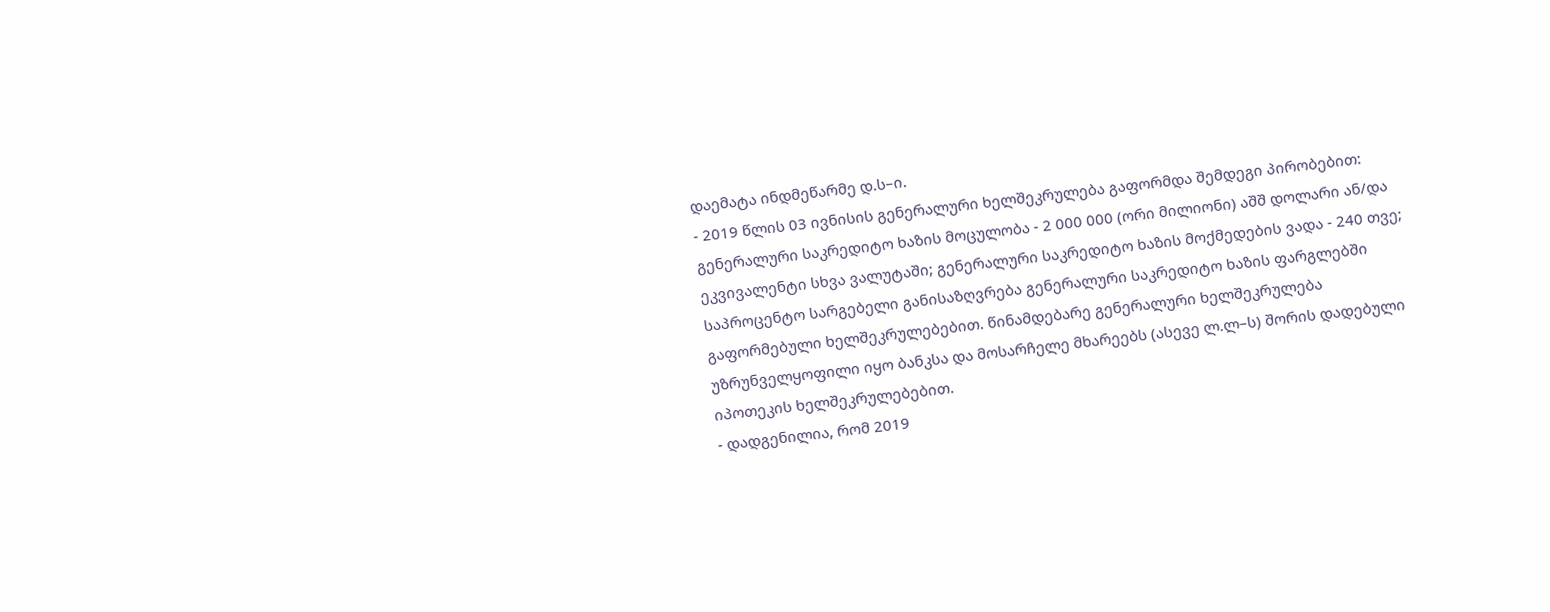დაემატა ინდმეწარმე დ.ს–ი.
- 2019 წლის 03 ივნისის გენერალური ხელშეკრულება გაფორმდა შემდეგი პირობებით: გენერალური საკრედიტო ხაზის მოცულობა - 2 000 000 (ორი მილიონი) აშშ დოლარი ან/და ეკვივალენტი სხვა ვალუტაში; გენერალური საკრედიტო ხაზის მოქმედების ვადა - 240 თვე; საპროცენტო სარგებელი განისაზღვრება გენერალური საკრედიტო ხაზის ფარგლებში გაფორმებული ხელშეკრულებებით. წინამდებარე გენერალური ხელშეკრულება უზრუნველყოფილი იყო ბანკსა და მოსარჩელე მხარეებს (ასევე ლ.ლ–ს) შორის დადებული იპოთეკის ხელშეკრულებებით.
- დადგენილია, რომ 2019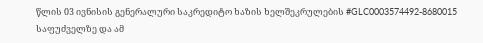წლის 03 ივნისის გენერალური საკრედიტო ხაზის ხელშეკრულების #GLC0003574492-8680015 საფუძველზე და ამ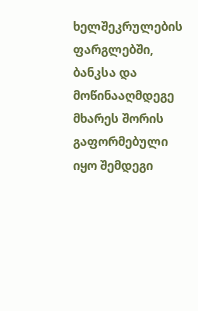ხელშეკრულების ფარგლებში, ბანკსა და მოწინააღმდეგე მხარეს შორის გაფორმებული იყო შემდეგი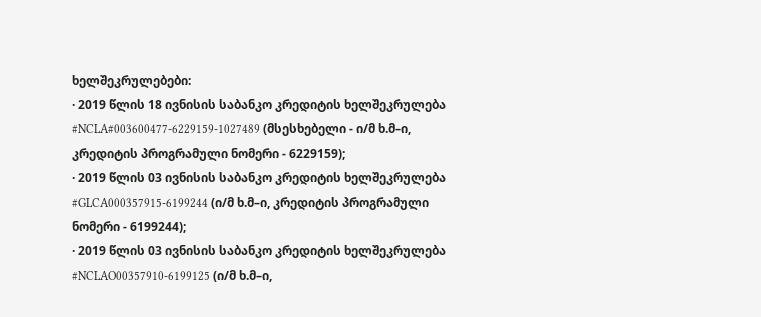ხელშეკრულებები:
· 2019 წლის 18 ივნისის საბანკო კრედიტის ხელშეკრულება #NCLA#003600477-6229159-1027489 (მსესხებელი - ი/მ ხ.მ–ი, კრედიტის პროგრამული ნომერი - 6229159);
· 2019 წლის 03 ივნისის საბანკო კრედიტის ხელშეკრულება #GLCA000357915-6199244 (ი/მ ხ.მ–ი, კრედიტის პროგრამული ნომერი - 6199244);
· 2019 წლის 03 ივნისის საბანკო კრედიტის ხელშეკრულება #NCLAO00357910-6199125 (ი/მ ხ.მ–ი,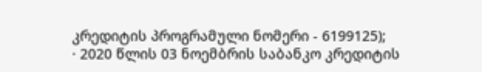კრედიტის პროგრამული ნომერი - 6199125);
· 2020 წლის 03 ნოემბრის საბანკო კრედიტის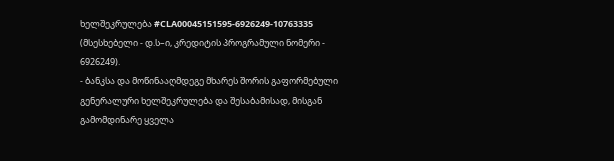ხელშეკრულება #CLA00045151595-6926249-10763335 (მსესხებელი - დ.ს–ი, კრედიტის პროგრამული ნომერი - 6926249).
- ბანკსა და მოწინააღმდეგე მხარეს შორის გაფორმებული გენერალური ხელშეკრულება და შესაბამისად, მისგან გამომდინარე ყველა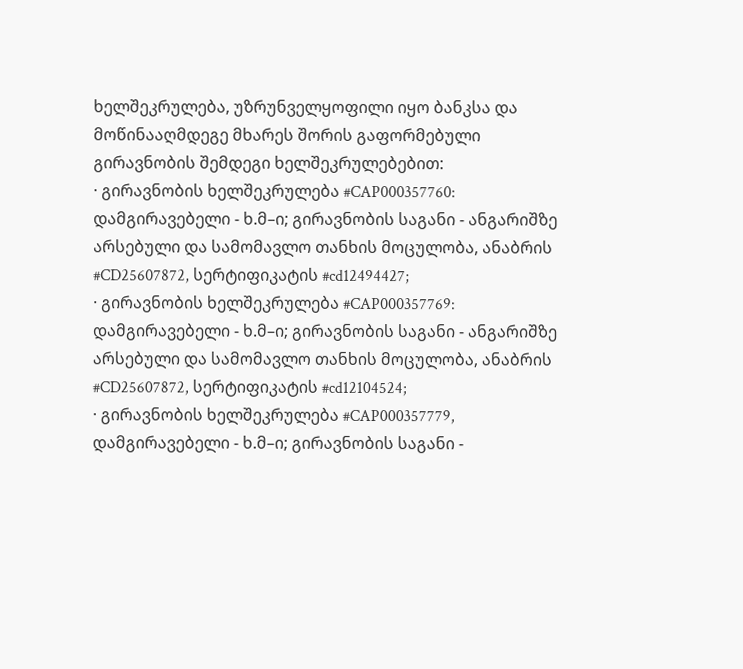ხელშეკრულება, უზრუნველყოფილი იყო ბანკსა და მოწინააღმდეგე მხარეს შორის გაფორმებული გირავნობის შემდეგი ხელშეკრულებებით:
· გირავნობის ხელშეკრულება #CAP000357760: დამგირავებელი - ხ.მ–ი; გირავნობის საგანი - ანგარიშზე არსებული და სამომავლო თანხის მოცულობა, ანაბრის #CD25607872, სერტიფიკატის #cd12494427;
· გირავნობის ხელშეკრულება #CAP000357769: დამგირავებელი - ხ.მ–ი; გირავნობის საგანი - ანგარიშზე არსებული და სამომავლო თანხის მოცულობა, ანაბრის #CD25607872, სერტიფიკატის #cd12104524;
· გირავნობის ხელშეკრულება #CAP000357779, დამგირავებელი - ხ.მ–ი; გირავნობის საგანი -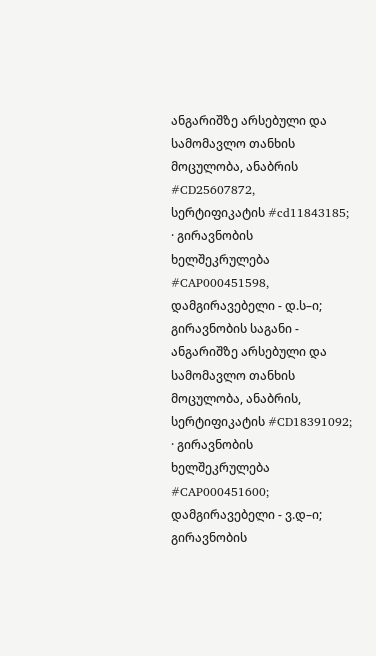ანგარიშზე არსებული და სამომავლო თანხის მოცულობა, ანაბრის #CD25607872, სერტიფიკატის #cd11843185;
· გირავნობის ხელშეკრულება #CAP000451598, დამგირავებელი - დ.ს–ი; გირავნობის საგანი - ანგარიშზე არსებული და სამომავლო თანხის მოცულობა, ანაბრის, სერტიფიკატის #CD18391092;
· გირავნობის ხელშეკრულება #CAP000451600; დამგირავებელი - ვ.დ–ი; გირავნობის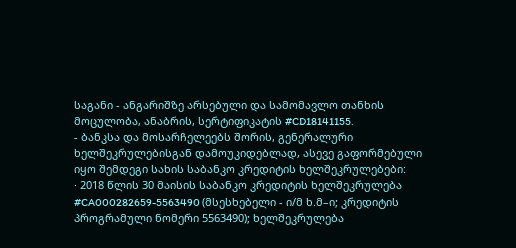საგანი - ანგარიშზე არსებული და სამომავლო თანხის მოცულობა, ანაბრის, სერტიფიკატის #CD18141155.
- ბანკსა და მოსარჩელეებს შორის, გენერალური ხელშეკრულებისგან დამოუკიდებლად, ასევე გაფორმებული იყო შემდეგი სახის საბანკო კრედიტის ხელშეკრულებები:
· 2018 წლის 30 მაისის საბანკო კრედიტის ხელშეკრულება #CA000282659-5563490 (მსესხებელი - ი/მ ხ.მ–ი; კრედიტის პროგრამული ნომერი 5563490); ხელშეკრულება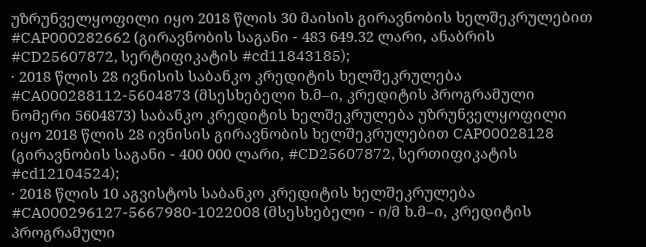უზრუნველყოფილი იყო 2018 წლის 30 მაისის გირავნობის ხელშეკრულებით #CAP000282662 (გირავნობის საგანი - 483 649.32 ლარი, ანაბრის #CD25607872, სერტიფიკატის #cd11843185);
· 2018 წლის 28 ივნისის საბანკო კრედიტის ხელშეკრულება #CA000288112-5604873 (მსესხებელი ხ.მ–ი, კრედიტის პროგრამული ნომერი 5604873) საბანკო კრედიტის ხელშეკრულება უზრუნველყოფილი იყო 2018 წლის 28 ივნისის გირავნობის ხელშეკრულებით CAP00028128 (გირავნობის საგანი - 400 000 ლარი, #CD25607872, სერთიფიკატის #cd12104524);
· 2018 წლის 10 აგვისტოს საბანკო კრედიტის ხელშეკრულება #CA000296127-5667980-1022008 (მსესხებელი - ი/მ ხ.მ–ი, კრედიტის პროგრამული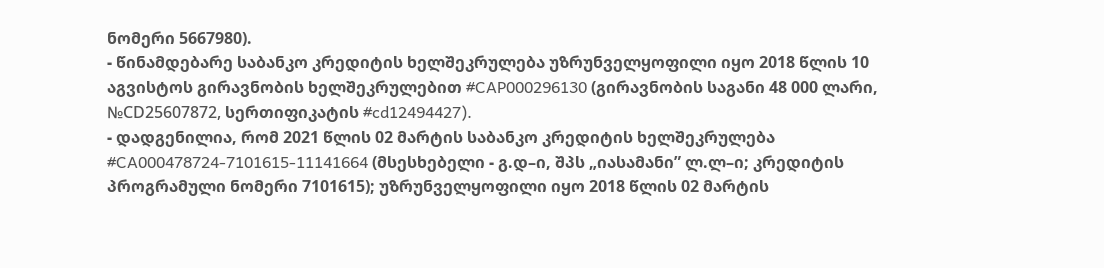ნომერი 5667980).
- წინამდებარე საბანკო კრედიტის ხელშეკრულება უზრუნველყოფილი იყო 2018 წლის 10 აგვისტოს გირავნობის ხელშეკრულებით #CAP000296130 (გირავნობის საგანი 48 000 ლარი, №СD25607872, სერთიფიკატის #cd12494427).
- დადგენილია, რომ 2021 წლის 02 მარტის საბანკო კრედიტის ხელშეკრულება #CA000478724-7101615-11141664 (მსესხებელი - გ.დ–ი, შპს „იასამანი” ლ.ლ–ი; კრედიტის პროგრამული ნომერი 7101615); უზრუნველყოფილი იყო 2018 წლის 02 მარტის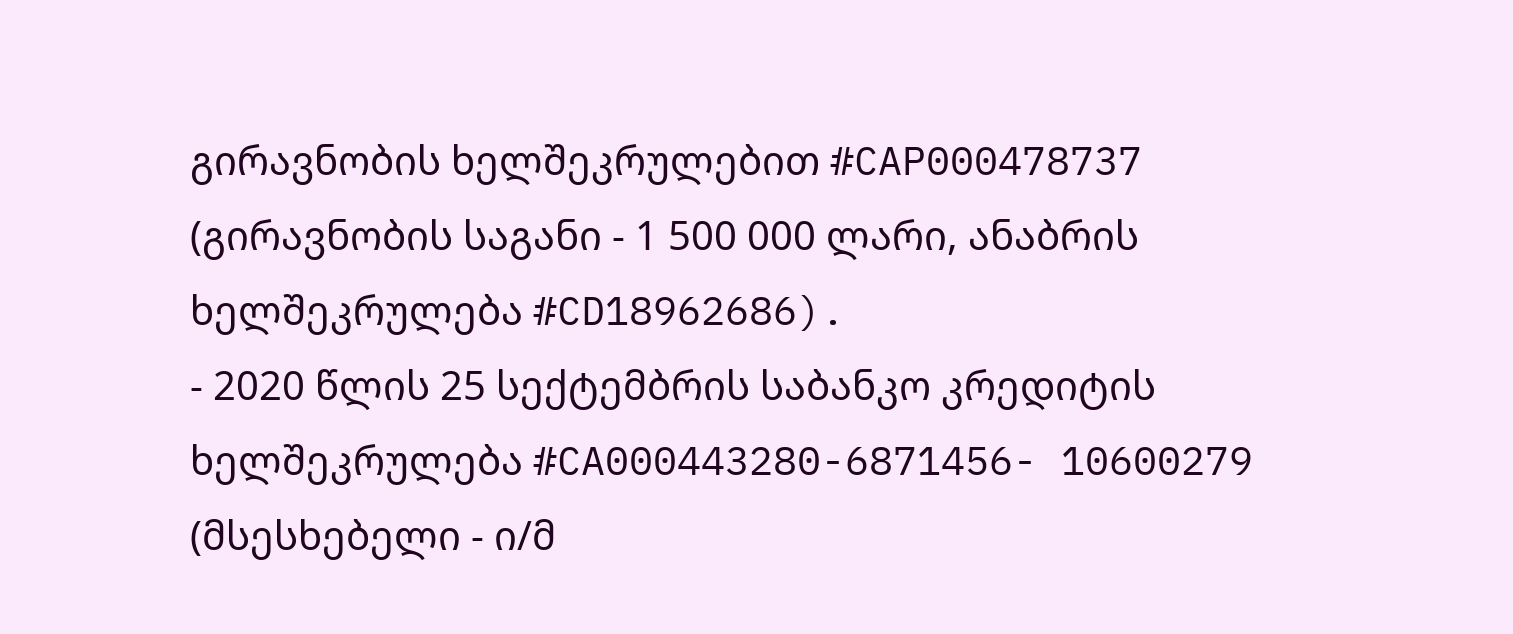გირავნობის ხელშეკრულებით #CAP000478737 (გირავნობის საგანი - 1 500 000 ლარი, ანაბრის ხელშეკრულება #CD18962686).
- 2020 წლის 25 სექტემბრის საბანკო კრედიტის ხელშეკრულება #CA000443280-6871456- 10600279 (მსესხებელი - ი/მ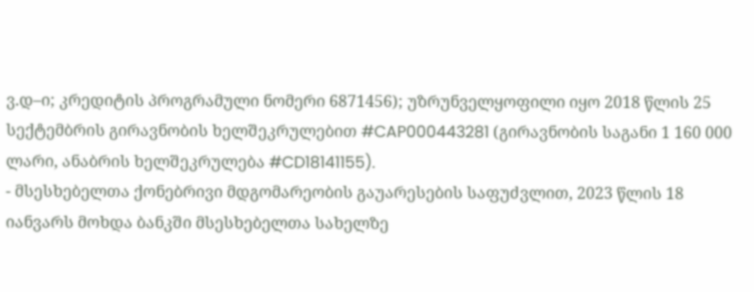ვ.დ–ი; კრედიტის პროგრამული ნომერი 6871456); უზრუნველყოფილი იყო 2018 წლის 25 სექტემბრის გირავნობის ხელშეკრულებით #CAP000443281 (გირავნობის საგანი 1 160 000 ლარი, ანაბრის ხელშეკრულება #CD18141155).
- მსესხებელთა ქონებრივი მდგომარეობის გაუარესების საფუძვლით, 2023 წლის 18 იანვარს მოხდა ბანკში მსესხებელთა სახელზე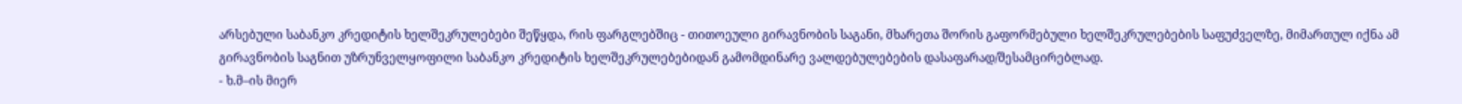არსებული საბანკო კრედიტის ხელშეკრულებები შეწყდა, რის ფარგლებშიც - თითოეული გირავნობის საგანი, მხარეთა შორის გაფორმებული ხელშეკრულებების საფუძველზე, მიმართულ იქნა ამ გირავნობის საგნით უზრუნველყოფილი საბანკო კრედიტის ხელშეკრულებებიდან გამომდინარე ვალდებულებების დასაფარად/შესამცირებლად.
- ხ.მ–ის მიერ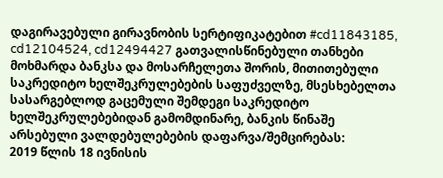დაგირავებული გირავნობის სერტიფიკატებით #cd11843185, cd12104524, cd12494427 გათვალისწინებული თანხები მოხმარდა ბანკსა და მოსარჩელეთა შორის, მითითებული საკრედიტო ხელშეკრულებების საფუძველზე, მსესხებელთა სასარგებლოდ გაცემული შემდეგი საკრედიტო ხელშეკრულებებიდან გამომდინარე, ბანკის წინაშე არსებული ვალდებულებების დაფარვა/შემცირებას:
2019 წლის 18 ივნისის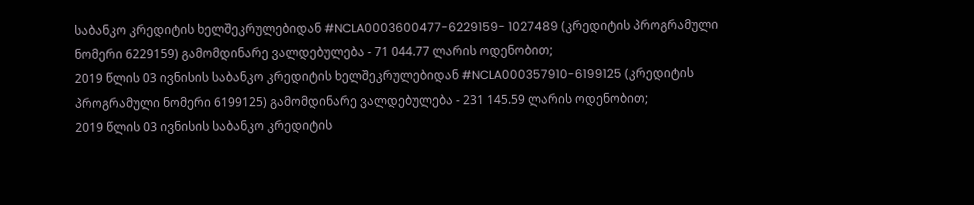საბანკო კრედიტის ხელშეკრულებიდან #NCLA0003600477-6229159- 1027489 (კრედიტის პროგრამული ნომერი 6229159) გამომდინარე ვალდებულება - 71 044.77 ლარის ოდენობით;
2019 წლის 03 ივნისის საბანკო კრედიტის ხელშეკრულებიდან #NCLA000357910-6199125 (კრედიტის პროგრამული ნომერი 6199125) გამომდინარე ვალდებულება - 231 145.59 ლარის ოდენობით;
2019 წლის 03 ივნისის საბანკო კრედიტის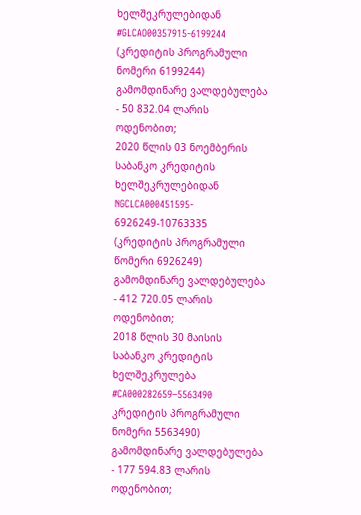ხელშეკრულებიდან #GLCAO00357915-6199244 (კრედიტის პროგრამული ნომერი 6199244) გამომდინარე ვალდებულება - 50 832.04 ლარის ოდენობით;
2020 წლის 03 ნოემბერის საბანკო კრედიტის ხელშეკრულებიდან NGCLCA000451595- 6926249-10763335 (კრედიტის პროგრამული წომერი 6926249) გამომდინარე ვალდებულება - 412 720.05 ლარის ოდენობით;
2018 წლის 30 მაისის საბანკო კრედიტის ხელშეკრულება #CA000282659–5563490 კრედიტის პროგრამული ნომერი 5563490) გამომდინარე ვალდებულება - 177 594.83 ლარის ოდენობით;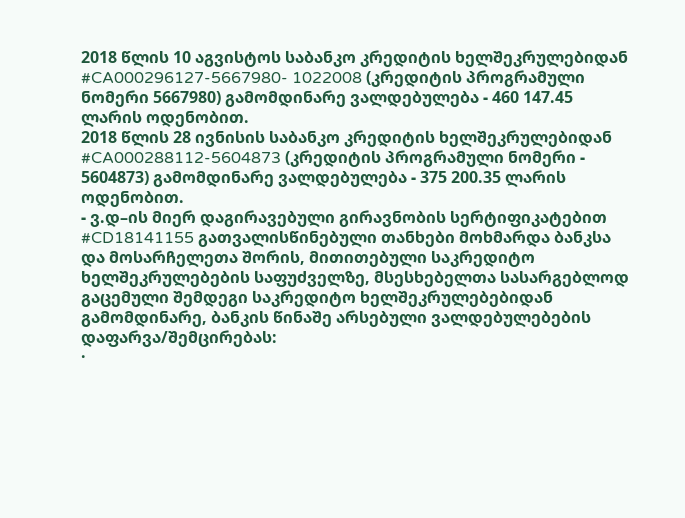2018 წლის 10 აგვისტოს საბანკო კრედიტის ხელშეკრულებიდან #CA000296127-5667980- 1022008 (კრედიტის პროგრამული ნომერი 5667980) გამომდინარე ვალდებულება - 460 147.45 ლარის ოდენობით.
2018 წლის 28 ივნისის საბანკო კრედიტის ხელშეკრულებიდან #CA000288112-5604873 (კრედიტის პროგრამული ნომერი - 5604873) გამომდინარე ვალდებულება - 375 200.35 ლარის ოდენობით.
- ვ.დ–ის მიერ დაგირავებული გირავნობის სერტიფიკატებით #CD18141155 გათვალისწინებული თანხები მოხმარდა ბანკსა და მოსარჩელეთა შორის, მითითებული საკრედიტო ხელშეკრულებების საფუძველზე, მსესხებელთა სასარგებლოდ გაცემული შემდეგი საკრედიტო ხელშეკრულებებიდან გამომდინარე, ბანკის წინაშე არსებული ვალდებულებების დაფარვა/შემცირებას:
·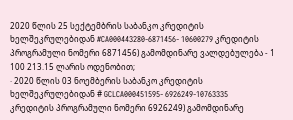2020 წლის 25 სექტემბრის საბანკო კრედიტის ხელშეკრულებიდან #CA000443280-6871456- 10600279 კრედიტის პროგრამული ნომერი 6871456) გამომდინარე ვალდებულება - 1 100 213.15 ლარის ოდენობით;
· 2020 წლის 03 ნოემბერის საბანკო კრედიტის ხელშეკრულებიდან # GCLCA000451595- 6926249-10763335 კრედიტის პროგრამული ნომერი 6926249) გამომდინარე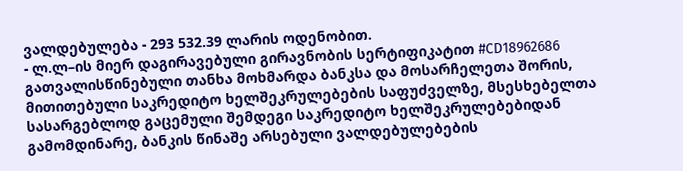ვალდებულება - 293 532.39 ლარის ოდენობით.
- ლ.ლ–ის მიერ დაგირავებული გირავნობის სერტიფიკატით #CD18962686 გათვალისწინებული თანხა მოხმარდა ბანკსა და მოსარჩელეთა შორის, მითითებული საკრედიტო ხელშეკრულებების საფუძველზე, მსესხებელთა სასარგებლოდ გაცემული შემდეგი საკრედიტო ხელშეკრულებებიდან გამომდინარე, ბანკის წინაშე არსებული ვალდებულებების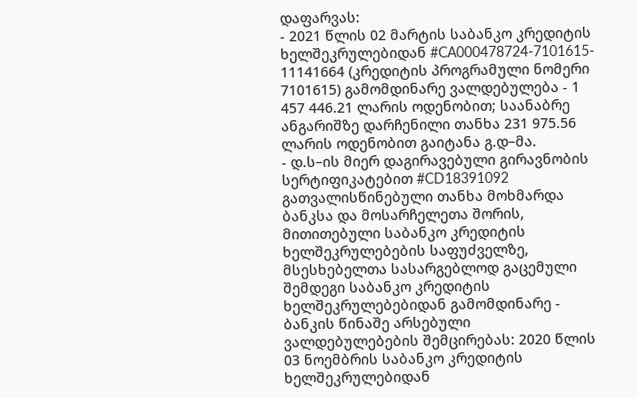დაფარვას:
- 2021 წლის 02 მარტის საბანკო კრედიტის ხელშეკრულებიდან #CA000478724-7101615- 11141664 (კრედიტის პროგრამული ნომერი 7101615) გამომდინარე ვალდებულება - 1 457 446.21 ლარის ოდენობით; საანაბრე ანგარიშზე დარჩენილი თანხა 231 975.56 ლარის ოდენობით გაიტანა გ.დ–მა.
- დ.ს–ის მიერ დაგირავებული გირავნობის სერტიფიკატებით #CD18391092 გათვალისწინებული თანხა მოხმარდა ბანკსა და მოსარჩელეთა შორის, მითითებული საბანკო კრედიტის ხელშეკრულებების საფუძველზე, მსესხებელთა სასარგებლოდ გაცემული შემდეგი საბანკო კრედიტის ხელშეკრულებებიდან გამომდინარე - ბანკის წინაშე არსებული ვალდებულებების შემცირებას: 2020 წლის 03 ნოემბრის საბანკო კრედიტის ხელშეკრულებიდან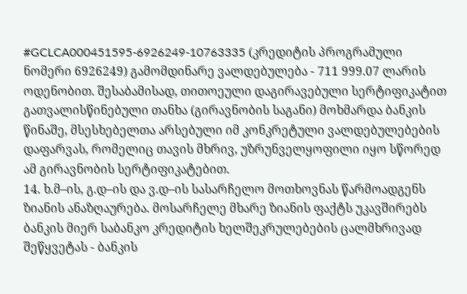#GCLCA000451595-6926249-10763335 (კრედიტის პროგრამული ნომერი 6926249) გამომდინარე ვალდებულება - 711 999.07 ლარის ოდენობით. შესაბამისად, თითოეული დაგირავებული სერტიფიკატით გათვალისწინებული თანხა (გირავნობის საგანი) მოხმარდა ბანკის წინაშე, მსესხებელთა არსებული იმ კონკრეტული ვალდებულებების დაფარვას, რომელიც თავის მხრივ, უზრუნველყოფილი იყო სწორედ ამ გირავნობის სერტიფიკატებით.
14. ხ.მ–ის, გ.დ–ის და ვ.დ–ის სასარჩელო მოთხოვნას წარმოადგენს ზიანის ანაზღაურება. მოსარჩელე მხარე ზიანის ფაქტს უკავშირებს ბანკის მიერ საბანკო კრედიტის ხელშეკრულებების ცალმხრივად შეწყვეტას - ბანკის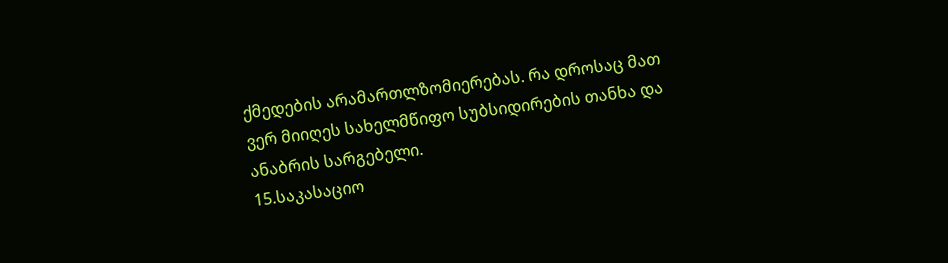ქმედების არამართლზომიერებას. რა დროსაც მათ ვერ მიიღეს სახელმწიფო სუბსიდირების თანხა და ანაბრის სარგებელი.
15.საკასაციო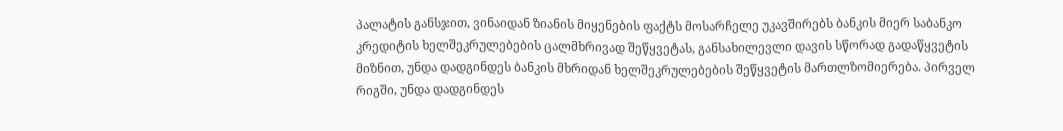პალატის განსჯით, ვინაიდან ზიანის მიყენების ფაქტს მოსარჩელე უკავშირებს ბანკის მიერ საბანკო კრედიტის ხელშეკრულებების ცალმხრივად შეწყვეტას, განსახილევლი დავის სწორად გადაწყვეტის მიზნით, უნდა დადგინდეს ბანკის მხრიდან ხელშეკრულებების შეწყვეტის მართლზომიერება. პირველ რიგში, უნდა დადგინდეს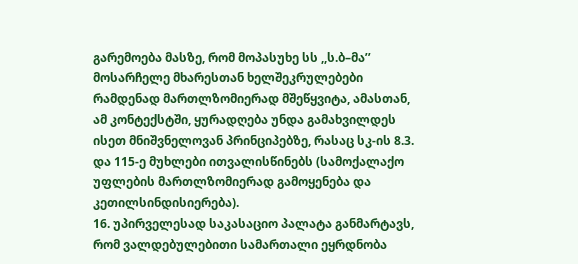გარემოება მასზე, რომ მოპასუხე სს ,,ს.ბ–მა’’ მოსარჩელე მხარესთან ხელშეკრულებები რამდენად მართლზომიერად მშეწყვიტა, ამასთან, ამ კონტექსტში, ყურადღება უნდა გამახვილდეს ისეთ მნიშვნელოვან პრინციპებზე, რასაც სკ-ის 8.3. და 115-ე მუხლები ითვალისწინებს (სამოქალაქო უფლების მართლზომიერად გამოყენება და კეთილსინდისიერება).
16. უპირველესად საკასაციო პალატა განმარტავს, რომ ვალდებულებითი სამართალი ეყრდნობა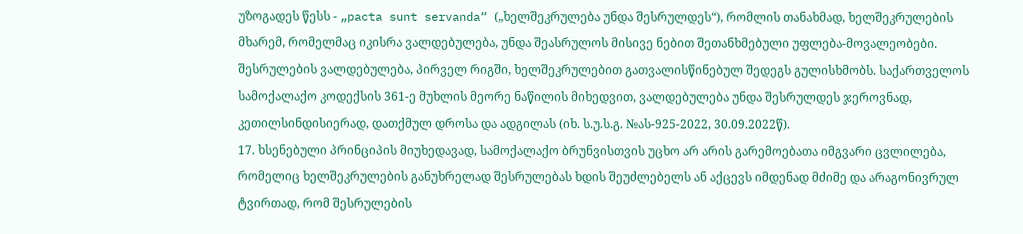უზოგადეს წესს - „pacta sunt servanda“ („ხელშეკრულება უნდა შესრულდეს“), რომლის თანახმად, ხელშეკრულების მხარემ, რომელმაც იკისრა ვალდებულება, უნდა შეასრულოს მისივე ნებით შეთანხმებული უფლება-მოვალეობები. შესრულების ვალდებულება, პირველ რიგში, ხელშეკრულებით გათვალისწინებულ შედეგს გულისხმობს. საქართველოს სამოქალაქო კოდექსის 361-ე მუხლის მეორე ნაწილის მიხედვით, ვალდებულება უნდა შესრულდეს ჯეროვნად, კეთილსინდისიერად, დათქმულ დროსა და ადგილას (იხ. ს.უ.ს.გ. №ას-925-2022, 30.09.2022წ).
17. ხსენებული პრინციპის მიუხედავად, სამოქალაქო ბრუნვისთვის უცხო არ არის გარემოებათა იმგვარი ცვლილება, რომელიც ხელშეკრულების განუხრელად შესრულებას ხდის შეუძლებელს ან აქცევს იმდენად მძიმე და არაგონივრულ ტვირთად, რომ შესრულების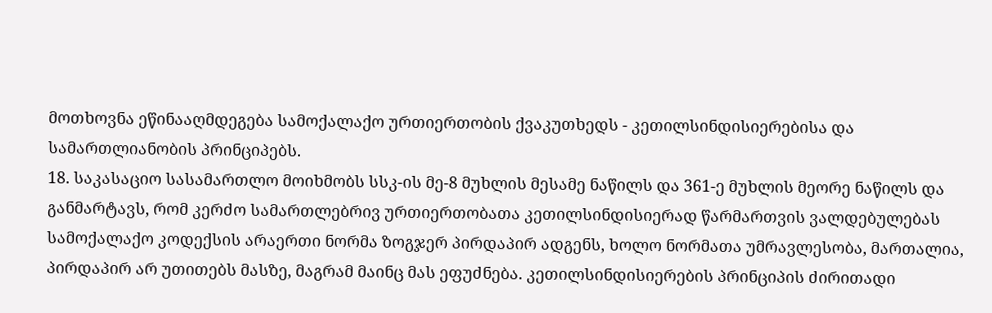მოთხოვნა ეწინააღმდეგება სამოქალაქო ურთიერთობის ქვაკუთხედს - კეთილსინდისიერებისა და სამართლიანობის პრინციპებს.
18. საკასაციო სასამართლო მოიხმობს სსკ-ის მე-8 მუხლის მესამე ნაწილს და 361-ე მუხლის მეორე ნაწილს და განმარტავს, რომ კერძო სამართლებრივ ურთიერთობათა კეთილსინდისიერად წარმართვის ვალდებულებას სამოქალაქო კოდექსის არაერთი ნორმა ზოგჯერ პირდაპირ ადგენს, ხოლო ნორმათა უმრავლესობა, მართალია, პირდაპირ არ უთითებს მასზე, მაგრამ მაინც მას ეფუძნება. კეთილსინდისიერების პრინციპის ძირითადი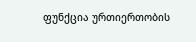ფუნქცია ურთიერთობის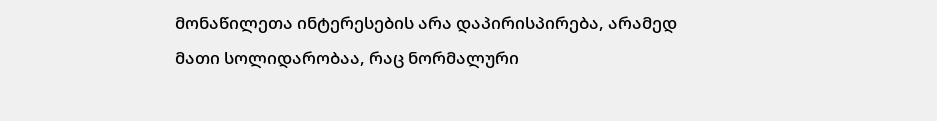მონაწილეთა ინტერესების არა დაპირისპირება, არამედ მათი სოლიდარობაა, რაც ნორმალური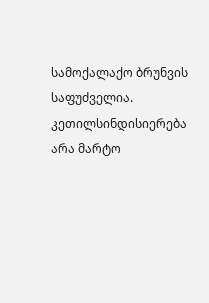სამოქალაქო ბრუნვის საფუძველია. კეთილსინდისიერება არა მარტო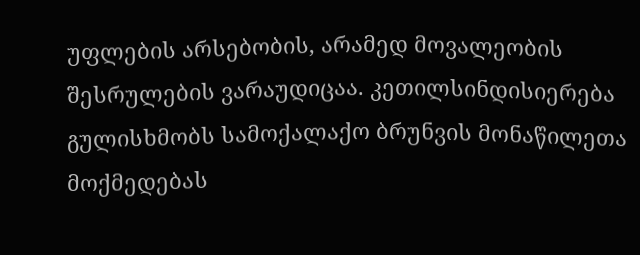უფლების არსებობის, არამედ მოვალეობის შესრულების ვარაუდიცაა. კეთილსინდისიერება გულისხმობს სამოქალაქო ბრუნვის მონაწილეთა მოქმედებას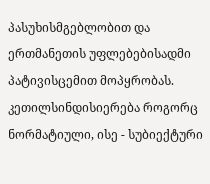პასუხისმგებლობით და ერთმანეთის უფლებებისადმი პატივისცემით მოპყრობას. კეთილსინდისიერება როგორც ნორმატიული, ისე - სუბიექტური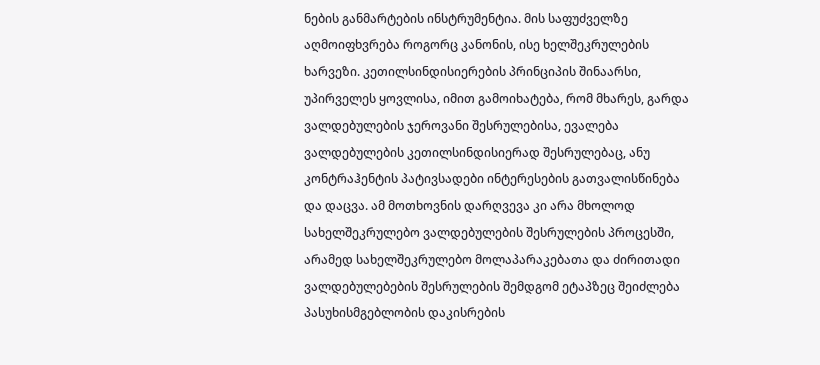ნების განმარტების ინსტრუმენტია. მის საფუძველზე აღმოიფხვრება როგორც კანონის, ისე ხელშეკრულების ხარვეზი. კეთილსინდისიერების პრინციპის შინაარსი, უპირველეს ყოვლისა, იმით გამოიხატება, რომ მხარეს, გარდა ვალდებულების ჯეროვანი შესრულებისა, ევალება ვალდებულების კეთილსინდისიერად შესრულებაც, ანუ კონტრაჰენტის პატივსადები ინტერესების გათვალისწინება და დაცვა. ამ მოთხოვნის დარღვევა კი არა მხოლოდ სახელშეკრულებო ვალდებულების შესრულების პროცესში, არამედ სახელშეკრულებო მოლაპარაკებათა და ძირითადი ვალდებულებების შესრულების შემდგომ ეტაპზეც შეიძლება პასუხისმგებლობის დაკისრების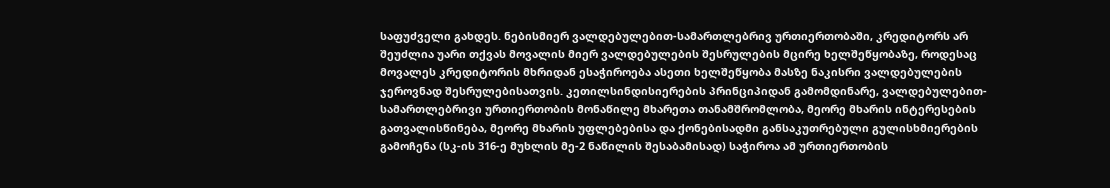საფუძველი გახდეს. ნებისმიერ ვალდებულებით-სამართლებრივ ურთიერთობაში, კრედიტორს არ შეუძლია უარი თქვას მოვალის მიერ ვალდებულების შესრულების მცირე ხელშეწყობაზე, როდესაც მოვალეს კრედიტორის მხრიდან ესაჭიროება ასეთი ხელშეწყობა მასზე ნაკისრი ვალდებულების ჯეროვნად შესრულებისათვის. კეთილსინდისიერების პრინციპიდან გამომდინარე, ვალდებულებით-სამართლებრივი ურთიერთობის მონაწილე მხარეთა თანამშრომლობა, მეორე მხარის ინტერესების გათვალისწინება, მეორე მხარის უფლებებისა და ქონებისადმი განსაკუთრებული გულისხმიერების გამოჩენა (სკ-ის 316-ე მუხლის მე-2 ნაწილის შესაბამისად) საჭიროა ამ ურთიერთობის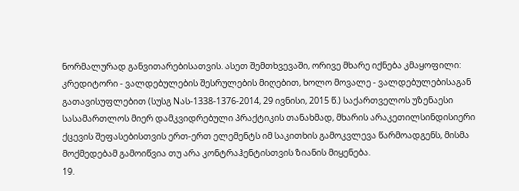ნორმალურად განვითარებისათვის. ასეთ შემთხვევაში, ორივე მხარე იქნება კმაყოფილი: კრედიტორი - ვალდებულების შესრულების მიღებით, ხოლო მოვალე - ვალდებულებისაგან გათავისუფლებით (სუსგ Nას-1338-1376-2014, 29 ივნისი, 2015 წ.) საქართველოს უზენაესი სასამართლოს მიერ დამკვიდრებული პრაქტიკის თანახმად, მხარის არაკეთილსინდისიერი ქცევის შეფასებისთვის ერთ-ერთ ელემენტს იმ საკითხის გამოკვლევა წარმოადგენს, მისმა მოქმედებამ გამოიწვია თუ არა კონტრაჰენტისთვის ზიანის მიყენება.
19.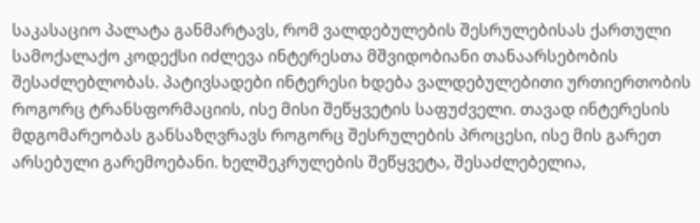საკასაციო პალატა განმარტავს, რომ ვალდებულების შესრულებისას ქართული სამოქალაქო კოდექსი იძლევა ინტერესთა მშვიდობიანი თანაარსებობის შესაძლებლობას. პატივსადები ინტერესი ხდება ვალდებულებითი ურთიერთობის როგორც ტრანსფორმაციის, ისე მისი შეწყვეტის საფუძველი. თავად ინტერესის მდგომარეობას განსაზღვრავს როგორც შესრულების პროცესი, ისე მის გარეთ არსებული გარემოებანი. ხელშეკრულების შეწყვეტა, შესაძლებელია,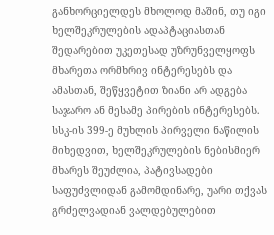განხორციელდეს მხოლოდ მაშინ, თუ იგი ხელშეკრულების ადაპტაციასთან შედარებით უკეთესად უზრუნველყოფს მხარეთა ორმხრივ ინტერესებს და ამასთან, შეწყვეტით ზიანი არ ადგება საჯარო ან მესამე პირების ინტერესებს. სსკ-ის 399-ე მუხლის პირველი ნაწილის მიხედვით, ხელშეკრულების ნებისმიერ მხარეს შეუძლია, პატივსადები საფუძვლიდან გამომდინარე, უარი თქვას გრძელვადიან ვალდებულებით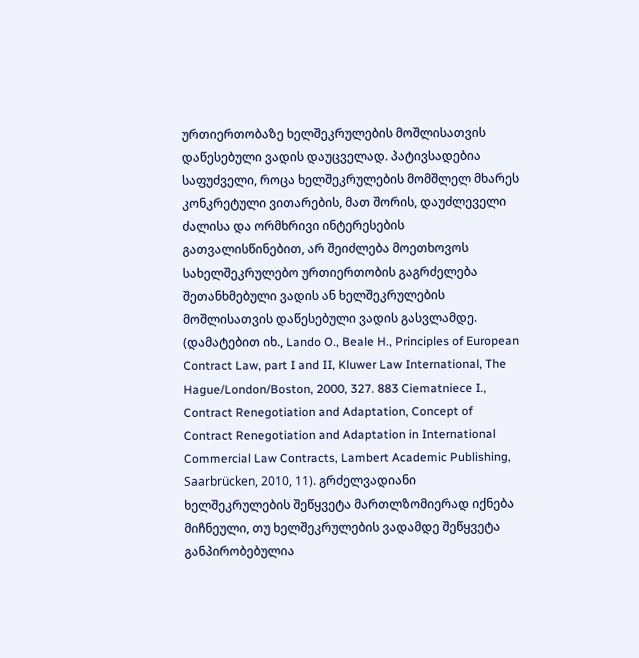ურთიერთობაზე ხელშეკრულების მოშლისათვის დაწესებული ვადის დაუცველად. პატივსადებია საფუძველი, როცა ხელშეკრულების მომშლელ მხარეს კონკრეტული ვითარების, მათ შორის, დაუძლეველი ძალისა და ორმხრივი ინტერესების გათვალისწინებით, არ შეიძლება მოეთხოვოს სახელშეკრულებო ურთიერთობის გაგრძელება შეთანხმებული ვადის ან ხელშეკრულების მოშლისათვის დაწესებული ვადის გასვლამდე. (დამატებით იხ., Lando O., Beale H., Principles of European Contract Law, part I and II, Kluwer Law International, The Hague/London/Boston, 2000, 327. 883 Ciematniece I., Contract Renegotiation and Adaptation, Concept of Contract Renegotiation and Adaptation in International Commercial Law Contracts, Lambert Academic Publishing, Saarbrücken, 2010, 11). გრძელვადიანი ხელშეკრულების შეწყვეტა მართლზომიერად იქნება მიჩნეული, თუ ხელშეკრულების ვადამდე შეწყვეტა განპირობებულია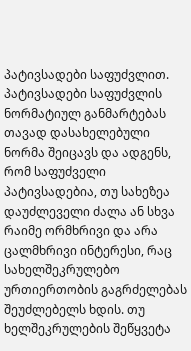პატივსადები საფუძვლით. პატივსადები საფუძვლის ნორმატიულ განმარტებას თავად დასახელებული ნორმა შეიცავს და ადგენს, რომ საფუძველი პატივსადებია, თუ სახეზეა დაუძლეველი ძალა ან სხვა რაიმე ორმხრივი და არა ცალმხრივი ინტერესი, რაც სახელშეკრულებო ურთიერთობის გაგრძელებას შეუძლებელს ხდის. თუ ხელშეკრულების შეწყვეტა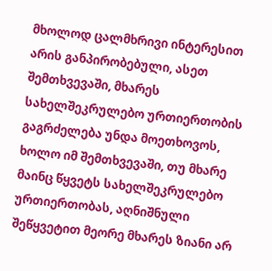მხოლოდ ცალმხრივი ინტერესით არის განპირობებული, ასეთ შემთხვევაში, მხარეს სახელშეკრულებო ურთიერთობის გაგრძელება უნდა მოეთხოვოს, ხოლო იმ შემთხვევაში, თუ მხარე მაინც წყვეტს სახელშეკრულებო ურთიერთობას, აღნიშნული შეწყვეტით მეორე მხარეს ზიანი არ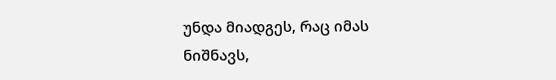უნდა მიადგეს, რაც იმას ნიშნავს,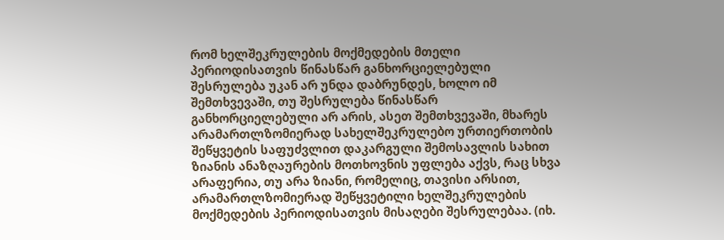რომ ხელშეკრულების მოქმედების მთელი პერიოდისათვის წინასწარ განხორციელებული შესრულება უკან არ უნდა დაბრუნდეს, ხოლო იმ შემთხვევაში, თუ შესრულება წინასწარ განხორციელებული არ არის, ასეთ შემთხვევაში, მხარეს არამართლზომიერად სახელშეკრულებო ურთიერთობის შეწყვეტის საფუძვლით დაკარგული შემოსავლის სახით ზიანის ანაზღაურების მოთხოვნის უფლება აქვს, რაც სხვა არაფერია, თუ არა ზიანი, რომელიც, თავისი არსით, არამართლზომიერად შეწყვეტილი ხელშეკრულების მოქმედების პერიოდისათვის მისაღები შესრულებაა. (იხ.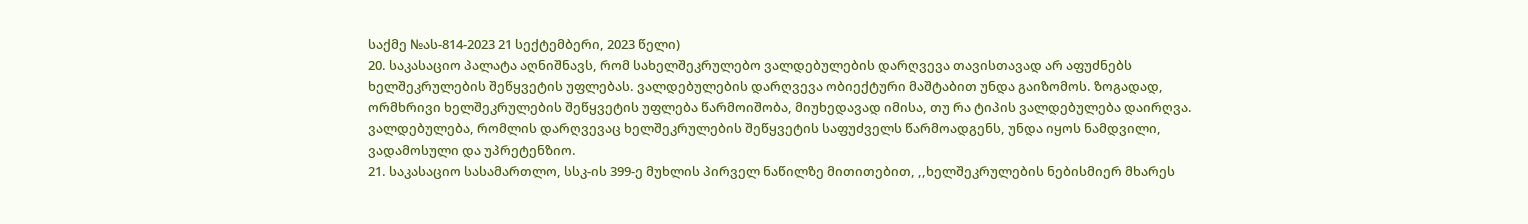საქმე №ას-814-2023 21 სექტემბერი, 2023 წელი)
20. საკასაციო პალატა აღნიშნავს, რომ სახელშეკრულებო ვალდებულების დარღვევა თავისთავად არ აფუძნებს ხელშეკრულების შეწყვეტის უფლებას. ვალდებულების დარღვევა ობიექტური მაშტაბით უნდა გაიზომოს. ზოგადად, ორმხრივი ხელშეკრულების შეწყვეტის უფლება წარმოიშობა, მიუხედავად იმისა, თუ რა ტიპის ვალდებულება დაირღვა. ვალდებულება, რომლის დარღვევაც ხელშეკრულების შეწყვეტის საფუძველს წარმოადგენს, უნდა იყოს ნამდვილი, ვადამოსული და უპრეტენზიო.
21. საკასაციო სასამართლო, სსკ-ის 399-ე მუხლის პირველ ნაწილზე მითითებით, ,,ხელშეკრულების ნებისმიერ მხარეს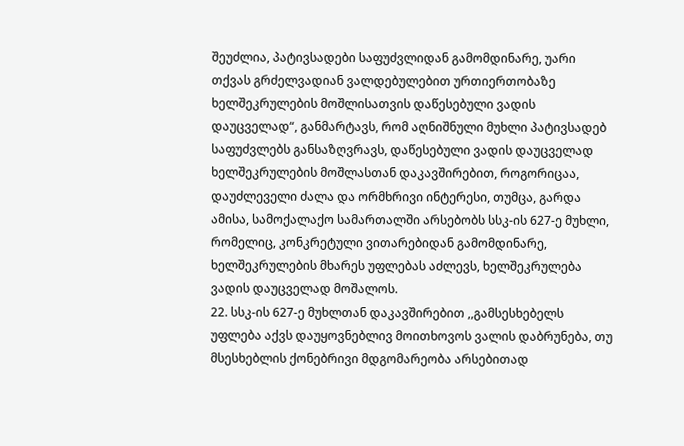შეუძლია, პატივსადები საფუძვლიდან გამომდინარე, უარი თქვას გრძელვადიან ვალდებულებით ურთიერთობაზე ხელშეკრულების მოშლისათვის დაწესებული ვადის დაუცველად“, განმარტავს, რომ აღნიშნული მუხლი პატივსადებ საფუძვლებს განსაზღვრავს, დაწესებული ვადის დაუცველად ხელშეკრულების მოშლასთან დაკავშირებით, როგორიცაა, დაუძლეველი ძალა და ორმხრივი ინტერესი, თუმცა, გარდა ამისა, სამოქალაქო სამართალში არსებობს სსკ-ის 627-ე მუხლი, რომელიც, კონკრეტული ვითარებიდან გამომდინარე, ხელშეკრულების მხარეს უფლებას აძლევს, ხელშეკრულება ვადის დაუცველად მოშალოს.
22. სსკ-ის 627-ე მუხლთან დაკავშირებით ,,გამსესხებელს უფლება აქვს დაუყოვნებლივ მოითხოვოს ვალის დაბრუნება, თუ მსესხებლის ქონებრივი მდგომარეობა არსებითად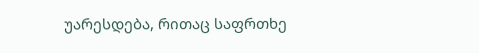უარესდება, რითაც საფრთხე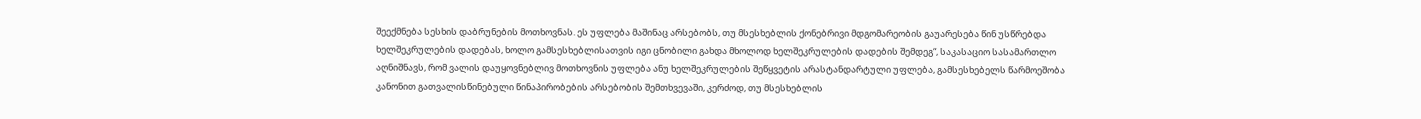შეექმნება სესხის დაბრუნების მოთხოვნას. ეს უფლება მაშინაც არსებობს, თუ მსესხებლის ქონებრივი მდგომარეობის გაუარესება წინ უსწრებდა ხელშეკრულების დადებას, ხოლო გამსესხებლისათვის იგი ცნობილი გახდა მხოლოდ ხელშეკრულების დადების შემდეგ“, საკასაციო სასამართლო აღნიშნავს, რომ ვალის დაუყოვნებლივ მოთხოვნის უფლება ანუ ხელშეკრულების შეწყვეტის არასტანდარტული უფლება, გამსესხებელს წარმოეშობა კანონით გათვალისწინებული წინაპირობების არსებობის შემთხვევაში, კერძოდ, თუ მსესხებლის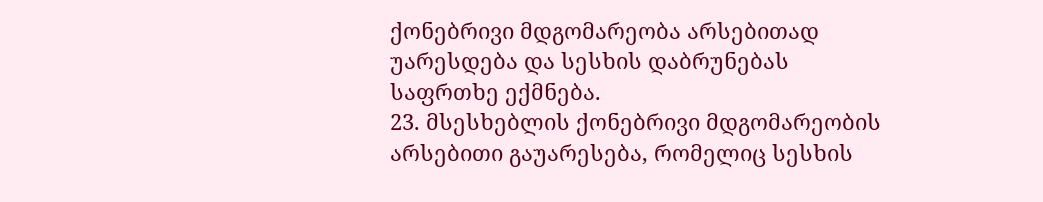ქონებრივი მდგომარეობა არსებითად უარესდება და სესხის დაბრუნებას საფრთხე ექმნება.
23. მსესხებლის ქონებრივი მდგომარეობის არსებითი გაუარესება, რომელიც სესხის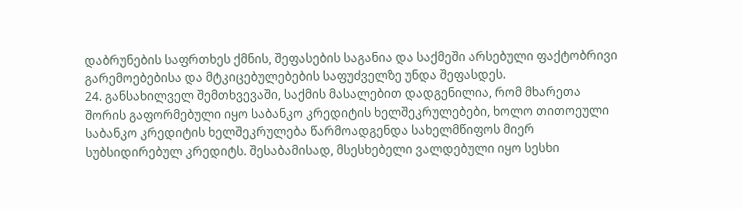დაბრუნების საფრთხეს ქმნის, შეფასების საგანია და საქმეში არსებული ფაქტობრივი გარემოებებისა და მტკიცებულებების საფუძველზე უნდა შეფასდეს.
24. განსახილველ შემთხვევაში, საქმის მასალებით დადგენილია, რომ მხარეთა შორის გაფორმებული იყო საბანკო კრედიტის ხელშეკრულებები, ხოლო თითოეული საბანკო კრედიტის ხელშეკრულება წარმოადგენდა სახელმწიფოს მიერ სუბსიდირებულ კრედიტს. შესაბამისად, მსესხებელი ვალდებული იყო სესხი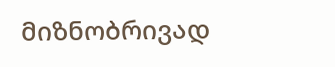მიზნობრივად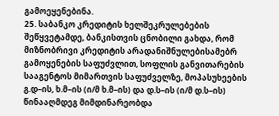გამოეყენებინა.
25. საბანკო კრედიტის ხელშეკრულებების შეწყვეტამდე, ბანკისთვის ცნობილი გახდა, რომ მიზნობრივი კრედიტის არადანიშნულებისამებრ გამოყენების საფუძვლით, სოფლის განვითარების სააგენტოს მიმართვის საფუძველზე, მოპასუხეების გ.დ–ის, ხ.მ–ის (ი/მ ხ.მ–ის) და დ.ს–ის (ი/მ დ.ს–ის) წინააღმდეგ მიმდინარეობდა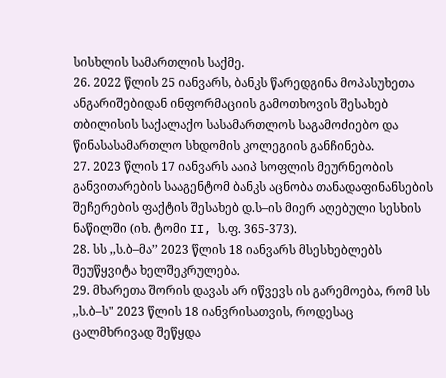სისხლის სამართლის საქმე.
26. 2022 წლის 25 იანვარს, ბანკს წარედგინა მოპასუხეთა ანგარიშებიდან ინფორმაციის გამოთხოვის შესახებ თბილისის საქალაქო სასამართლოს საგამოძიებო და წინასასამართლო სხდომის კოლეგიის განჩინება.
27. 2023 წლის 17 იანვარს ააიპ სოფლის მეურნეობის განვითარების სააგენტომ ბანკს აცნობა თანადაფინანსების შეჩერების ფაქტის შესახებ დ.ს–ის მიერ აღებული სესხის ნაწილში (იხ. ტომი II, ს.ფ. 365-373).
28. სს ,,ს.ბ–მა’’ 2023 წლის 18 იანვარს მსესხებლებს შეუწყვიტა ხელშეკრულება.
29. მხარეთა შორის დავას არ იწვევს ის გარემოება, რომ სს ,,ს.ბ–ს" 2023 წლის 18 იანვრისათვის, როდესაც ცალმხრივად შეწყდა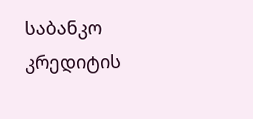საბანკო კრედიტის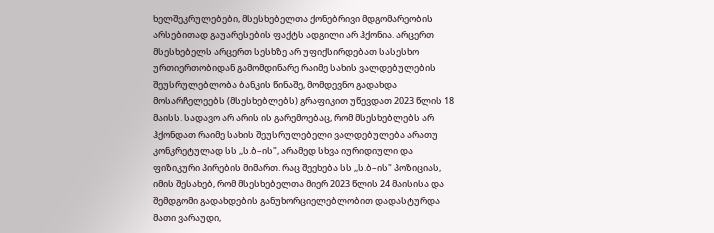ხელშეკრულებები, მსესხებელთა ქონებრივი მდგომარეობის არსებითად გაუარესების ფაქტს ადგილი არ ჰქონია. არცერთ მსესხებელს არცერთ სესხზე არ უფიქსირდებათ სასესხო ურთიერთობიდან გამომდინარე რაიმე სახის ვალდებულების შეუსრულებლობა ბანკის წინაშე, მომდევნო გადახდა მოსარჩელეებს (მსესხებლებს) გრაფიკით უწევდათ 2023 წლის 18 მაისს. სადავო არ არის ის გარემოებაც, რომ მსესხებლებს არ ჰქონდათ რაიმე სახის შეუსრულებელი ვალდებულება არათუ კონკრეტულად სს ,,ს.ბ–ის", არამედ სხვა იურიდიული და ფიზიკური პირების მიმართ. რაც შეეხება სს ,,ს.ბ–ის" პოზიციას, იმის შესახებ, რომ მსესხებელთა მიერ 2023 წლის 24 მაისისა და შემდგომი გადახდების განუხორციელებლობით დადასტურდა მათი ვარაუდი,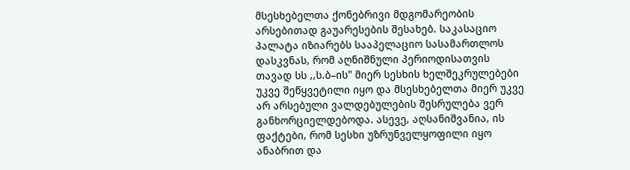მსესხებელთა ქონებრივი მდგომარეობის არსებითად გაუარესების შესახებ. საკასაციო პალატა იზიარებს სააპელაციო სასამართლოს დასკვნას, რომ აღნიშნული პერიოდისათვის თავად სს ,,ს.ბ–ის" მიერ სესხის ხელშეკრულებები უკვე შეწყვეტილი იყო და მსესხებელთა მიერ უკვე არ არსებული ვალდებულების შესრულება ვერ განხორციელდებოდა. ასევე, აღსანიშვანია, ის ფაქტები, რომ სესხი უზრუნველყოფილი იყო ანაბრით და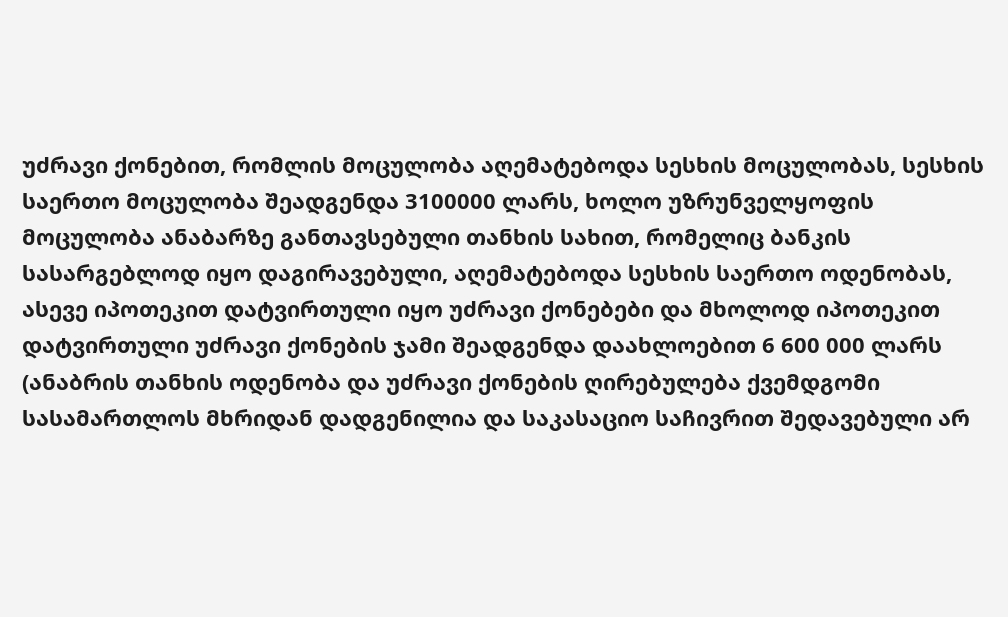უძრავი ქონებით, რომლის მოცულობა აღემატებოდა სესხის მოცულობას, სესხის საერთო მოცულობა შეადგენდა 3100000 ლარს, ხოლო უზრუნველყოფის მოცულობა ანაბარზე განთავსებული თანხის სახით, რომელიც ბანკის სასარგებლოდ იყო დაგირავებული, აღემატებოდა სესხის საერთო ოდენობას, ასევე იპოთეკით დატვირთული იყო უძრავი ქონებები და მხოლოდ იპოთეკით დატვირთული უძრავი ქონების ჯამი შეადგენდა დაახლოებით 6 600 000 ლარს (ანაბრის თანხის ოდენობა და უძრავი ქონების ღირებულება ქვემდგომი სასამართლოს მხრიდან დადგენილია და საკასაციო საჩივრით შედავებული არ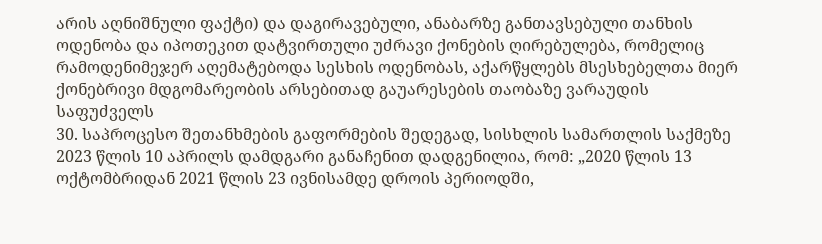არის აღნიშნული ფაქტი) და დაგირავებული, ანაბარზე განთავსებული თანხის ოდენობა და იპოთეკით დატვირთული უძრავი ქონების ღირებულება, რომელიც რამოდენიმეჯერ აღემატებოდა სესხის ოდენობას, აქარწყლებს მსესხებელთა მიერ ქონებრივი მდგომარეობის არსებითად გაუარესების თაობაზე ვარაუდის საფუძველს
30. საპროცესო შეთანხმების გაფორმების შედეგად, სისხლის სამართლის საქმეზე 2023 წლის 10 აპრილს დამდგარი განაჩენით დადგენილია, რომ: „2020 წლის 13 ოქტომბრიდან 2021 წლის 23 ივნისამდე დროის პერიოდში,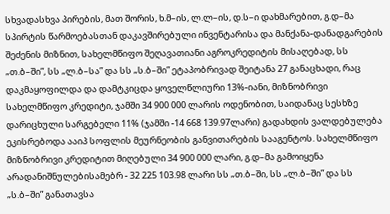სხვადასხვა პირების, მათ შორის, ხ.მ–ის, ლ.ლ–ის, დ.ს–ი დახმარებით, გ.დ–მა სპირტის წარმოებასთან დაკავშირებული ინვენტარისა და მანქანა-დანადგარების შეძენის მიზნით, სახელმწიფო შეღავათიანი აგროკრედიტის მისაღებად, სს „თ.ბ–ში”, სს „ლ.ბ–სა” და სს „ს.ბ–ში” ეტაპობრივად შეიტანა 27 განაცხადი, რაც დაკმაყოფილდა და დამტკიცდა ყოველწლიური 13%-იანი, მიზნობრივი სახელმწიფო კრედიტი, ჯამში 34 900 000 ლარის ოდენობით, საიდანაც სესხზე დარიცხული სარგებელი 11% (ჯამში -14 668 139.97ლარი) გადახდის ვალდებულება ეკისრებოდა ააიპ სოფლის მეურნეობის განვითარების სააგენტოს. სახელმწიფო მიზნობრივი კრედიტით მიღებული 34 900 000 ლარი, გ.დ–მა გამოიყენა არადანიშნულებისამებრ - 32 225 103.98 ლარი სს „თ.ბ–ში, სს „ლ.ბ–ში” და სს „ს.ბ–ში” განათავსა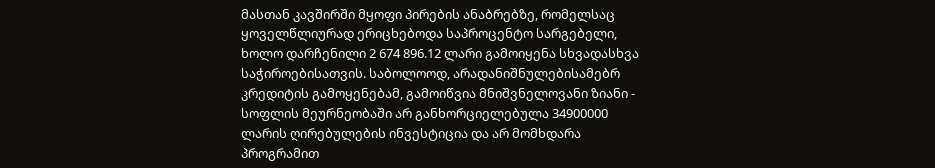მასთან კავშირში მყოფი პირების ანაბრებზე, რომელსაც ყოველწლიურად ერიცხებოდა საპროცენტო სარგებელი, ხოლო დარჩენილი 2 674 896.12 ლარი გამოიყენა სხვადასხვა საჭიროებისათვის. საბოლოოდ, არადანიშნულებისამებრ კრედიტის გამოყენებამ, გამოიწვია მნიშვნელოვანი ზიანი - სოფლის მეურნეობაში არ განხორციელებულა 34900000 ლარის ღირებულების ინვესტიცია და არ მომხდარა პროგრამით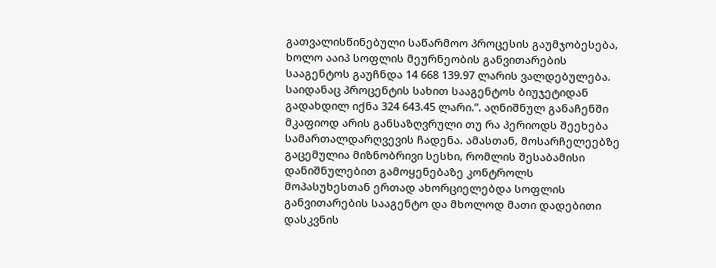გათვალისწინებული საწარმოო პროცესის გაუმჯობესება, ხოლო ააიპ სოფლის მეურნეობის განვითარების სააგენტოს გაუჩნდა 14 668 139.97 ლარის ვალდებულება. საიდანაც პროცენტის სახით სააგენტოს ბიუჯეტიდან გადახდილ იქნა 324 643.45 ლარი.”. აღნიშნულ განაჩენში მკაფიოდ არის განსაზღვრული თუ რა პერიოდს შეეხება სამართალდარღვევის ჩადენა. ამასთან, მოსარჩელეებზე გაცემულია მიზნობრივი სესხი, რომლის შესაბამისი დანიშნულებით გამოყენებაზე კონტროლს მოპასუხესთან ერთად ახორციელებდა სოფლის განვითარების სააგენტო და მხოლოდ მათი დადებითი დასკვნის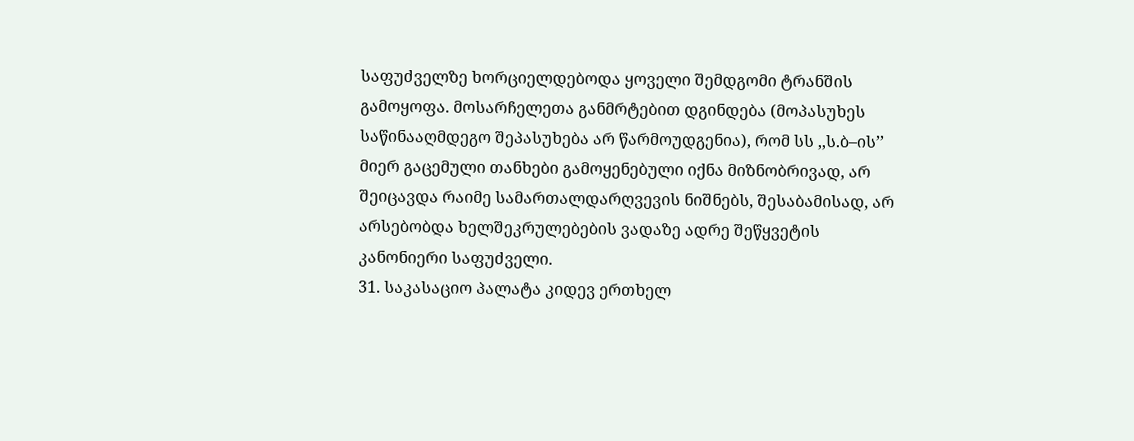საფუძველზე ხორციელდებოდა ყოველი შემდგომი ტრანშის გამოყოფა. მოსარჩელეთა განმრტებით დგინდება (მოპასუხეს საწინააღმდეგო შეპასუხება არ წარმოუდგენია), რომ სს ,,ს.ბ–ის’’ მიერ გაცემული თანხები გამოყენებული იქნა მიზნობრივად, არ შეიცავდა რაიმე სამართალდარღვევის ნიშნებს, შესაბამისად, არ არსებობდა ხელშეკრულებების ვადაზე ადრე შეწყვეტის კანონიერი საფუძველი.
31. საკასაციო პალატა კიდევ ერთხელ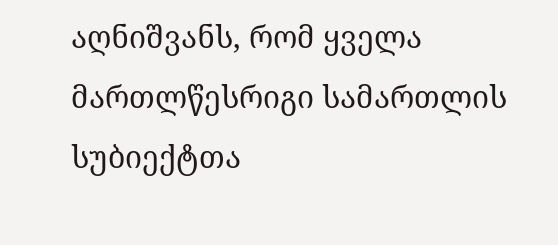აღნიშვანს, რომ ყველა მართლწესრიგი სამართლის სუბიექტთა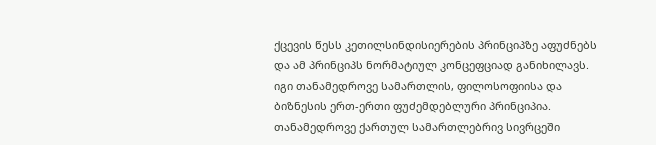ქცევის წესს კეთილსინდისიერების პრინციპზე აფუძნებს და ამ პრინციპს ნორმატიულ კონცეფციად განიხილავს. იგი თანამედროვე სამართლის, ფილოსოფიისა და ბიზნესის ერთ-ერთი ფუძემდებლური პრინციპია. თანამედროვე ქართულ სამართლებრივ სივრცეში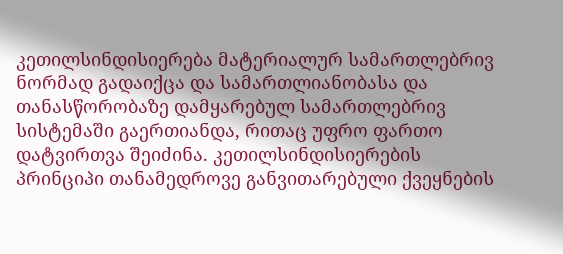კეთილსინდისიერება მატერიალურ სამართლებრივ ნორმად გადაიქცა და სამართლიანობასა და თანასწორობაზე დამყარებულ სამართლებრივ სისტემაში გაერთიანდა, რითაც უფრო ფართო დატვირთვა შეიძინა. კეთილსინდისიერების პრინციპი თანამედროვე განვითარებული ქვეყნების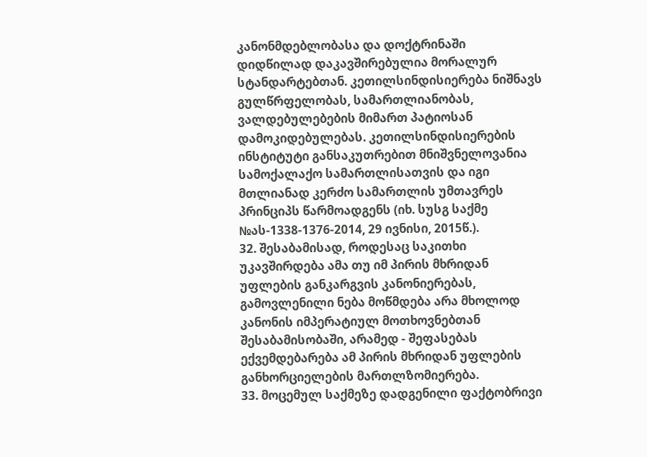კანონმდებლობასა და დოქტრინაში დიდწილად დაკავშირებულია მორალურ სტანდარტებთან. კეთილსინდისიერება ნიშნავს გულწრფელობას, სამართლიანობას, ვალდებულებების მიმართ პატიოსან დამოკიდებულებას. კეთილსინდისიერების ინსტიტუტი განსაკუთრებით მნიშვნელოვანია სამოქალაქო სამართლისათვის და იგი მთლიანად კერძო სამართლის უმთავრეს პრინციპს წარმოადგენს (იხ. სუსგ საქმე №ას-1338-1376-2014, 29 ივნისი, 2015წ.).
32. შესაბამისად, როდესაც საკითხი უკავშირდება ამა თუ იმ პირის მხრიდან უფლების განკარგვის კანონიერებას, გამოვლენილი ნება მოწმდება არა მხოლოდ კანონის იმპერატიულ მოთხოვნებთან შესაბამისობაში, არამედ - შეფასებას ექვემდებარება ამ პირის მხრიდან უფლების განხორციელების მართლზომიერება.
33. მოცემულ საქმეზე დადგენილი ფაქტობრივი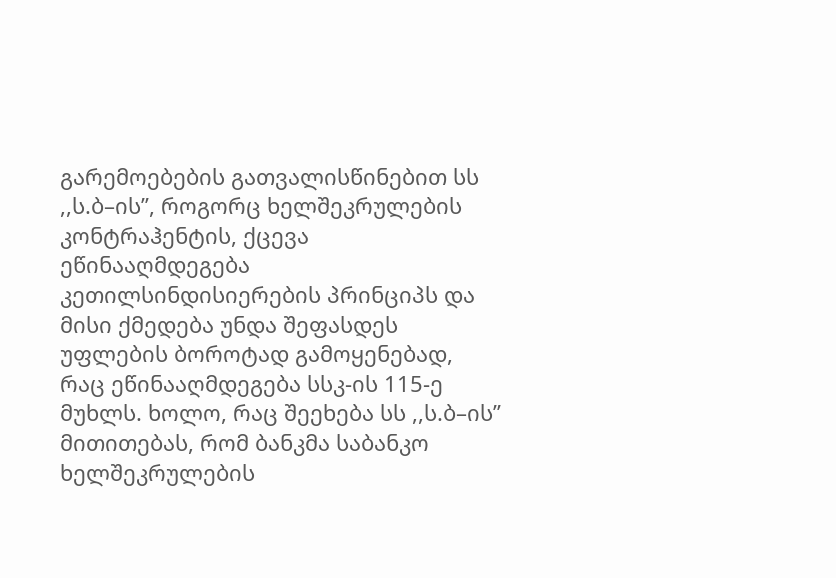გარემოებების გათვალისწინებით სს ,,ს.ბ–ის’’, როგორც ხელშეკრულების კონტრაჰენტის, ქცევა ეწინააღმდეგება კეთილსინდისიერების პრინციპს და მისი ქმედება უნდა შეფასდეს უფლების ბოროტად გამოყენებად, რაც ეწინააღმდეგება სსკ-ის 115-ე მუხლს. ხოლო, რაც შეეხება სს ,,ს.ბ–ის’’ მითითებას, რომ ბანკმა საბანკო ხელშეკრულების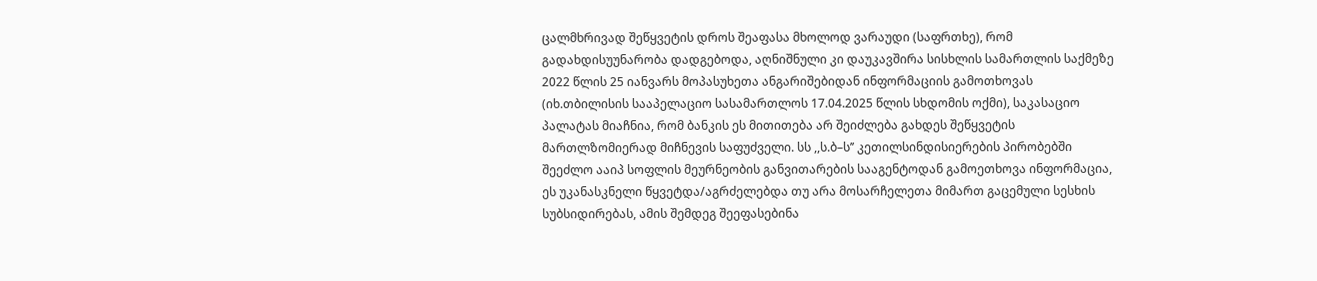ცალმხრივად შეწყვეტის დროს შეაფასა მხოლოდ ვარაუდი (საფრთხე), რომ გადახდისუუნარობა დადგებოდა, აღნიშნული კი დაუკავშირა სისხლის სამართლის საქმეზე 2022 წლის 25 იანვარს მოპასუხეთა ანგარიშებიდან ინფორმაციის გამოთხოვას (იხ.თბილისის სააპელაციო სასამართლოს 17.04.2025 წლის სხდომის ოქმი), საკასაციო პალატას მიაჩნია, რომ ბანკის ეს მითითება არ შეიძლება გახდეს შეწყვეტის მართლზომიერად მიჩნევის საფუძველი. სს ,,ს.ბ–ს’’ კეთილსინდისიერების პირობებში შეეძლო ააიპ სოფლის მეურნეობის განვითარების სააგენტოდან გამოეთხოვა ინფორმაცია, ეს უკანასკნელი წყვეტდა/აგრძელებდა თუ არა მოსარჩელეთა მიმართ გაცემული სესხის სუბსიდირებას, ამის შემდეგ შეეფასებინა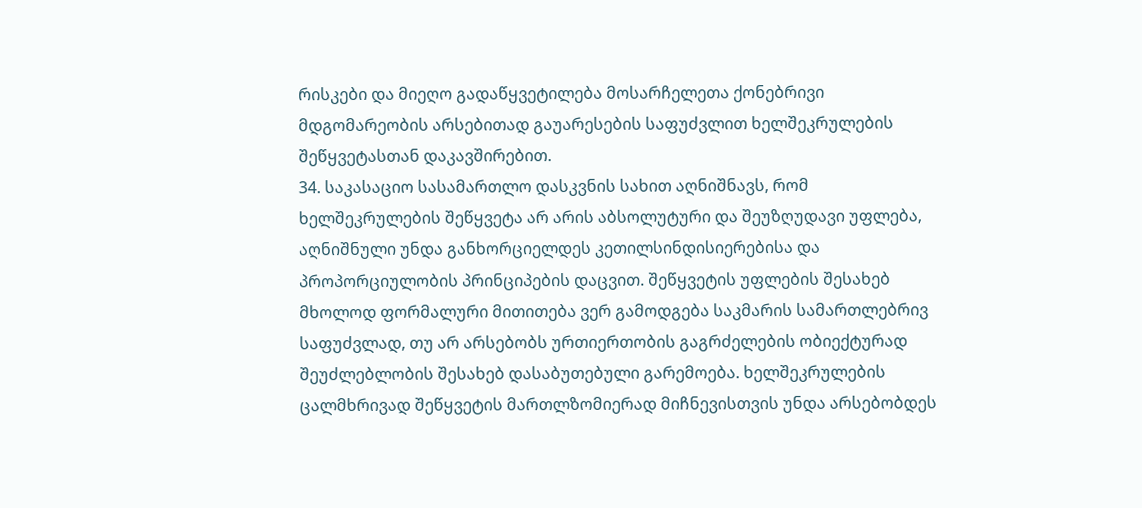რისკები და მიეღო გადაწყვეტილება მოსარჩელეთა ქონებრივი მდგომარეობის არსებითად გაუარესების საფუძვლით ხელშეკრულების შეწყვეტასთან დაკავშირებით.
34. საკასაციო სასამართლო დასკვნის სახით აღნიშნავს, რომ ხელშეკრულების შეწყვეტა არ არის აბსოლუტური და შეუზღუდავი უფლება, აღნიშნული უნდა განხორციელდეს კეთილსინდისიერებისა და პროპორციულობის პრინციპების დაცვით. შეწყვეტის უფლების შესახებ მხოლოდ ფორმალური მითითება ვერ გამოდგება საკმარის სამართლებრივ საფუძვლად, თუ არ არსებობს ურთიერთობის გაგრძელების ობიექტურად შეუძლებლობის შესახებ დასაბუთებული გარემოება. ხელშეკრულების ცალმხრივად შეწყვეტის მართლზომიერად მიჩნევისთვის უნდა არსებობდეს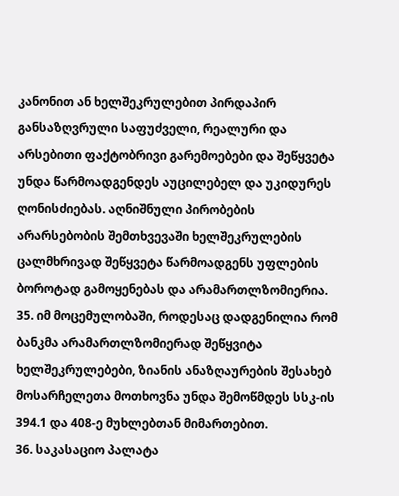კანონით ან ხელშეკრულებით პირდაპირ განსაზღვრული საფუძველი, რეალური და არსებითი ფაქტობრივი გარემოებები და შეწყვეტა უნდა წარმოადგენდეს აუცილებელ და უკიდურეს ღონისძიებას. აღნიშნული პირობების არარსებობის შემთხვევაში ხელშეკრულების ცალმხრივად შეწყვეტა წარმოადგენს უფლების ბოროტად გამოყენებას და არამართლზომიერია.
35. იმ მოცემულობაში, როდესაც დადგენილია რომ ბანკმა არამართლზომიერად შეწყვიტა ხელშეკრულებები, ზიანის ანაზღაურების შესახებ მოსარჩელეთა მოთხოვნა უნდა შემოწმდეს სსკ-ის 394.1 და 408-ე მუხლებთან მიმართებით.
36. საკასაციო პალატა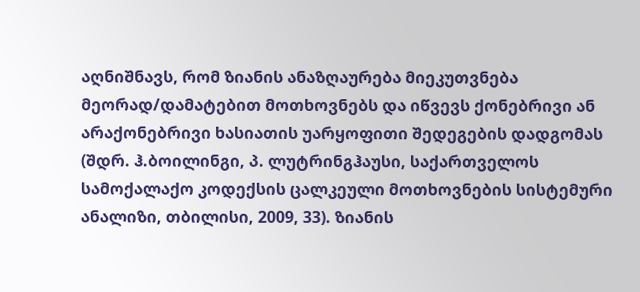აღნიშნავს, რომ ზიანის ანაზღაურება მიეკუთვნება მეორად/დამატებით მოთხოვნებს და იწვევს ქონებრივი ან არაქონებრივი ხასიათის უარყოფითი შედეგების დადგომას (შდრ. ჰ.ბოილინგი, პ. ლუტრინგჰაუსი, საქართველოს სამოქალაქო კოდექსის ცალკეული მოთხოვნების სისტემური ანალიზი, თბილისი, 2009, 33). ზიანის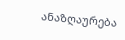ანაზღაურება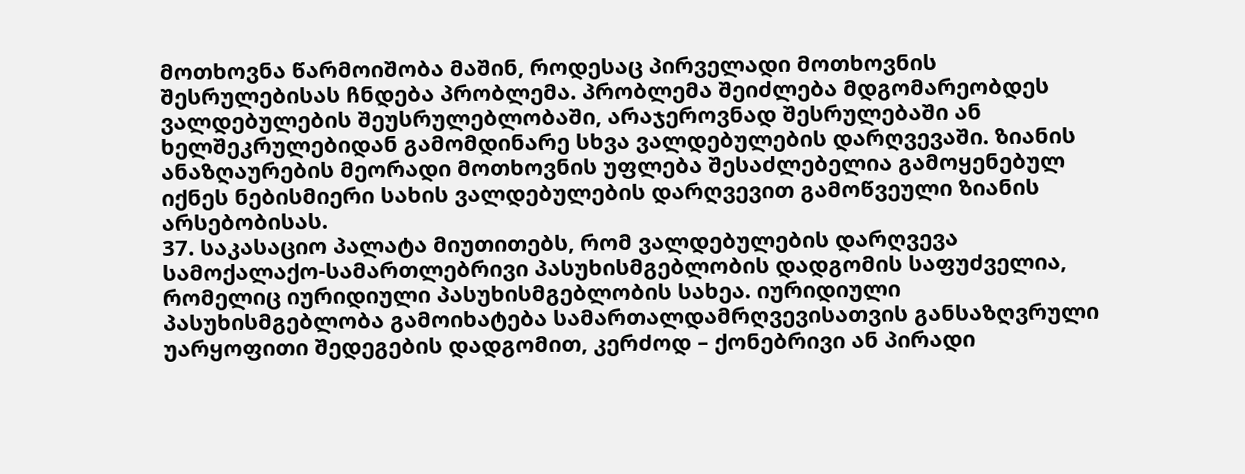მოთხოვნა წარმოიშობა მაშინ, როდესაც პირველადი მოთხოვნის შესრულებისას ჩნდება პრობლემა. პრობლემა შეიძლება მდგომარეობდეს ვალდებულების შეუსრულებლობაში, არაჯეროვნად შესრულებაში ან ხელშეკრულებიდან გამომდინარე სხვა ვალდებულების დარღვევაში. ზიანის ანაზღაურების მეორადი მოთხოვნის უფლება შესაძლებელია გამოყენებულ იქნეს ნებისმიერი სახის ვალდებულების დარღვევით გამოწვეული ზიანის არსებობისას.
37. საკასაციო პალატა მიუთითებს, რომ ვალდებულების დარღვევა სამოქალაქო-სამართლებრივი პასუხისმგებლობის დადგომის საფუძველია, რომელიც იურიდიული პასუხისმგებლობის სახეა. იურიდიული პასუხისმგებლობა გამოიხატება სამართალდამრღვევისათვის განსაზღვრული უარყოფითი შედეგების დადგომით, კერძოდ – ქონებრივი ან პირადი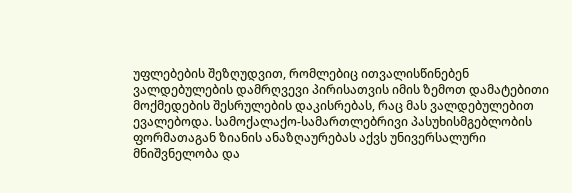უფლებების შეზღუდვით, რომლებიც ითვალისწინებენ ვალდებულების დამრღვევი პირისათვის იმის ზემოთ დამატებითი მოქმედების შესრულების დაკისრებას, რაც მას ვალდებულებით ევალებოდა. სამოქალაქო-სამართლებრივი პასუხისმგებლობის ფორმათაგან ზიანის ანაზღაურებას აქვს უნივერსალური მნიშვნელობა და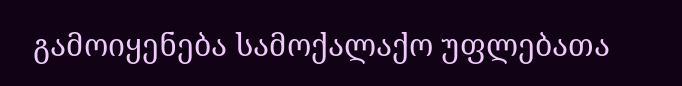გამოიყენება სამოქალაქო უფლებათა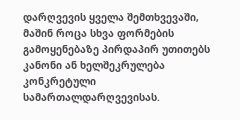დარღვევის ყველა შემთხვევაში, მაშინ როცა სხვა ფორმების გამოყენებაზე პირდაპირ უთითებს კანონი ან ხელშეკრულება კონკრეტული სამართალდარღვევისას.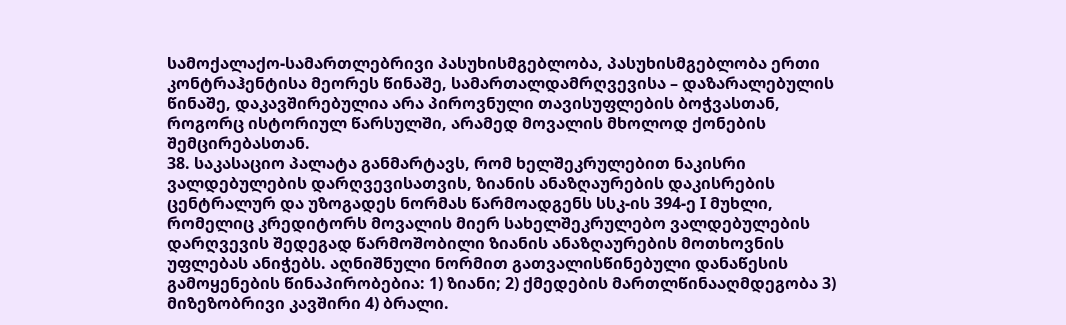სამოქალაქო-სამართლებრივი პასუხისმგებლობა, პასუხისმგებლობა ერთი კონტრაჰენტისა მეორეს წინაშე, სამართალდამრღვევისა – დაზარალებულის წინაშე, დაკავშირებულია არა პიროვნული თავისუფლების ბოჭვასთან, როგორც ისტორიულ წარსულში, არამედ მოვალის მხოლოდ ქონების შემცირებასთან.
38. საკასაციო პალატა განმარტავს, რომ ხელშეკრულებით ნაკისრი ვალდებულების დარღვევისათვის, ზიანის ანაზღაურების დაკისრების ცენტრალურ და უზოგადეს ნორმას წარმოადგენს სსკ-ის 394-ე I მუხლი, რომელიც კრედიტორს მოვალის მიერ სახელშეკრულებო ვალდებულების დარღვევის შედეგად წარმოშობილი ზიანის ანაზღაურების მოთხოვნის უფლებას ანიჭებს. აღნიშნული ნორმით გათვალისწინებული დანაწესის გამოყენების წინაპირობებია: 1) ზიანი; 2) ქმედების მართლწინააღმდეგობა 3) მიზეზობრივი კავშირი 4) ბრალი.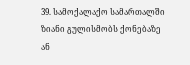39. სამოქალაქო სამართალში ზიანი გულისმობს ქონებაზე ან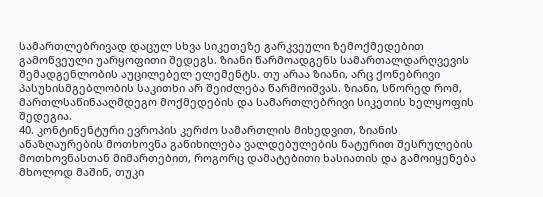სამართლებრივად დაცულ სხვა სიკეთეზე გარკვეული ზემოქმედებით გამოწვეული უარყოფითი შედეგს. ზიანი წარმოადგენს სამართალდარღვევის შემადგენლობის აუცილებელ ელემენტს. თუ არაა ზიანი, არც ქონებრივი პასუხისმგებლობის საკითხი არ შეიძლება წარმოიშვას. ზიანი, სწორედ რომ, მართლსაწინააღმდეგო მოქმედების და სამართლებრივი სიკეთის ხელყოფის შედეგია.
40. კონტინენტური ევროპის კერძო სამართლის მიხედვით, ზიანის ანაზღაურების მოთხოვნა განიხილება ვალდებულების ნატურით შესრულების მოთხოვნასთან მიმართებით, როგორც დამატებითი ხასიათის და გამოიყენება მხოლოდ მაშინ, თუკი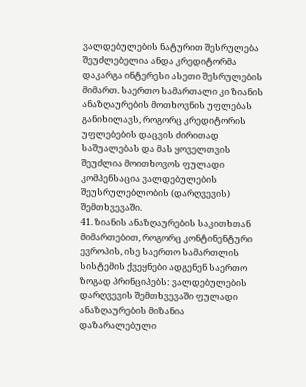ვალდებულების ნატურით შესრულება შეუძლებელია ანდა კრედიტორმა დაკარგა ინტერესი ასეთი შესრულების მიმართ. საერთო სამართალი კი ზიანის ანაზღაურების მოთხოვნის უფლებას განიხილავს, როგორც კრედიტორის უფლებების დაცვის ძირითად საშუალებას და მას ყოველთვის შეუძლია მოითხოვოს ფულადი კომპენსაცია ვალდებულების შეუსრულებლობის (დარღვევის) შემთხვევაში.
41. ზიანის ანაზღაურების საკითხთან მიმართებით, როგორც კონტინენტური ევროპის, ისე საერთო სამართლის სისტემის ქვეყნები ადგენენ საერთო ზოგად პრინციპებს: ვალდებულების დარღვევის შემთხვევაში ფულადი ანაზღაურების მიზანია დაზარალებული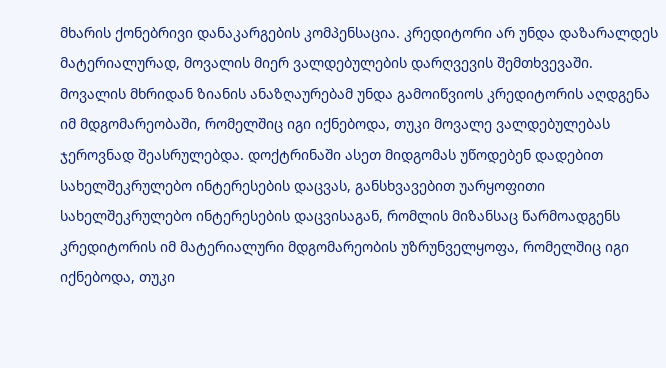მხარის ქონებრივი დანაკარგების კომპენსაცია. კრედიტორი არ უნდა დაზარალდეს მატერიალურად, მოვალის მიერ ვალდებულების დარღვევის შემთხვევაში. მოვალის მხრიდან ზიანის ანაზღაურებამ უნდა გამოიწვიოს კრედიტორის აღდგენა იმ მდგომარეობაში, რომელშიც იგი იქნებოდა, თუკი მოვალე ვალდებულებას ჯეროვნად შეასრულებდა. დოქტრინაში ასეთ მიდგომას უწოდებენ დადებით სახელშეკრულებო ინტერესების დაცვას, განსხვავებით უარყოფითი სახელშეკრულებო ინტერესების დაცვისაგან, რომლის მიზანსაც წარმოადგენს კრედიტორის იმ მატერიალური მდგომარეობის უზრუნველყოფა, რომელშიც იგი იქნებოდა, თუკი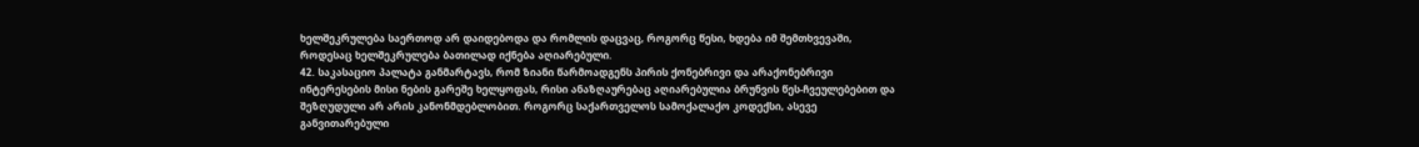ხელშეკრულება საერთოდ არ დაიდებოდა და რომლის დაცვაც, როგორც წესი, ხდება იმ შემთხვევაში, როდესაც ხელშეკრულება ბათილად იქნება აღიარებული.
42. საკასაციო პალატა განმარტავს, რომ ზიანი წარმოადგენს პირის ქონებრივი და არაქონებრივი ინტერესების მისი ნების გარეშე ხელყოფას, რისი ანაზღაურებაც აღიარებულია ბრუნვის წეს-ჩვეულებებით და შეზღუდული არ არის კანონმდებლობით. როგორც საქართველოს სამოქალაქო კოდექსი, ასევე განვითარებული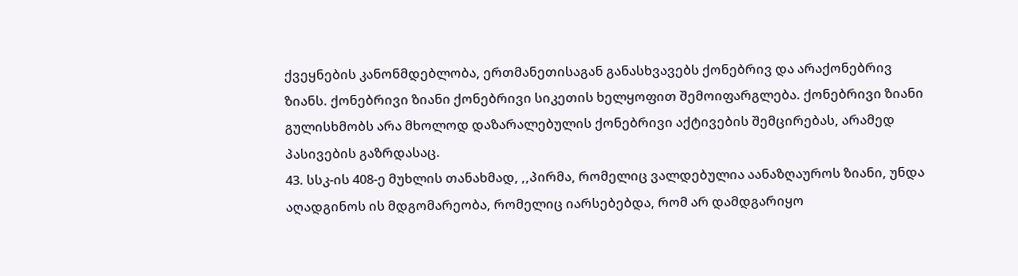ქვეყნების კანონმდებლობა, ერთმანეთისაგან განასხვავებს ქონებრივ და არაქონებრივ ზიანს. ქონებრივი ზიანი ქონებრივი სიკეთის ხელყოფით შემოიფარგლება. ქონებრივი ზიანი გულისხმობს არა მხოლოდ დაზარალებულის ქონებრივი აქტივების შემცირებას, არამედ პასივების გაზრდასაც.
43. სსკ-ის 408-ე მუხლის თანახმად, ,,პირმა, რომელიც ვალდებულია აანაზღაუროს ზიანი, უნდა აღადგინოს ის მდგომარეობა, რომელიც იარსებებდა, რომ არ დამდგარიყო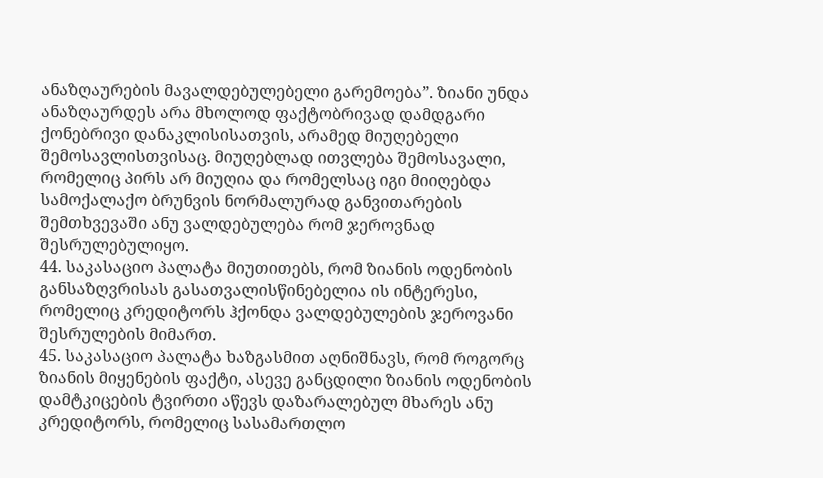ანაზღაურების მავალდებულებელი გარემოება”. ზიანი უნდა ანაზღაურდეს არა მხოლოდ ფაქტობრივად დამდგარი ქონებრივი დანაკლისისათვის, არამედ მიუღებელი შემოსავლისთვისაც. მიუღებლად ითვლება შემოსავალი, რომელიც პირს არ მიუღია და რომელსაც იგი მიიღებდა სამოქალაქო ბრუნვის ნორმალურად განვითარების შემთხვევაში ანუ ვალდებულება რომ ჯეროვნად შესრულებულიყო.
44. საკასაციო პალატა მიუთითებს, რომ ზიანის ოდენობის განსაზღვრისას გასათვალისწინებელია ის ინტერესი, რომელიც კრედიტორს ჰქონდა ვალდებულების ჯეროვანი შესრულების მიმართ.
45. საკასაციო პალატა ხაზგასმით აღნიშნავს, რომ როგორც ზიანის მიყენების ფაქტი, ასევე განცდილი ზიანის ოდენობის დამტკიცების ტვირთი აწევს დაზარალებულ მხარეს ანუ კრედიტორს, რომელიც სასამართლო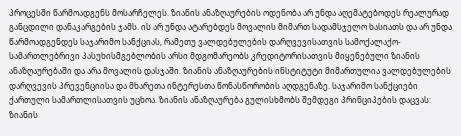პროცესში წარმოადგენს მოსარჩელეს. ზიანის ანაზღაურების ოდენობა არ უნდა აღემატებოდეს რეალურად განცდილი დანაკარგების ჯამს. ის არ უნდა ატარებდეს მოვალის მიმართ სადამსჯელო ხასიათს და არ უნდა წარმოადგენდეს საჯარიმო სანქციას, რამეთუ ვალდებულების დარღვევისათვის სამოქალაქო-სამართლებრივი პასუხისმგებლობის არსი მდგომარეობს კრედიტორისათვის მიყენებული ზიანის ანაზღაურებაში და არა მოვალის დასჯაში. ზიანის ანაზღაურების ინსტიტუტი მიმართულია ვალდებულების დარღვევის პრევენციისა და მხარეთა ინტერესთა წონასწორობის აღდგენაზე. საჯარიმო სანქციები ქართული სამართლისათვის უცხოა. ზიანის ანაზღაურება გულისხმობს შემდეგი პრინციპების დაცვას: ზიანის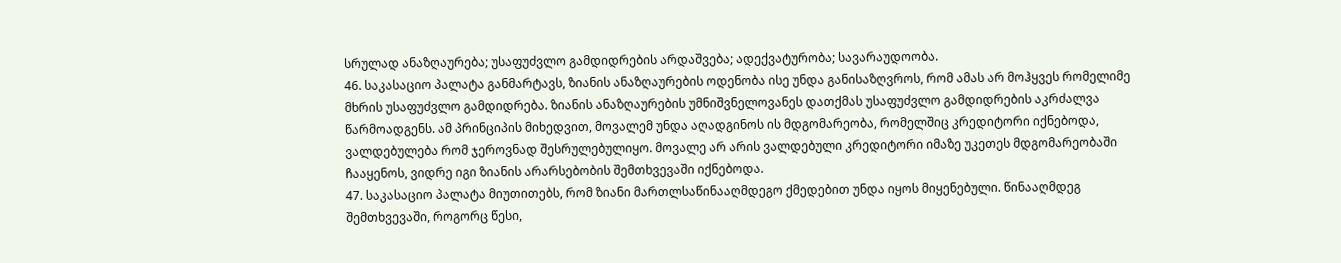სრულად ანაზღაურება; უსაფუძვლო გამდიდრების არდაშვება; ადექვატურობა; სავარაუდოობა.
46. საკასაციო პალატა განმარტავს, ზიანის ანაზღაურების ოდენობა ისე უნდა განისაზღვროს, რომ ამას არ მოჰყვეს რომელიმე მხრის უსაფუძვლო გამდიდრება. ზიანის ანაზღაურების უმნიშვნელოვანეს დათქმას უსაფუძვლო გამდიდრების აკრძალვა წარმოადგენს. ამ პრინციპის მიხედვით, მოვალემ უნდა აღადგინოს ის მდგომარეობა, რომელშიც კრედიტორი იქნებოდა, ვალდებულება რომ ჯეროვნად შესრულებულიყო. მოვალე არ არის ვალდებული კრედიტორი იმაზე უკეთეს მდგომარეობაში ჩააყენოს, ვიდრე იგი ზიანის არარსებობის შემთხვევაში იქნებოდა.
47. საკასაციო პალატა მიუთითებს, რომ ზიანი მართლსაწინააღმდეგო ქმედებით უნდა იყოს მიყენებული. წინააღმდეგ შემთხვევაში, როგორც წესი,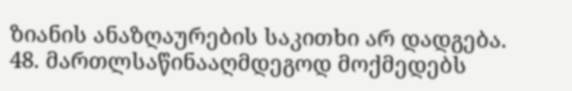ზიანის ანაზღაურების საკითხი არ დადგება.
48. მართლსაწინააღმდეგოდ მოქმედებს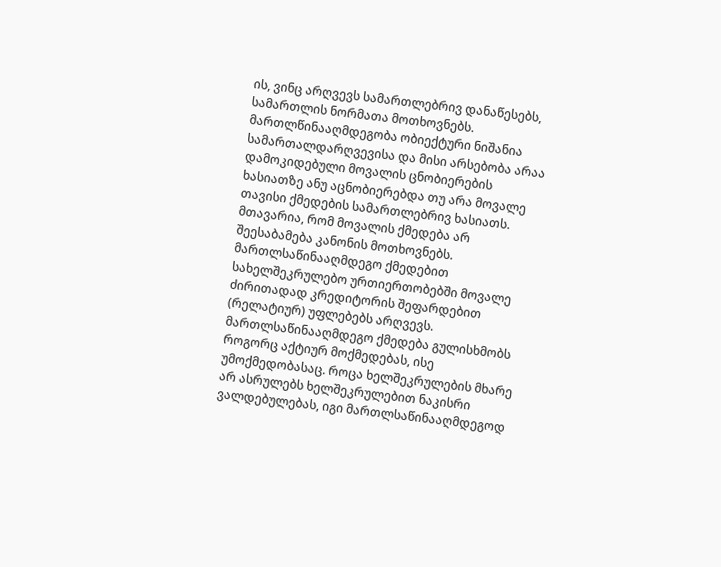ის, ვინც არღვევს სამართლებრივ დანაწესებს, სამართლის ნორმათა მოთხოვნებს. მართლწინააღმდეგობა ობიექტური ნიშანია სამართალდარღვევისა და მისი არსებობა არაა დამოკიდებული მოვალის ცნობიერების ხასიათზე ანუ აცნობიერებდა თუ არა მოვალე თავისი ქმედების სამართლებრივ ხასიათს. მთავარია, რომ მოვალის ქმედება არ შეესაბამება კანონის მოთხოვნებს. მართლსაწინააღმდეგო ქმედებით სახელშეკრულებო ურთიერთობებში მოვალე ძირითადად კრედიტორის შეფარდებით (რელატიურ) უფლებებს არღვევს. მართლსაწინააღმდეგო ქმედება გულისხმობს როგორც აქტიურ მოქმედებას, ისე უმოქმედობასაც. როცა ხელშეკრულების მხარე არ ასრულებს ხელშეკრულებით ნაკისრი ვალდებულებას, იგი მართლსაწინააღმდეგოდ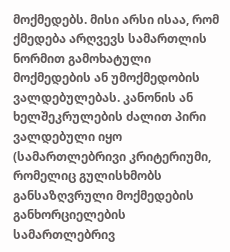მოქმედებს. მისი არსი ისაა, რომ ქმედება არღვევს სამართლის ნორმით გამოხატული მოქმედების ან უმოქმედობის ვალდებულებას. კანონის ან ხელშეკრულების ძალით პირი ვალდებული იყო (სამართლებრივი კრიტერიუმი, რომელიც გულისხმობს განსაზღვრული მოქმედების განხორციელების სამართლებრივ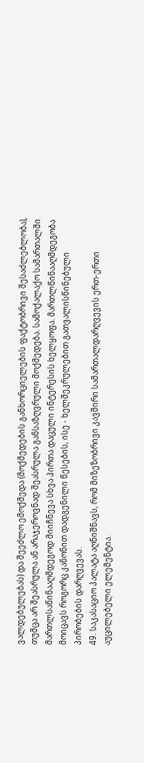ვალდებულებას) და შეეძლო ემოქმედა (მოქმედების განხორციელების ფაქტობრივი შესაძლებლობა), თუმცა არ შეასრულა ან არაჯეროვნად შეასრულა განსაზღვრული მოქმედება. სამოქალაქო სამართალში მართლსაწინააღმდეგოდ მიიჩნევა სხვა პირთა დაცული ინტერესის ხელყოფა. მართლწინააღმდეგობა მოიცავს როგორც კანონით დადგენილი წესების, ისე - ხელშეკრულებით გათვალისწინებული პირობების დარღვევას.
49. საკასაციო პალატა აღნიშნავს, რომ მიზეზობრივი კავშირი სამართალდარღვევის ერთ-ერთი აუცილებელი ელემენტია.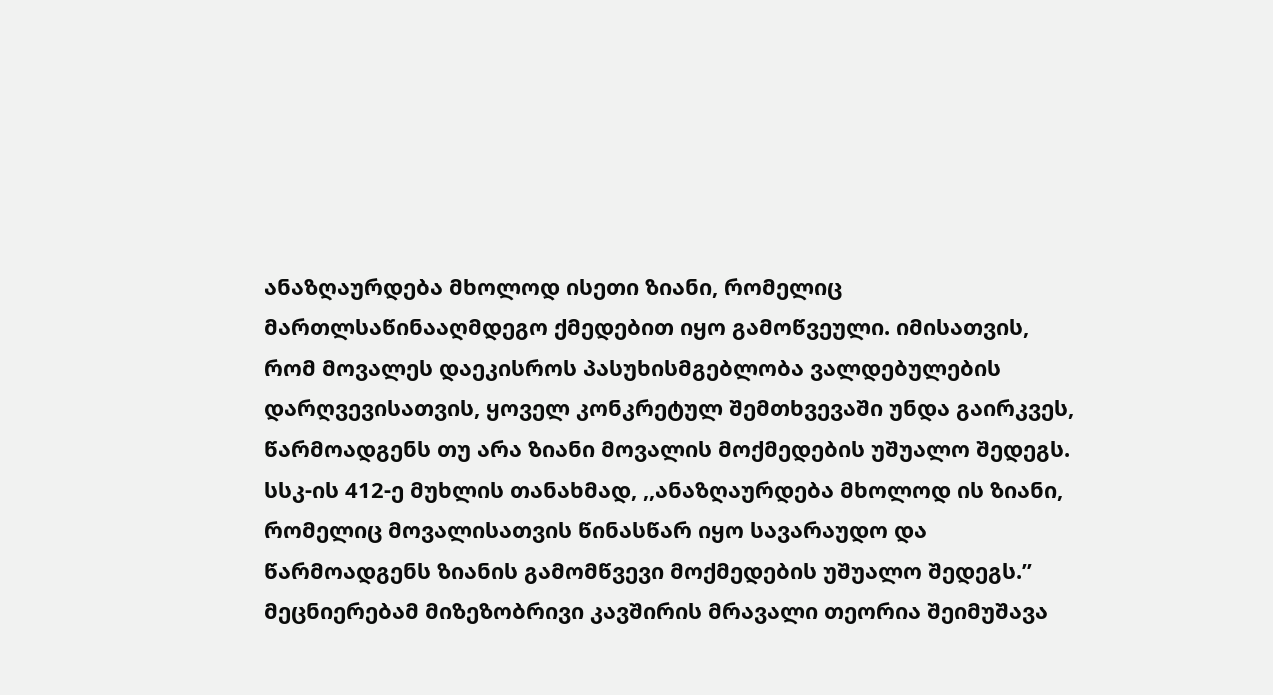ანაზღაურდება მხოლოდ ისეთი ზიანი, რომელიც მართლსაწინააღმდეგო ქმედებით იყო გამოწვეული. იმისათვის, რომ მოვალეს დაეკისროს პასუხისმგებლობა ვალდებულების დარღვევისათვის, ყოველ კონკრეტულ შემთხვევაში უნდა გაირკვეს, წარმოადგენს თუ არა ზიანი მოვალის მოქმედების უშუალო შედეგს. სსკ-ის 412-ე მუხლის თანახმად, ,,ანაზღაურდება მხოლოდ ის ზიანი, რომელიც მოვალისათვის წინასწარ იყო სავარაუდო და წარმოადგენს ზიანის გამომწვევი მოქმედების უშუალო შედეგს.” მეცნიერებამ მიზეზობრივი კავშირის მრავალი თეორია შეიმუშავა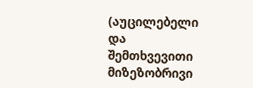(აუცილებელი და შემთხვევითი მიზეზობრივი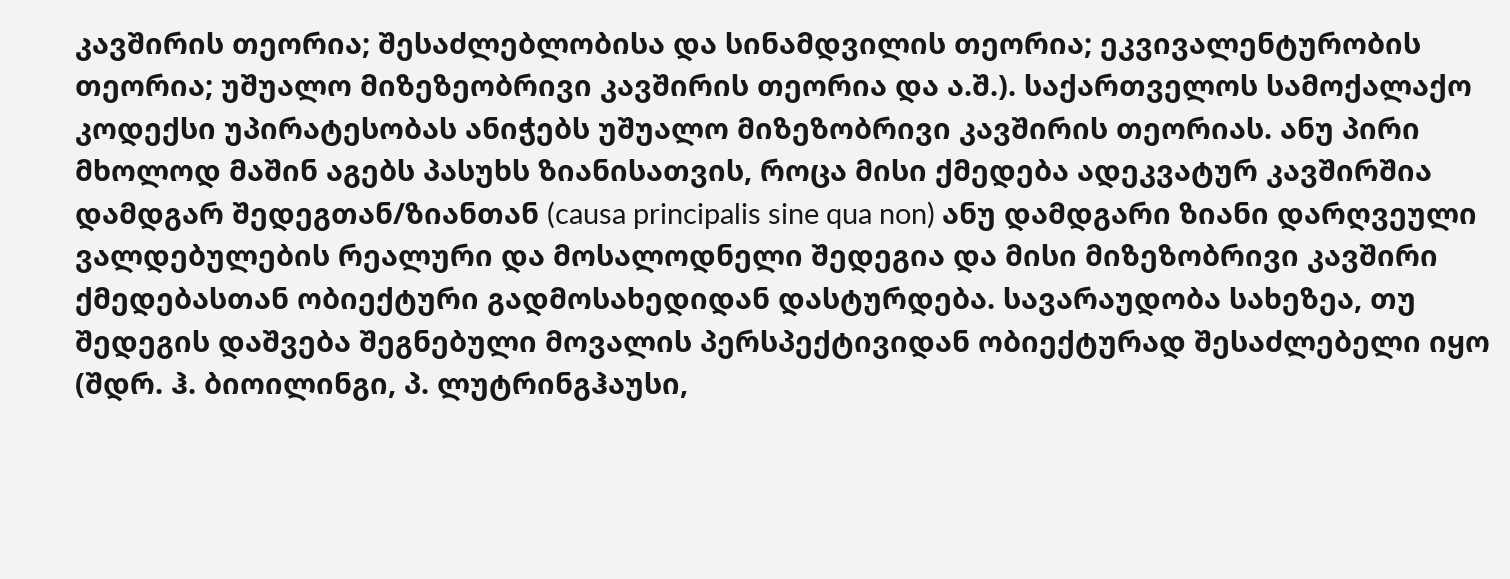კავშირის თეორია; შესაძლებლობისა და სინამდვილის თეორია; ეკვივალენტურობის თეორია; უშუალო მიზეზეობრივი კავშირის თეორია და ა.შ.). საქართველოს სამოქალაქო კოდექსი უპირატესობას ანიჭებს უშუალო მიზეზობრივი კავშირის თეორიას. ანუ პირი მხოლოდ მაშინ აგებს პასუხს ზიანისათვის, როცა მისი ქმედება ადეკვატურ კავშირშია დამდგარ შედეგთან/ზიანთან (causa principalis sine qua non) ანუ დამდგარი ზიანი დარღვეული ვალდებულების რეალური და მოსალოდნელი შედეგია და მისი მიზეზობრივი კავშირი ქმედებასთან ობიექტური გადმოსახედიდან დასტურდება. სავარაუდობა სახეზეა, თუ შედეგის დაშვება შეგნებული მოვალის პერსპექტივიდან ობიექტურად შესაძლებელი იყო (შდრ. ჰ. ბიოილინგი, პ. ლუტრინგჰაუსი,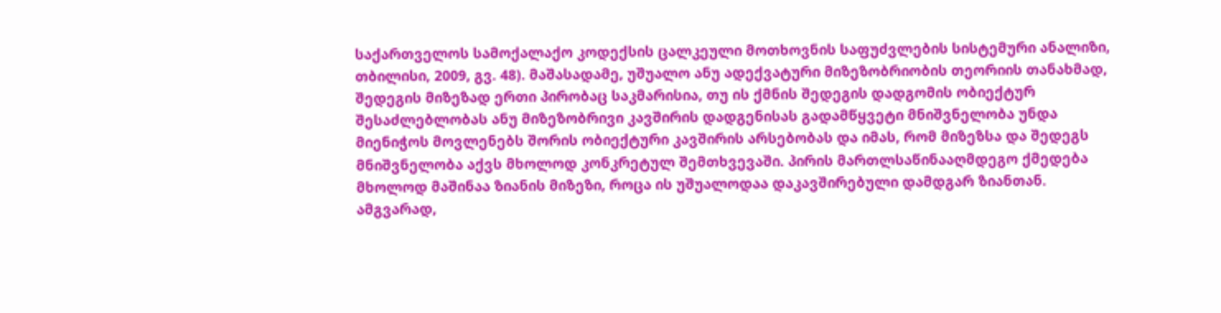საქართველოს სამოქალაქო კოდექსის ცალკეული მოთხოვნის საფუძვლების სისტემური ანალიზი, თბილისი, 2009, გვ. 48). მაშასადამე, უშუალო ანუ ადექვატური მიზეზობრიობის თეორიის თანახმად, შედეგის მიზეზად ერთი პირობაც საკმარისია, თუ ის ქმნის შედეგის დადგომის ობიექტურ შესაძლებლობას ანუ მიზეზობრივი კავშირის დადგენისას გადამწყვეტი მნიშვნელობა უნდა მიენიჭოს მოვლენებს შორის ობიექტური კავშირის არსებობას და იმას, რომ მიზეზსა და შედეგს მნიშვნელობა აქვს მხოლოდ კონკრეტულ შემთხვევაში. პირის მართლსაწინააღმდეგო ქმედება მხოლოდ მაშინაა ზიანის მიზეზი, როცა ის უშუალოდაა დაკავშირებული დამდგარ ზიანთან. ამგვარად,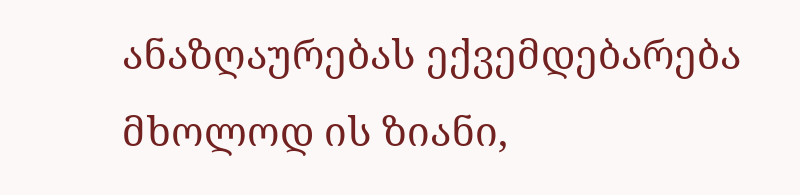ანაზღაურებას ექვემდებარება მხოლოდ ის ზიანი,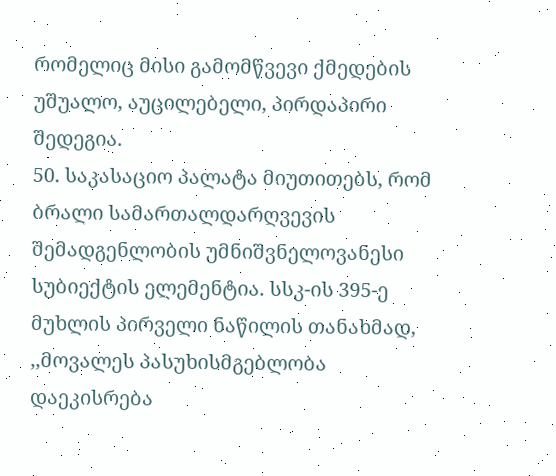რომელიც მისი გამომწვევი ქმედების უშუალო, აუცილებელი, პირდაპირი შედეგია.
50. საკასაციო პალატა მიუთითებს, რომ ბრალი სამართალდარღვევის შემადგენლობის უმნიშვნელოვანესი სუბიექტის ელემენტია. სსკ-ის 395-ე მუხლის პირველი ნაწილის თანახმად, ,,მოვალეს პასუხისმგებლობა დაეკისრება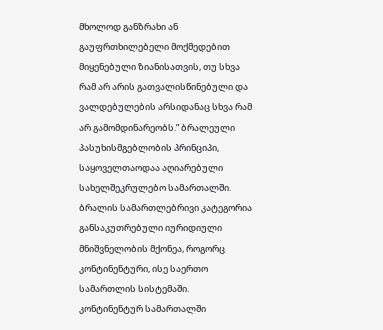მხოლოდ განზრახი ან გაუფრთხილებელი მოქმედებით მიყენებული ზიანისათვის, თუ სხვა რამ არ არის გათვალისწინებული და ვალდებულების არსიდანაც სხვა რამ არ გამომდინარეობს.” ბრალეული პასუხისმგებლობის პრინციპი, საყოველთაოდაა აღიარებული სახელშეკრულებო სამართალში. ბრალის სამართლებრივი კატეგორია განსაკუთრებული იურიდიული მნიშვნელობის მქონეა, როგორც კონტინენტური, ისე საერთო სამართლის სისტემაში. კონტინენტურ სამართალში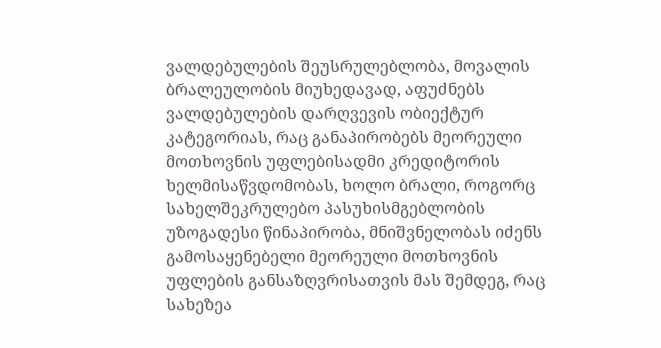ვალდებულების შეუსრულებლობა, მოვალის ბრალეულობის მიუხედავად, აფუძნებს ვალდებულების დარღვევის ობიექტურ კატეგორიას, რაც განაპირობებს მეორეული მოთხოვნის უფლებისადმი კრედიტორის ხელმისაწვდომობას, ხოლო ბრალი, როგორც სახელშეკრულებო პასუხისმგებლობის უზოგადესი წინაპირობა, მნიშვნელობას იძენს გამოსაყენებელი მეორეული მოთხოვნის უფლების განსაზღვრისათვის მას შემდეგ, რაც სახეზეა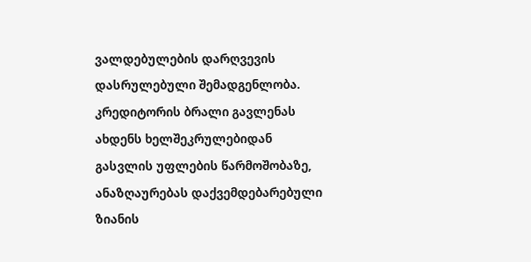ვალდებულების დარღვევის დასრულებული შემადგენლობა. კრედიტორის ბრალი გავლენას ახდენს ხელშეკრულებიდან გასვლის უფლების წარმოშობაზე, ანაზღაურებას დაქვემდებარებული ზიანის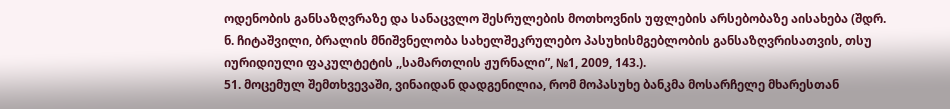ოდენობის განსაზღვრაზე და სანაცვლო შესრულების მოთხოვნის უფლების არსებობაზე აისახება (შდრ. ნ. ჩიტაშვილი, ბრალის მნიშვნელობა სახელშეკრულებო პასუხისმგებლობის განსაზღვრისათვის, თსუ იურიდიული ფაკულტეტის ,,სამართლის ჟურნალი”, №1, 2009, 143.).
51. მოცემულ შემთხვევაში, ვინაიდან დადგენილია, რომ მოპასუხე ბანკმა მოსარჩელე მხარესთან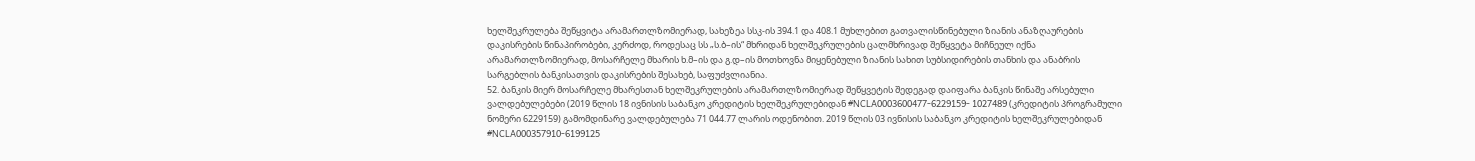ხელშეკრულება შეწყვიტა არამართლზომიერად, სახეზეა სსკ-ის 394.1 და 408.1 მუხლებით გათვალისწინებული ზიანის ანაზღაურების დაკისრების წინაპირობები, კერძოდ, როდესაც სს „ს.ბ–ის“ მხრიდან ხელშეკრულების ცალმხრივად შეწყვეტა მიჩნეულ იქნა არამართლზომიერად, მოსარჩელე მხარის ხ.მ–ის და გ.დ–ის მოთხოვნა მიყენებული ზიანის სახით სუბსიდირების თანხის და ანაბრის სარგებლის ბანკისათვის დაკისრების შესახებ, საფუძვლიანია.
52. ბანკის მიერ მოსარჩელე მხარესთან ხელშეკრულების არამართლზომიერად შეწყვეტის შედეგად დაიფარა ბანკის წინაშე არსებული ვალდებულებები (2019 წლის 18 ივნისის საბანკო კრედიტის ხელშეკრულებიდან #NCLA0003600477-6229159- 1027489 (კრედიტის პროგრამული ნომერი 6229159) გამომდინარე ვალდებულება 71 044.77 ლარის ოდენობით. 2019 წლის 03 ივნისის საბანკო კრედიტის ხელშეკრულებიდან #NCLA000357910-6199125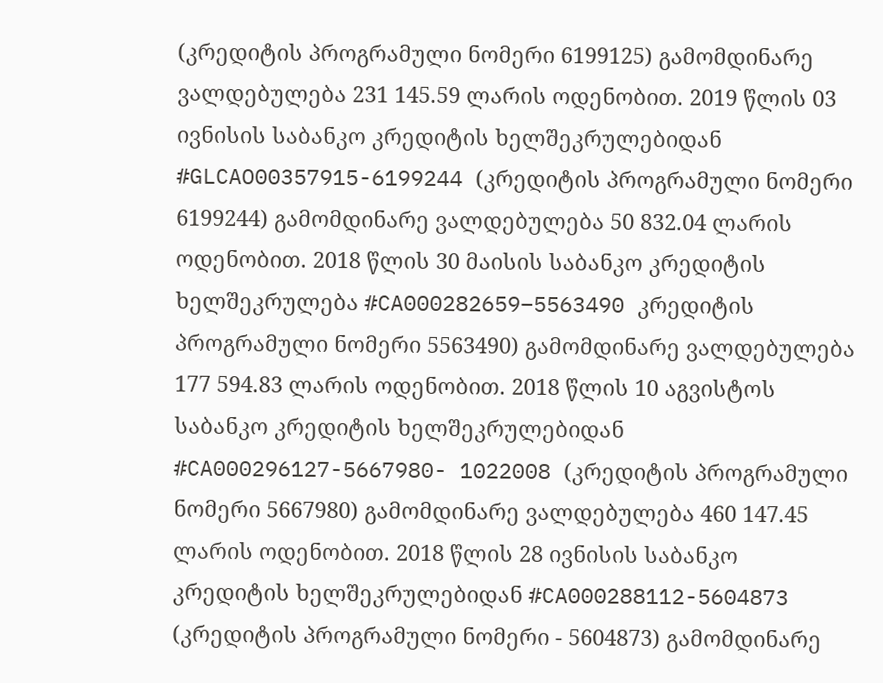(კრედიტის პროგრამული ნომერი 6199125) გამომდინარე ვალდებულება 231 145.59 ლარის ოდენობით. 2019 წლის 03 ივნისის საბანკო კრედიტის ხელშეკრულებიდან #GLCAO00357915-6199244 (კრედიტის პროგრამული ნომერი 6199244) გამომდინარე ვალდებულება 50 832.04 ლარის ოდენობით. 2018 წლის 30 მაისის საბანკო კრედიტის ხელშეკრულება #CA000282659–5563490 კრედიტის პროგრამული ნომერი 5563490) გამომდინარე ვალდებულება 177 594.83 ლარის ოდენობით. 2018 წლის 10 აგვისტოს საბანკო კრედიტის ხელშეკრულებიდან #CA000296127-5667980- 1022008 (კრედიტის პროგრამული ნომერი 5667980) გამომდინარე ვალდებულება 460 147.45 ლარის ოდენობით. 2018 წლის 28 ივნისის საბანკო კრედიტის ხელშეკრულებიდან #CA000288112-5604873 (კრედიტის პროგრამული ნომერი - 5604873) გამომდინარე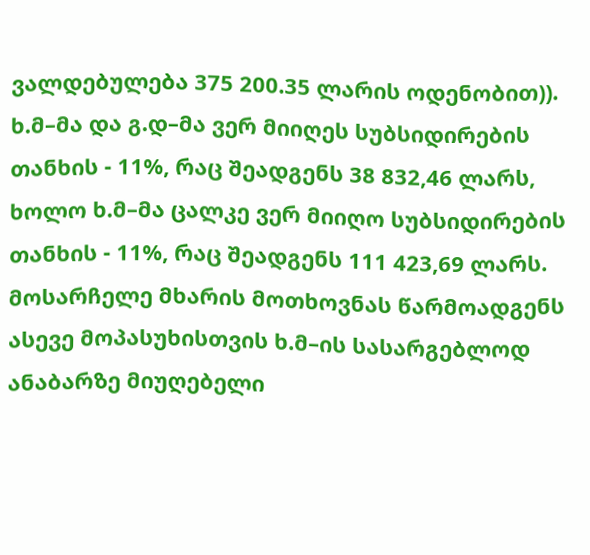ვალდებულება 375 200.35 ლარის ოდენობით)). ხ.მ–მა და გ.დ–მა ვერ მიიღეს სუბსიდირების თანხის - 11%, რაც შეადგენს 38 832,46 ლარს, ხოლო ხ.მ–მა ცალკე ვერ მიიღო სუბსიდირების თანხის - 11%, რაც შეადგენს 111 423,69 ლარს. მოსარჩელე მხარის მოთხოვნას წარმოადგენს ასევე მოპასუხისთვის ხ.მ–ის სასარგებლოდ ანაბარზე მიუღებელი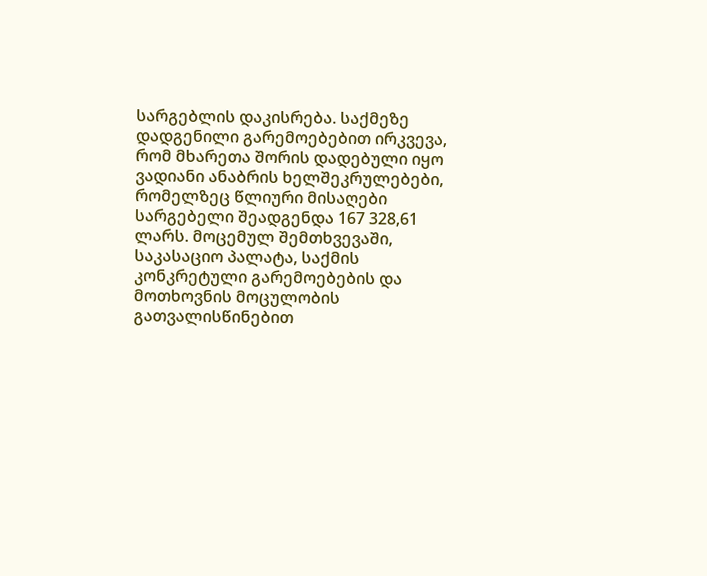სარგებლის დაკისრება. საქმეზე დადგენილი გარემოებებით ირკვევა, რომ მხარეთა შორის დადებული იყო ვადიანი ანაბრის ხელშეკრულებები, რომელზეც წლიური მისაღები სარგებელი შეადგენდა 167 328,61 ლარს. მოცემულ შემთხვევაში, საკასაციო პალატა, საქმის კონკრეტული გარემოებების და მოთხოვნის მოცულობის გათვალისწინებით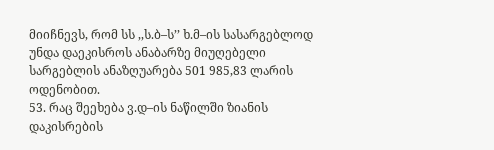მიიჩნევს, რომ სს ,,ს.ბ–ს’’ ხ.მ–ის სასარგებლოდ უნდა დაეკისროს ანაბარზე მიუღებელი სარგებლის ანაზღუარება 501 985,83 ლარის ოდენობით.
53. რაც შეეხება ვ.დ–ის ნაწილში ზიანის დაკისრების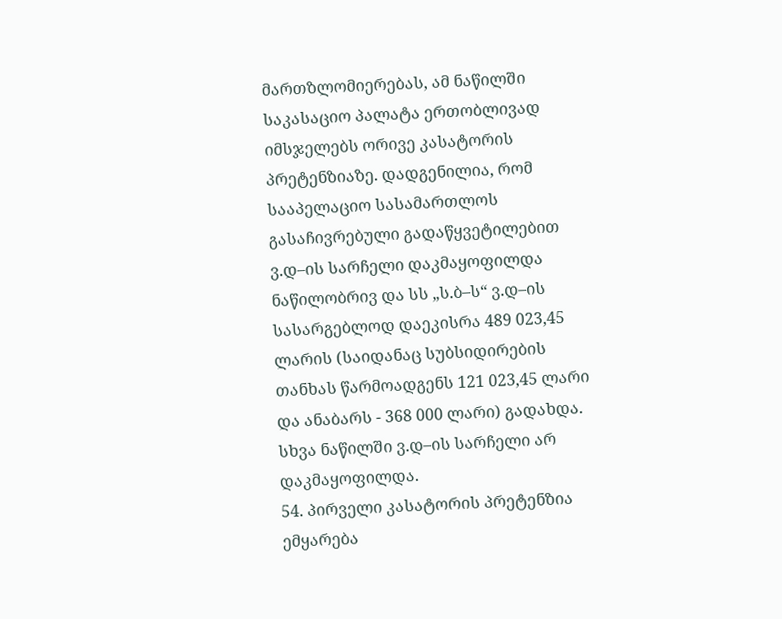მართზლომიერებას, ამ ნაწილში საკასაციო პალატა ერთობლივად იმსჯელებს ორივე კასატორის პრეტენზიაზე. დადგენილია, რომ სააპელაციო სასამართლოს გასაჩივრებული გადაწყვეტილებით ვ.დ–ის სარჩელი დაკმაყოფილდა ნაწილობრივ და სს „ს.ბ–ს“ ვ.დ–ის სასარგებლოდ დაეკისრა 489 023,45 ლარის (საიდანაც სუბსიდირების თანხას წარმოადგენს 121 023,45 ლარი და ანაბარს - 368 000 ლარი) გადახდა. სხვა ნაწილში ვ.დ–ის სარჩელი არ დაკმაყოფილდა.
54. პირველი კასატორის პრეტენზია ემყარება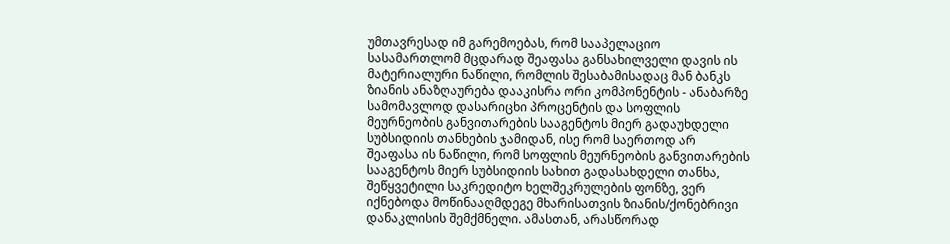უმთავრესად იმ გარემოებას, რომ სააპელაციო სასამართლომ მცდარად შეაფასა განსახილველი დავის ის მატერიალური ნაწილი, რომლის შესაბამისადაც მან ბანკს ზიანის ანაზღაურება დააკისრა ორი კომპონენტის - ანაბარზე სამომავლოდ დასარიცხი პროცენტის და სოფლის მეურნეობის განვითარების სააგენტოს მიერ გადაუხდელი სუბსიდიის თანხების ჯამიდან, ისე რომ საერთოდ არ შეაფასა ის ნაწილი, რომ სოფლის მეურნეობის განვითარების სააგენტოს მიერ სუბსიდიის სახით გადასახდელი თანხა, შეწყვეტილი საკრედიტო ხელშეკრულების ფონზე, ვერ იქნებოდა მოწინააღმდეგე მხარისათვის ზიანის/ქონებრივი დანაკლისის შემქმნელი. ამასთან, არასწორად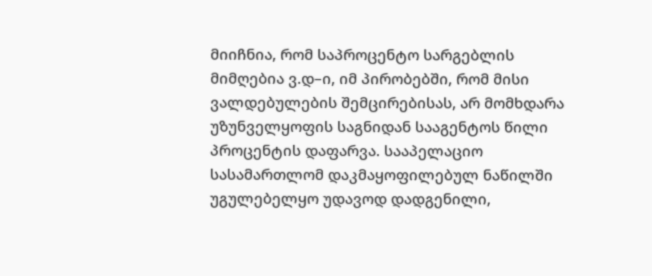მიიჩნია, რომ საპროცენტო სარგებლის მიმღებია ვ.დ–ი, იმ პირობებში, რომ მისი ვალდებულების შემცირებისას, არ მომხდარა უზუნველყოფის საგნიდან სააგენტოს წილი პროცენტის დაფარვა. სააპელაციო სასამართლომ დაკმაყოფილებულ ნაწილში უგულებელყო უდავოდ დადგენილი,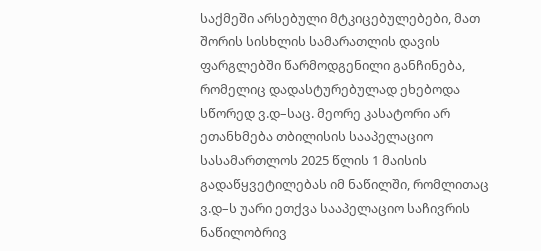საქმეში არსებული მტკიცებულებები, მათ შორის სისხლის სამარათლის დავის ფარგლებში წარმოდგენილი განჩინება, რომელიც დადასტურებულად ეხებოდა სწორედ ვ.დ–საც. მეორე კასატორი არ ეთანხმება თბილისის სააპელაციო სასამართლოს 2025 წლის 1 მაისის გადაწყვეტილებას იმ ნაწილში, რომლითაც ვ.დ–ს უარი ეთქვა სააპელაციო საჩივრის ნაწილობრივ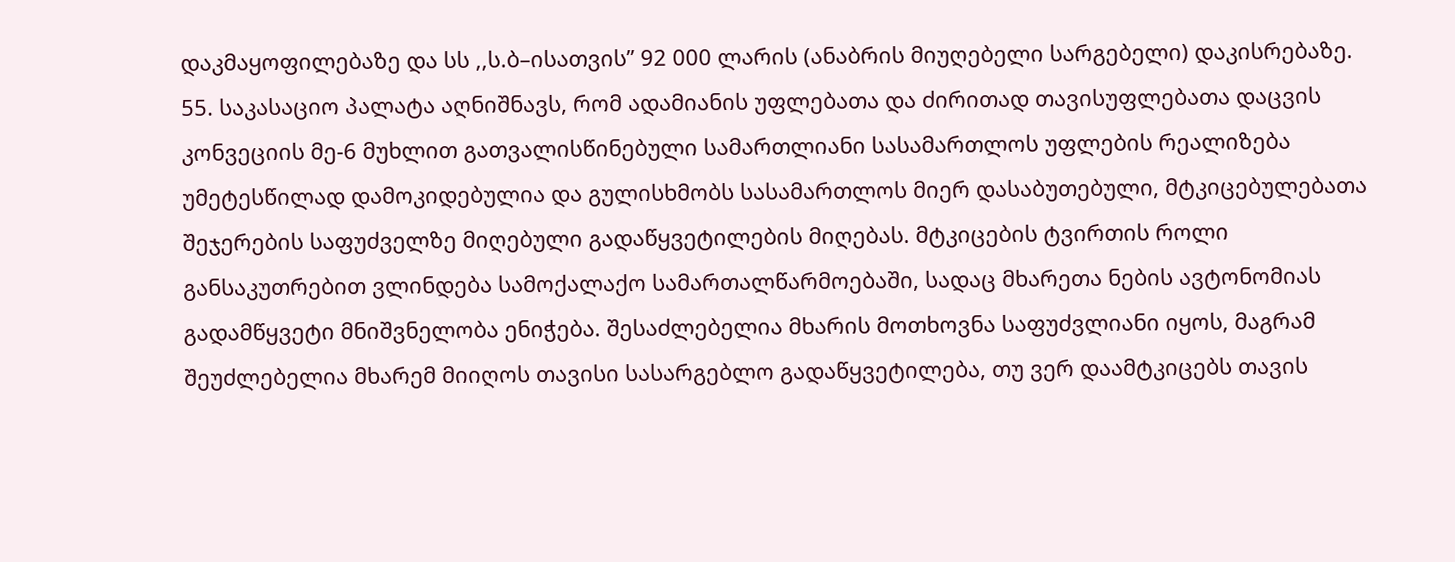დაკმაყოფილებაზე და სს ,,ს.ბ–ისათვის’’ 92 000 ლარის (ანაბრის მიუღებელი სარგებელი) დაკისრებაზე.
55. საკასაციო პალატა აღნიშნავს, რომ ადამიანის უფლებათა და ძირითად თავისუფლებათა დაცვის კონვეციის მე-6 მუხლით გათვალისწინებული სამართლიანი სასამართლოს უფლების რეალიზება უმეტესწილად დამოკიდებულია და გულისხმობს სასამართლოს მიერ დასაბუთებული, მტკიცებულებათა შეჯერების საფუძველზე მიღებული გადაწყვეტილების მიღებას. მტკიცების ტვირთის როლი განსაკუთრებით ვლინდება სამოქალაქო სამართალწარმოებაში, სადაც მხარეთა ნების ავტონომიას გადამწყვეტი მნიშვნელობა ენიჭება. შესაძლებელია მხარის მოთხოვნა საფუძვლიანი იყოს, მაგრამ შეუძლებელია მხარემ მიიღოს თავისი სასარგებლო გადაწყვეტილება, თუ ვერ დაამტკიცებს თავის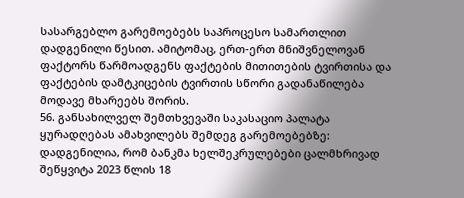სასარგებლო გარემოებებს საპროცესო სამართლით დადგენილი წესით. ამიტომაც, ერთ-ერთ მნიშვნელოვან ფაქტორს წარმოადგენს ფაქტების მითითების ტვირთისა და ფაქტების დამტკიცების ტვირთის სწორი გადანაწილება მოდავე მხარეებს შორის.
56. განსახილველ შემთხვევაში საკასაციო პალატა ყურადღებას ამახვილებს შემდეგ გარემოებებზე: დადგენილია, რომ ბანკმა ხელშეკრულებები ცალმხრივად შეწყვიტა 2023 წლის 18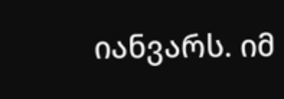იანვარს. იმ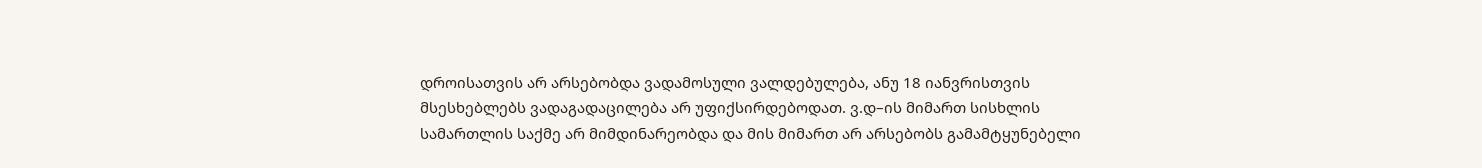დროისათვის არ არსებობდა ვადამოსული ვალდებულება, ანუ 18 იანვრისთვის მსესხებლებს ვადაგადაცილება არ უფიქსირდებოდათ. ვ.დ–ის მიმართ სისხლის სამართლის საქმე არ მიმდინარეობდა და მის მიმართ არ არსებობს გამამტყუნებელი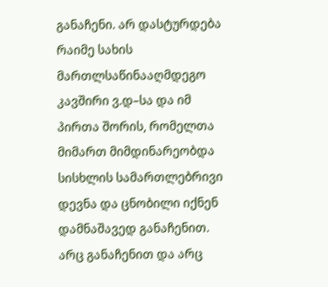განაჩენი. არ დასტურდება რაიმე სახის მართლსაწინააღმდეგო კავშირი ვ.დ–სა და იმ პირთა შორის, რომელთა მიმართ მიმდინარეობდა სისხლის სამართლებრივი დევნა და ცნობილი იქნენ დამნაშავედ განაჩენით. არც განაჩენით და არც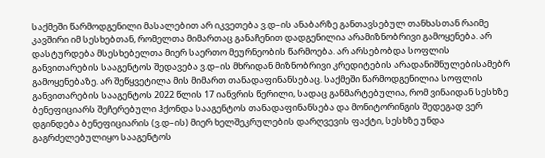საქმეში წარმოდგენილი მასალებით არ იკვეთება ვ.დ–ის ანაბარზე განთავსებულ თანხასთან რაიმე კავშირი იმ სესხებთან, რომელთა მიმართაც განაჩენით დადგენილია არამიზნობრივი გამოყენება. არ დასტურდება მსესხებელთა მიერ საერთო მეურნეობის წარმოება. არ არსებობდა სოფლის განვითარების სააგენტოს შედავება ვ.დ–ის მხრიდან მიზნობრივი კრედიტების არადანიშნულებისამებრ გამოყენებაზე. არ შეწყვეტილა მის მიმართ თანადაფინანსებაც. საქმეში წარმოდგენილია სოფლის განვითარების სააგენტოს 2022 წლის 17 იანვრის წერილი, სადაც განმარტებულია, რომ ვინაიდან სესხზე ბენეფიციარს შეჩერებული ჰქონდა სააგენტოს თანადაფინანსება და მონიტორინგის შედეგად ვერ დგინდება ბენეფიციარის (ვ.დ–ის) მიერ ხელშეკრულების დარღვევის ფაქტი, სესხზე უნდა გაგრძელებულიყო სააგენტოს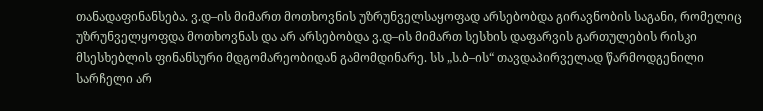თანადაფინანსება. ვ.დ–ის მიმართ მოთხოვნის უზრუნველსაყოფად არსებობდა გირავნობის საგანი, რომელიც უზრუნველყოფდა მოთხოვნას და არ არსებობდა ვ.დ–ის მიმართ სესხის დაფარვის გართულების რისკი მსესხებლის ფინანსური მდგომარეობიდან გამომდინარე. სს „ს.ბ–ის“ თავდაპირველად წარმოდგენილი სარჩელი არ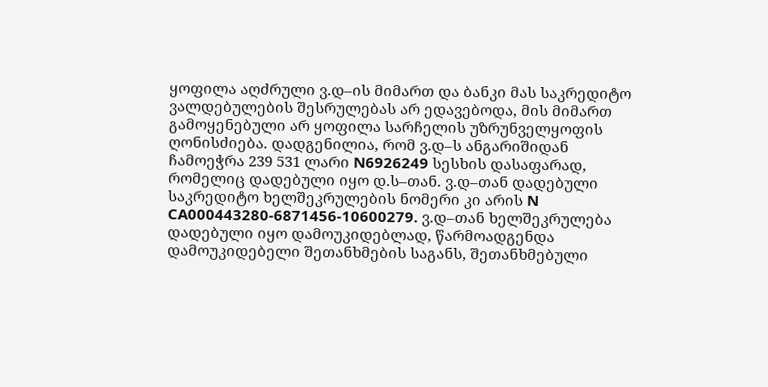ყოფილა აღძრული ვ.დ–ის მიმართ და ბანკი მას საკრედიტო ვალდებულების შესრულებას არ ედავებოდა, მის მიმართ გამოყენებული არ ყოფილა სარჩელის უზრუნველყოფის ღონისძიება. დადგენილია, რომ ვ.დ–ს ანგარიშიდან ჩამოეჭრა 239 531 ლარი N6926249 სესხის დასაფარად, რომელიც დადებული იყო დ.ს–თან. ვ.დ–თან დადებული საკრედიტო ხელშეკრულების ნომერი კი არის N CA000443280-6871456-10600279. ვ.დ–თან ხელშეკრულება დადებული იყო დამოუკიდებლად, წარმოადგენდა დამოუკიდებელი შეთანხმების საგანს, შეთანხმებული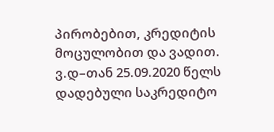პირობებით, კრედიტის მოცულობით და ვადით. ვ.დ–თან 25.09.2020 წელს დადებული საკრედიტო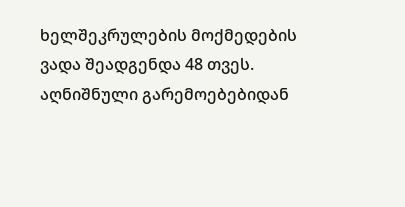ხელშეკრულების მოქმედების ვადა შეადგენდა 48 თვეს. აღნიშნული გარემოებებიდან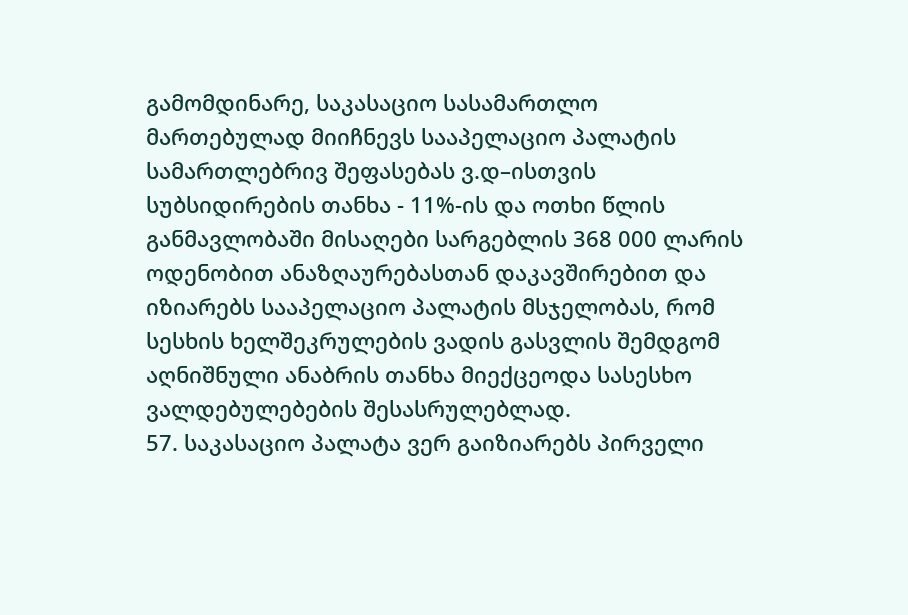გამომდინარე, საკასაციო სასამართლო მართებულად მიიჩნევს სააპელაციო პალატის სამართლებრივ შეფასებას ვ.დ–ისთვის სუბსიდირების თანხა - 11%-ის და ოთხი წლის განმავლობაში მისაღები სარგებლის 368 000 ლარის ოდენობით ანაზღაურებასთან დაკავშირებით და იზიარებს სააპელაციო პალატის მსჯელობას, რომ სესხის ხელშეკრულების ვადის გასვლის შემდგომ აღნიშნული ანაბრის თანხა მიექცეოდა სასესხო ვალდებულებების შესასრულებლად.
57. საკასაციო პალატა ვერ გაიზიარებს პირველი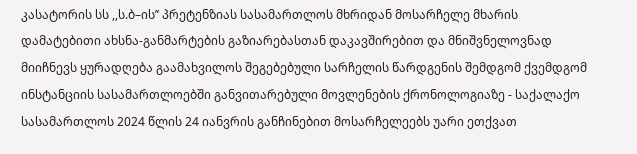კასატორის სს ,,ს.ბ–ის’’ პრეტენზიას სასამართლოს მხრიდან მოსარჩელე მხარის დამატებითი ახსნა-განმარტების გაზიარებასთან დაკავშირებით და მნიშვნელოვნად მიიჩნევს ყურადღება გაამახვილოს შეგებებული სარჩელის წარდგენის შემდგომ ქვემდგომ ინსტანციის სასამართლოებში განვითარებული მოვლენების ქრონოლოგიაზე - საქალაქო სასამართლოს 2024 წლის 24 იანვრის განჩინებით მოსარჩელეებს უარი ეთქვათ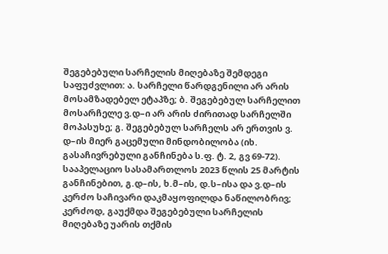შეგებებული სარჩელის მიღებაზე შემდეგი საფუძვლით: ა. სარჩელი წარდგენილი არ არის მოსამზადებელ ეტაპზე; ბ. შეგებებულ სარჩელით მოსარჩელე ვ.დ–ი არ არის ძირითად სარჩელში მოპასუხე; გ. შეგებებულ სარჩელს არ ერთვის ვ. დ–ის მიერ გაცემული მინდობილობა (იხ. გასაჩივრებული განჩინება ს.ფ. ტ. 2, გვ 69-72). სააპელაციო სასამართლოს 2023 წლის 25 მარტის განჩინებით, გ.დ–ის, ხ.მ–ის, დ.ს–ისა და ვ.დ–ის კერძო საჩივარი დაკმაყოფილდა ნაწილობრივ; კერძოდ, გაუქმდა შეგებებული სარჩელის მიღებაზე უარის თქმის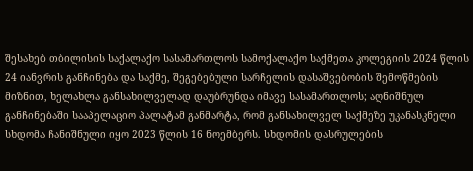შესახებ თბილისის საქალაქო სასამართლოს სამოქალაქო საქმეთა კოლეგიის 2024 წლის 24 იანვრის განჩინება და საქმე, შეგებებული სარჩელის დასაშვებობის შემოწმების მიზნით, ხელახლა განსახილველად დაუბრუნდა იმავე სასამართლოს; აღნიშნულ განჩინებაში სააპელაციო პალატამ განმარტა, რომ განსახილველ საქმეზე უკანასკნელი სხდომა ჩანიშნული იყო 2023 წლის 16 ნოემბერს. სხდომის დასრულების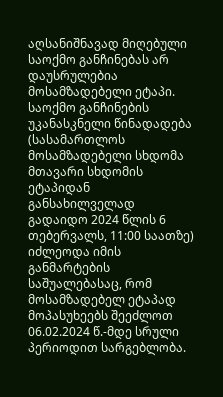აღსანიშნავად მიღებული საოქმო განჩინებას არ დაუსრულებია მოსამზადებელი ეტაპი. საოქმო განჩინების უკანასკნელი წინადადება (სასამართლოს მოსამზადებელი სხდომა მთავარი სხდომის ეტაპიდან განსახილველად გადაიდო 2024 წლის 6 თებერვალს, 11:00 საათზე) იძლეოდა იმის განმარტების საშუალებასაც, რომ მოსამზადებელ ეტაპად მოპასუხეებს შეეძლოთ 06.02.2024 წ.-მდე სრული პერიოდით სარგებლობა.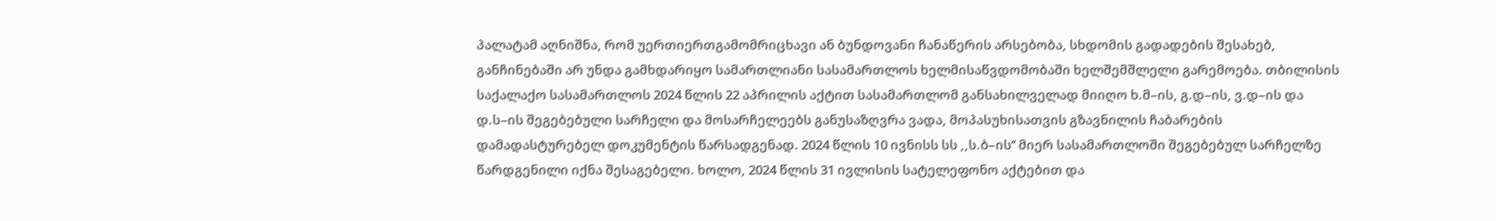პალატამ აღნიშნა, რომ უერთიერთგამომრიცხავი ან ბუნდოვანი ჩანაწერის არსებობა, სხდომის გადადების შესახებ, განჩინებაში არ უნდა გამხდარიყო სამართლიანი სასამართლოს ხელმისაწვდომობაში ხელშემშლელი გარემოება. თბილისის საქალაქო სასამართლოს 2024 წლის 22 აპრილის აქტით სასამართლომ განსახილველად მიიღო ხ.მ–ის, გ.დ–ის, ვ.დ–ის და დ.ს–ის შეგებებული სარჩელი და მოსარჩელეებს განუსაზღვრა ვადა, მოპასუხისათვის გზავნილის ჩაბარების დამადასტურებელ დოკუმენტის წარსადგენად. 2024 წლის 10 ივნისს სს ,,ს.ბ–ის’’ მიერ სასამართლოში შეგებებულ სარჩელზე წარდგენილი იქნა შესაგებელი. ხოლო, 2024 წლის 31 ივლისის სატელეფონო აქტებით და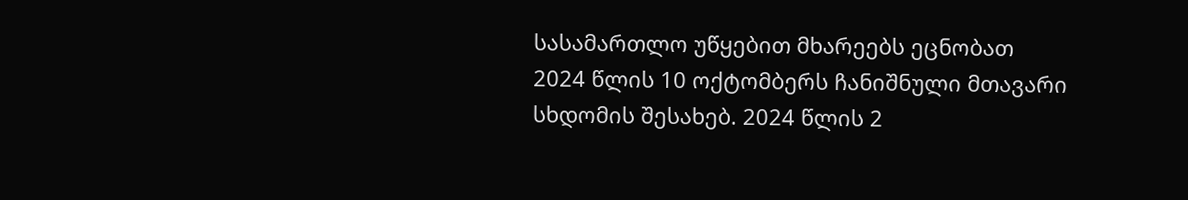სასამართლო უწყებით მხარეებს ეცნობათ 2024 წლის 10 ოქტომბერს ჩანიშნული მთავარი სხდომის შესახებ. 2024 წლის 2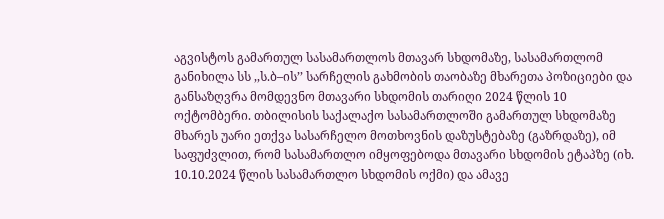აგვისტოს გამართულ სასამართლოს მთავარ სხდომაზე, სასამართლომ განიხილა სს ,,ს.ბ–ის’’ სარჩელის გახმობის თაობაზე მხარეთა პოზიციები და განსაზღვრა მომდევნო მთავარი სხდომის თარიღი 2024 წლის 10 ოქტომბერი. თბილისის საქალაქო სასამართლოში გამართულ სხდომაზე მხარეს უარი ეთქვა სასარჩელო მოთხოვნის დაზუსტებაზე (გაზრდაზე), იმ საფუძვლით, რომ სასამართლო იმყოფებოდა მთავარი სხდომის ეტაპზე (იხ. 10.10.2024 წლის სასამართლო სხდომის ოქმი) და ამავე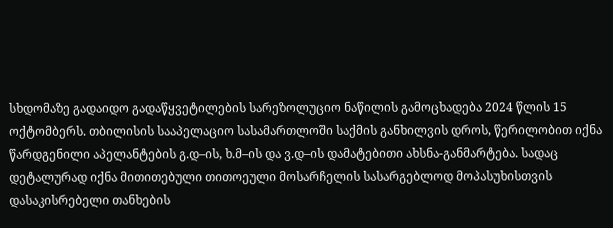სხდომაზე გადაიდო გადაწყვეტილების სარეზოლუციო ნაწილის გამოცხადება 2024 წლის 15 ოქტომბერს. თბილისის სააპელაციო სასამართლოში საქმის განხილვის დროს, წერილობით იქნა წარდგენილი აპელანტების გ.დ–ის, ხ.მ–ის და ვ.დ–ის დამატებითი ახსნა-განმარტება. სადაც დეტალურად იქნა მითითებული თითოეული მოსარჩელის სასარგებლოდ მოპასუხისთვის დასაკისრებელი თანხების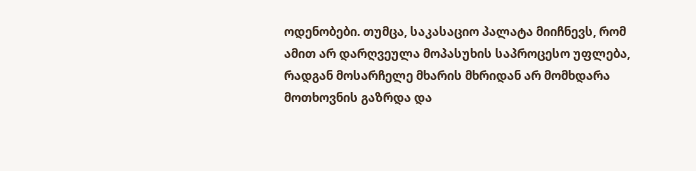ოდენობები. თუმცა, საკასაციო პალატა მიიჩნევს, რომ ამით არ დარღვეულა მოპასუხის საპროცესო უფლება, რადგან მოსარჩელე მხარის მხრიდან არ მომხდარა მოთხოვნის გაზრდა და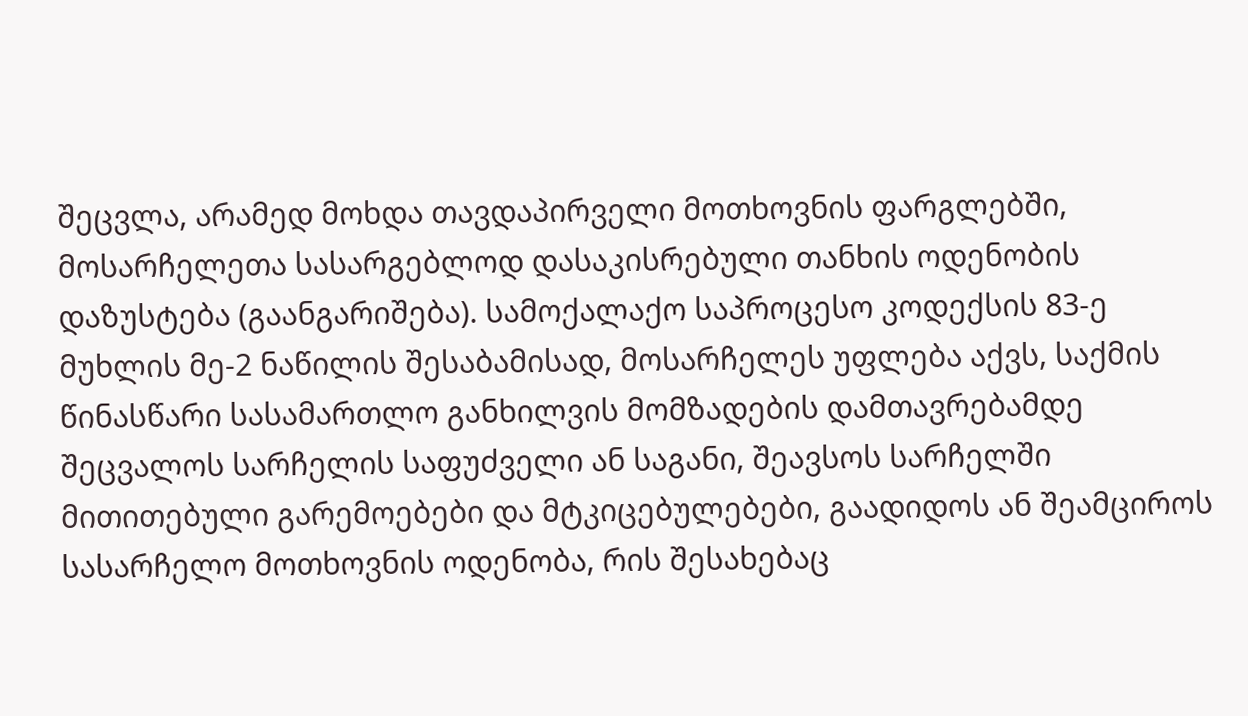შეცვლა, არამედ მოხდა თავდაპირველი მოთხოვნის ფარგლებში, მოსარჩელეთა სასარგებლოდ დასაკისრებული თანხის ოდენობის დაზუსტება (გაანგარიშება). სამოქალაქო საპროცესო კოდექსის 83-ე მუხლის მე-2 ნაწილის შესაბამისად, მოსარჩელეს უფლება აქვს, საქმის წინასწარი სასამართლო განხილვის მომზადების დამთავრებამდე შეცვალოს სარჩელის საფუძველი ან საგანი, შეავსოს სარჩელში მითითებული გარემოებები და მტკიცებულებები, გაადიდოს ან შეამციროს სასარჩელო მოთხოვნის ოდენობა, რის შესახებაც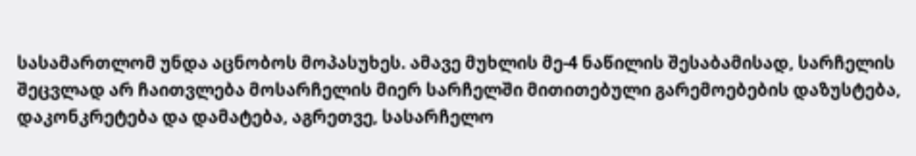სასამართლომ უნდა აცნობოს მოპასუხეს. ამავე მუხლის მე-4 ნაწილის შესაბამისად, სარჩელის შეცვლად არ ჩაითვლება მოსარჩელის მიერ სარჩელში მითითებული გარემოებების დაზუსტება, დაკონკრეტება და დამატება, აგრეთვე, სასარჩელო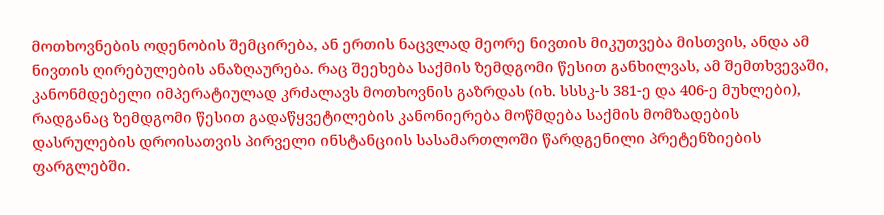მოთხოვნების ოდენობის შემცირება, ან ერთის ნაცვლად მეორე ნივთის მიკუთვება მისთვის, ანდა ამ ნივთის ღირებულების ანაზღაურება. რაც შეეხება საქმის ზემდგომი წესით განხილვას, ამ შემთხვევაში, კანონმდებელი იმპერატიულად კრძალავს მოთხოვნის გაზრდას (იხ. სსსკ-ს 381-ე და 406-ე მუხლები), რადგანაც ზემდგომი წესით გადაწყვეტილების კანონიერება მოწმდება საქმის მომზადების დასრულების დროისათვის პირველი ინსტანციის სასამართლოში წარდგენილი პრეტენზიების ფარგლებში.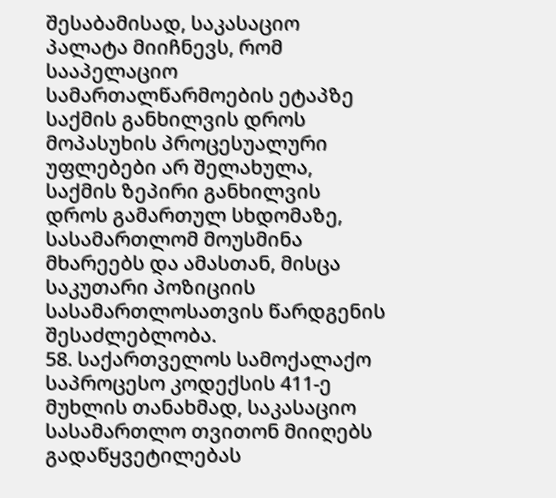შესაბამისად, საკასაციო პალატა მიიჩნევს, რომ სააპელაციო სამართალწარმოების ეტაპზე საქმის განხილვის დროს მოპასუხის პროცესუალური უფლებები არ შელახულა, საქმის ზეპირი განხილვის დროს გამართულ სხდომაზე, სასამართლომ მოუსმინა მხარეებს და ამასთან, მისცა საკუთარი პოზიციის სასამართლოსათვის წარდგენის შესაძლებლობა.
58. საქართველოს სამოქალაქო საპროცესო კოდექსის 411-ე მუხლის თანახმად, საკასაციო სასამართლო თვითონ მიიღებს გადაწყვეტილებას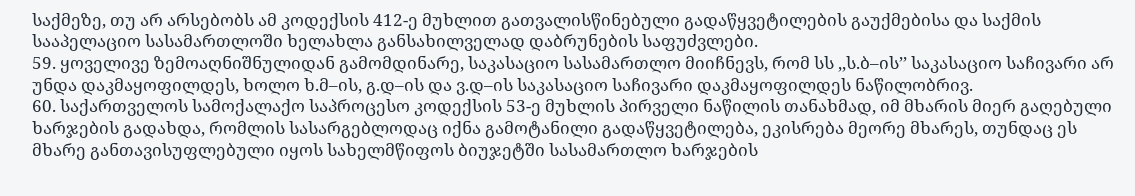საქმეზე, თუ არ არსებობს ამ კოდექსის 412-ე მუხლით გათვალისწინებული გადაწყვეტილების გაუქმებისა და საქმის სააპელაციო სასამართლოში ხელახლა განსახილველად დაბრუნების საფუძვლები.
59. ყოველივე ზემოაღნიშნულიდან გამომდინარე, საკასაციო სასამართლო მიიჩნევს, რომ სს ,,ს.ბ–ის’’ საკასაციო საჩივარი არ უნდა დაკმაყოფილდეს, ხოლო ხ.მ–ის, გ.დ–ის და ვ.დ–ის საკასაციო საჩივარი დაკმაყოფილდეს ნაწილობრივ.
60. საქართველოს სამოქალაქო საპროცესო კოდექსის 53-ე მუხლის პირველი ნაწილის თანახმად, იმ მხარის მიერ გაღებული ხარჯების გადახდა, რომლის სასარგებლოდაც იქნა გამოტანილი გადაწყვეტილება, ეკისრება მეორე მხარეს, თუნდაც ეს მხარე განთავისუფლებული იყოს სახელმწიფოს ბიუჯეტში სასამართლო ხარჯების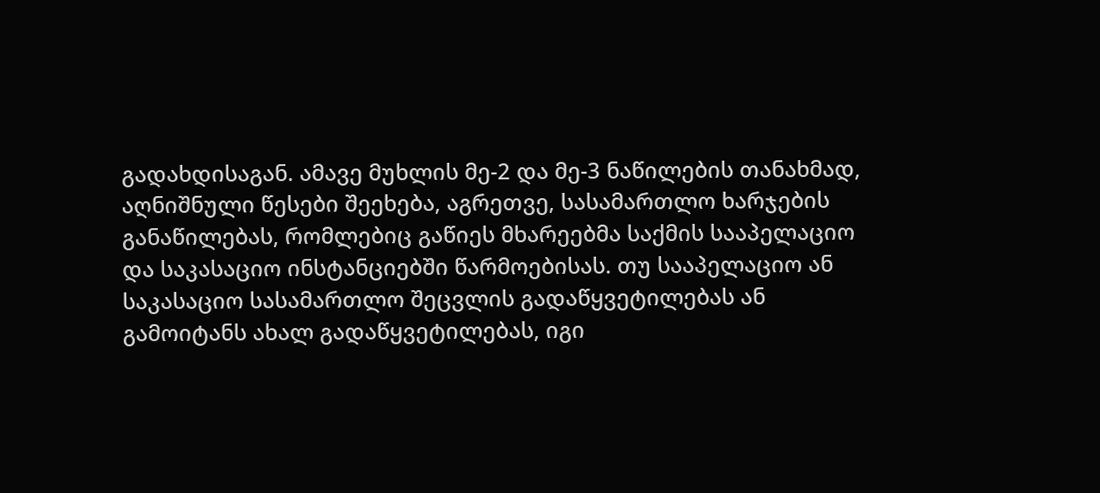გადახდისაგან. ამავე მუხლის მე-2 და მე-3 ნაწილების თანახმად, აღნიშნული წესები შეეხება, აგრეთვე, სასამართლო ხარჯების განაწილებას, რომლებიც გაწიეს მხარეებმა საქმის სააპელაციო და საკასაციო ინსტანციებში წარმოებისას. თუ სააპელაციო ან საკასაციო სასამართლო შეცვლის გადაწყვეტილებას ან გამოიტანს ახალ გადაწყვეტილებას, იგი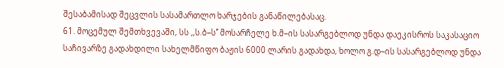შესაბამისად შეცვლის სასამართლო ხარჯების განაწილებასაც.
61. მოცემულ შემთხვევაში, სს ,,ს.ბ–ს’’ მოსარჩელე ხ.მ–ის სასარგებლოდ უნდა დაეკისროს საკასაციო საჩივარზე გადახდილი სახელმწიფო ბაჟის 6000 ლარის გადახდა, ხოლო გ.დ–ის სასარგებლოდ უნდა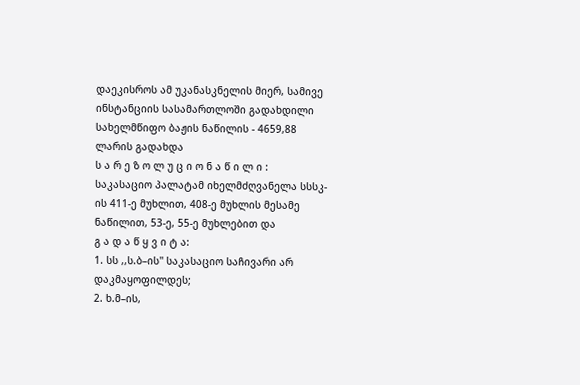დაეკისროს ამ უკანასკნელის მიერ, სამივე ინსტანციის სასამართლოში გადახდილი სახელმწიფო ბაჟის ნაწილის - 4659,88 ლარის გადახდა
ს ა რ ე ზ ო ლ უ ც ი ო ნ ა წ ი ლ ი :
საკასაციო პალატამ იხელმძღვანელა სსსკ-ის 411-ე მუხლით, 408-ე მუხლის მესამე ნაწილით, 53-ე, 55-ე მუხლებით და
გ ა დ ა წ ყ ვ ი ტ ა:
1. სს ,,ს.ბ–ის'' საკასაციო საჩივარი არ დაკმაყოფილდეს;
2. ხ.მ–ის,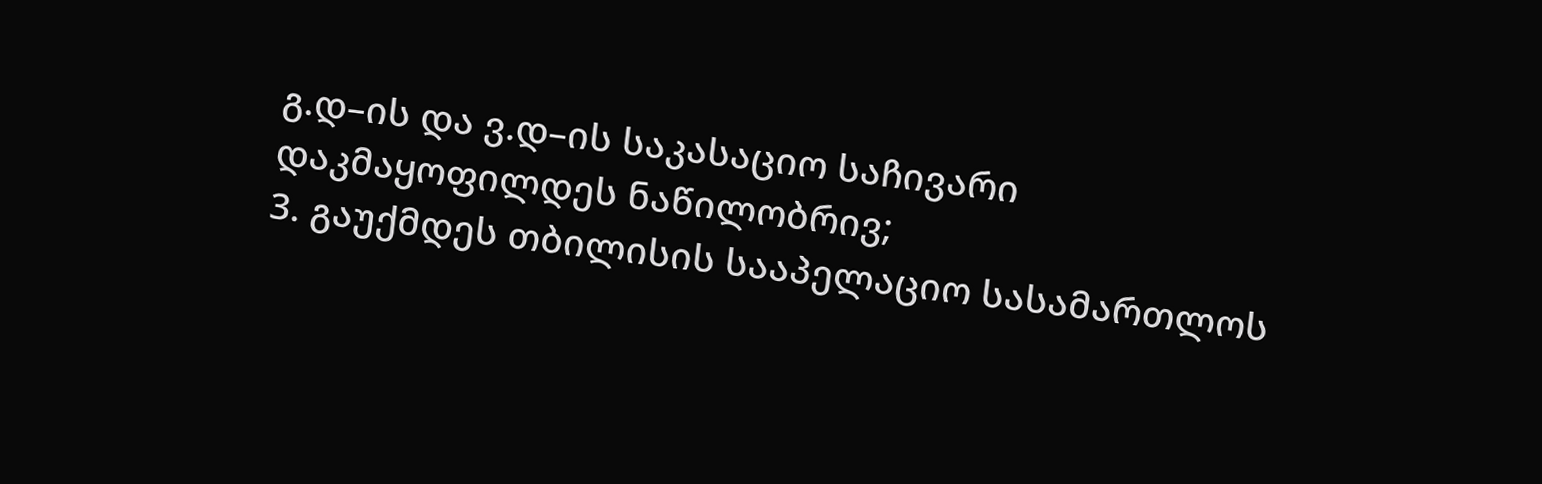გ.დ–ის და ვ.დ–ის საკასაციო საჩივარი დაკმაყოფილდეს ნაწილობრივ;
3. გაუქმდეს თბილისის სააპელაციო სასამართლოს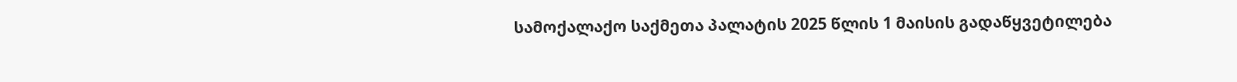სამოქალაქო საქმეთა პალატის 2025 წლის 1 მაისის გადაწყვეტილება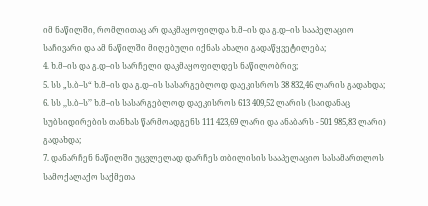იმ ნაწილში, რომლითაც არ დაკმაყოფილდა ხ.მ–ის და გ.დ–ის სააპელაციო საჩივარი და ამ ნაწილში მიღებული იქნას ახალი გადაწყვეტილება;
4. ხ.მ–ის და გ.დ–ის სარჩელი დაკმაყოფილდეს ნაწილობრივ;
5. სს „ს.ბ–ს“ ხ.მ–ის და გ.დ–ის სასარგებლოდ დაეკისროს 38 832,46 ლარის გადახდა;
6. სს ,,ს.ბ–ს’’ ხ.მ–ის სასარგებლოდ დაეკისროს 613 409,52 ლარის (საიდანაც სუბსიდირების თანხას წარმოადგენს 111 423,69 ლარი და ანაბარს - 501 985,83 ლარი) გადახდა;
7. დანარჩენ ნაწილში უცვლელად დარჩეს თბილისის სააპელაციო სასამართლოს სამოქალაქო საქმეთა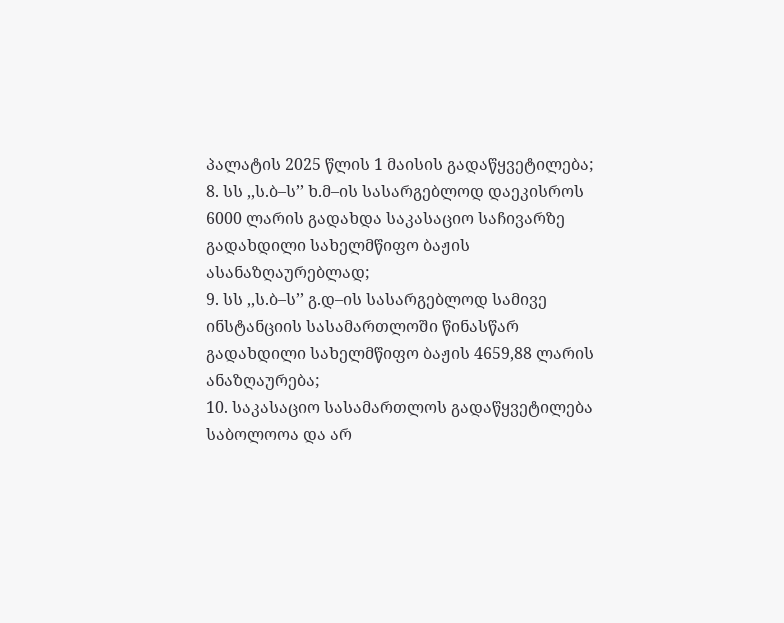პალატის 2025 წლის 1 მაისის გადაწყვეტილება;
8. სს ,,ს.ბ–ს’’ ხ.მ–ის სასარგებლოდ დაეკისროს 6000 ლარის გადახდა საკასაციო საჩივარზე გადახდილი სახელმწიფო ბაჟის ასანაზღაურებლად;
9. სს ,,ს.ბ–ს’’ გ.დ–ის სასარგებლოდ სამივე ინსტანციის სასამართლოში წინასწარ გადახდილი სახელმწიფო ბაჟის 4659,88 ლარის ანაზღაურება;
10. საკასაციო სასამართლოს გადაწყვეტილება საბოლოოა და არ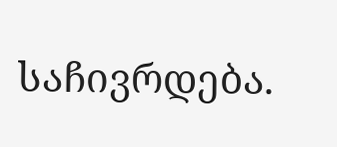საჩივრდება.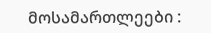მოსამართლეები :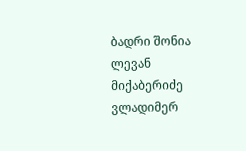ბადრი შონია
ლევან მიქაბერიძე
ვლადიმერ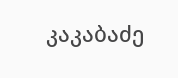კაკაბაძე